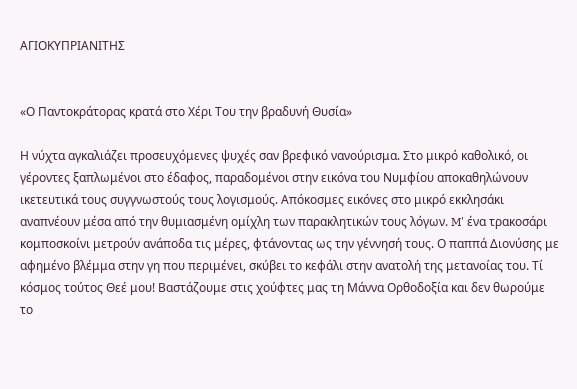ΑΓΙΟΚΥΠΡΙΑΝΙΤΗΣ


«Ο Παντοκράτορας κρατά στο Χέρι Του την βραδυνή Θυσία»

Η νύχτα αγκαλιάζει προσευχόμενες ψυχές σαν βρεφικό νανούρισμα. Στο μικρό καθολικό, οι γέροντες ξαπλωμένοι στο έδαφος, παραδομένοι στην εικόνα του Νυμφίου αποκαθηλώνουν ικετευτικά τους συγγνωστούς τους λογισμούς. Απόκοσμες εικόνες στο μικρό εκκλησάκι αναπνέουν μέσα από την θυμιασμένη ομίχλη των παρακλητικών τους λόγων. M' ένα τρακοσάρι κομποσκοίνι μετρούν ανάποδα τις μέρες, φτάνοντας ως την γέννησή τους. Ο παππά Διονύσης με αφημένο βλέμμα στην γη που περιμένει, σκύβει το κεφάλι στην ανατολή της μετανοίας του. Τί κόσμος τούτος Θεέ μου! Βαστάζουμε στις χούφτες μας τη Μάννα Ορθοδοξία και δεν θωρούμε το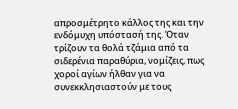απροσμέτρητο κάλλος της και την ενδόμυχη υπόστασή της. Όταν τρίζουν τα θολά τζάμια από τα σιδερένια παραθύρια, νομίζεις, πως χοροί αγίων ήλθαν για να συνεκκλησιαστούν με τους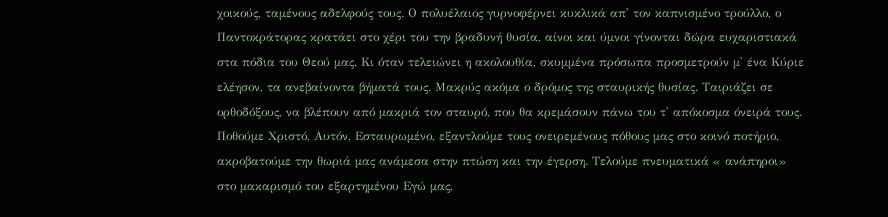χοικούς, ταμένους αδελφούς τους. Ο πολυέλαιος γυρνοφέρνει κυκλικά απ' τον καπνισμένο τρούλλο, ο Παντοκράτορας κρατάει στο χέρι του την βραδυνή θυσία, αίνοι και ύμνοι γίνονται δώρα ευχαριστιακά στα πόδια του Θεού μας. Κι όταν τελειώνει η ακολουθία, σκυμμένα πρόσωπα προσμετρούν μ' ένα Κύριε ελέησον, τα ανεβαίνοντα βήματά τους. Μακρύς ακόμα ο δρόμος της σταυρικής θυσίας. Ταιριάζει σε ορθοδόξους, να βλέπουν από μακριά τον σταυρό, που θα κρεμάσουν πάνω του τ' απόκοσμα όνειρά τους. Ποθούμε Χριστό, Αυτόν, Εσταυρωμένο, εξαντλούμε τους ονειρεμένους πόθους μας στο κοινό ποτήριο, ακροβατούμε την θωριά μας ανάμεσα στην πτώση και την έγερση. Τελούμε πνευματικά « ανάπηροι» στο μακαρισμό του εξαρτημένου Εγώ μας,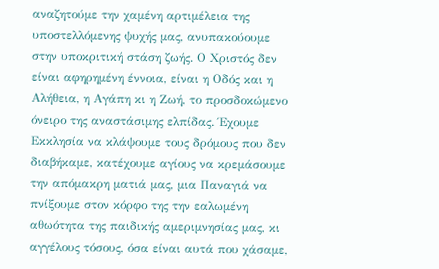αναζητούμε την χαμένη αρτιμέλεια της υποστελλόμενης ψυχής μας, ανυπακούουμε στην υποκριτική στάση ζωής. Ο Χριστός δεν είναι αφηρημένη έννοια, είναι η Οδός και η Αλήθεια, η Αγάπη κι η Ζωή, το προσδοκώμενο όνειρο της αναστάσιμης ελπίδας. Έχουμε Εκκλησία να κλάψουμε τους δρόμους που δεν διαβήκαμε, κατέχουμε αγίους να κρεμάσουμε την απόμακρη ματιά μας, μια Παναγιά να πνίξουμε στον κόρφο της την εαλωμένη αθωότητα της παιδικής αμεριμνησίας μας, κι αγγέλους τόσους, όσα είναι αυτά που χάσαμε,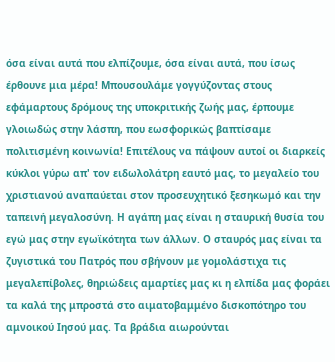όσα είναι αυτά που ελπίζουμε, όσα είναι αυτά, που ίσως έρθουνε μια μέρα! Μπουσουλάμε γογγύζοντας στους εφάμαρτους δρόμους της υποκριτικής ζωής μας, έρπουμε γλοιωδώς στην λάσπη, που εωσφορικώς βαπτίσαμε πολιτισμένη κοινωνία! Επιτέλους να πάψουν αυτοί οι διαρκείς κύκλοι γύρω απ' τον ειδωλολάτρη εαυτό μας, το μεγαλείο του χριστιανού αναπαύεται στον προσευχητικό ξεσηκωμό και την ταπεινή μεγαλοσύνη. Η αγάπη μας είναι η σταυρική θυσία του εγώ μας στην εγωϊκότητα των άλλων. Ο σταυρός μας είναι τα ζυγιστικά του Πατρός που σβήνουν με γομολάστιχα τις μεγαλεπίβολες, θηριώδεις αμαρτίες μας κι η ελπίδα μας φοράει τα καλά της μπροστά στο αιματοβαμμένο δισκοπότηρο του αμνοικού Ιησού μας. Τα βράδια αιωρούνται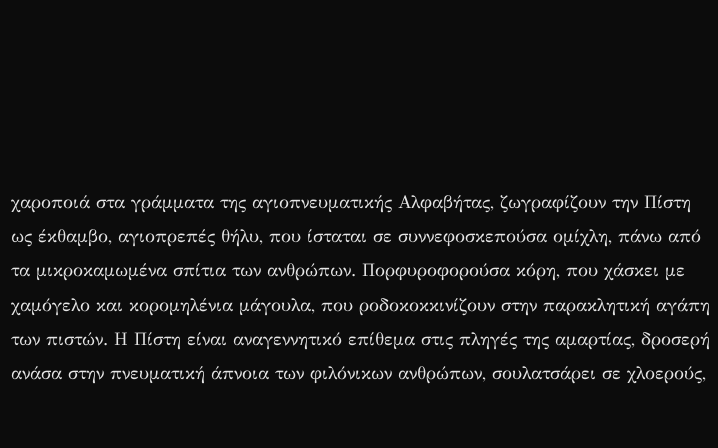χαροποιά στα γράμματα της αγιοπνευματικής Αλφαβήτας, ζωγραφίζουν την Πίστη ως έκθαμβο, αγιοπρεπές θήλυ, που ίσταται σε συννεφοσκεπούσα ομίχλη, πάνω από τα μικροκαμωμένα σπίτια των ανθρώπων. Πορφυροφορούσα κόρη, που χάσκει με χαμόγελο και κορομηλένια μάγουλα, που ροδοκοκκινίζουν στην παρακλητική αγάπη των πιστών. Η Πίστη είναι αναγεννητικό επίθεμα στις πληγές της αμαρτίας, δροσερή ανάσα στην πνευματική άπνοια των φιλόνικων ανθρώπων, σουλατσάρει σε χλοερούς,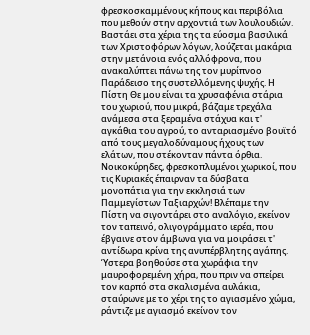φρεσκοσκαμμένους κήπους και περιβόλια που μεθούν στην αρχοντιά των λουλουδιών. Βαστάει στα χέρια της τα εύοσμα βασιλικά των Χριστοφόρων λόγων, λούζεται μακάρια στην μετάνοια ενός αλλόφρονα, που ανακαλύπτει πάνω της τον μυρίπνοο Παράδεισο της συστελλόμενης ψυχής. Η Πίστη Θε μου είναι τα χρυσαφένια στάρια του χωριού, που μικρά, βάζαμε τρεχάλα ανάμεσα στα ξεραμένα στάχυα και τ' αγκάθια του αγρού, το ανταριασμένο βουϊτό από τους μεγαλοδύναμους ήχους των ελάτων, που στέκονταν πάντα όρθια. Νοικοκύρηδες, φρεσκοπλυμένοι χωρικοί, που τις Κυριακές έπαιρναν τα δύσβατα μονοπάτια για την εκκλησιά των Παμμεγίστων Ταξιαρχών! Βλέπαμε την Πίστη να σιγοντάρει στο αναλόγιο, εκείνον τον ταπεινό, ολιγογράμματο ιερέα, που έβγαινε στον άμβωνα για να μοιράσει τ' αντίδωρα κρίνα της ανυπέρβλητης αγάπης. Ύστερα βοηθούσε στα χωράφια την μαυροφορεμένη χήρα, που πριν να σπείρει τον καρπό στα σκαλισμένα αυλάκια, σταύρωνε με το χέρι της το αγιασμένο χώμα, ράντιζε με αγιασμό εκείνον τον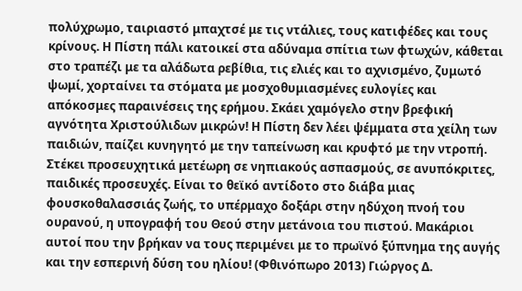πολύχρωμο, ταιριαστό μπαχτσέ με τις ντάλιες, τους κατιφέδες και τους κρίνους. Η Πίστη πάλι κατοικεί στα αδύναμα σπίτια των φτωχών, κάθεται στο τραπέζι με τα αλάδωτα ρεβίθια, τις ελιές και το αχνισμένο, ζυμωτό ψωμί, χορταίνει τα στόματα με μοσχοθυμιασμένες ευλογίες και απόκοσμες παραινέσεις της ερήμου. Σκάει χαμόγελο στην βρεφική αγνότητα Χριστούλιδων μικρών! Η Πίστη δεν λέει ψέμματα στα χείλη των παιδιών, παίζει κυνηγητό με την ταπείνωση και κρυφτό με την ντροπή. Στέκει προσευχητικά μετέωρη σε νηπιακούς ασπασμούς, σε ανυπόκριτες, παιδικές προσευχές. Είναι το θεϊκό αντίδοτο στο διάβα μιας φουσκοθαλασσιάς ζωής, το υπέρμαχο δοξάρι στην ηδύχοη πνοή του ουρανού, η υπογραφή του Θεού στην μετάνοια του πιστού. Μακάριοι αυτοί που την βρήκαν να τους περιμένει με το πρωϊνό ξύπνημα της αυγής και την εσπερινή δύση του ηλίου! (Φθινόπωρο 2013) Γιώργος Δ.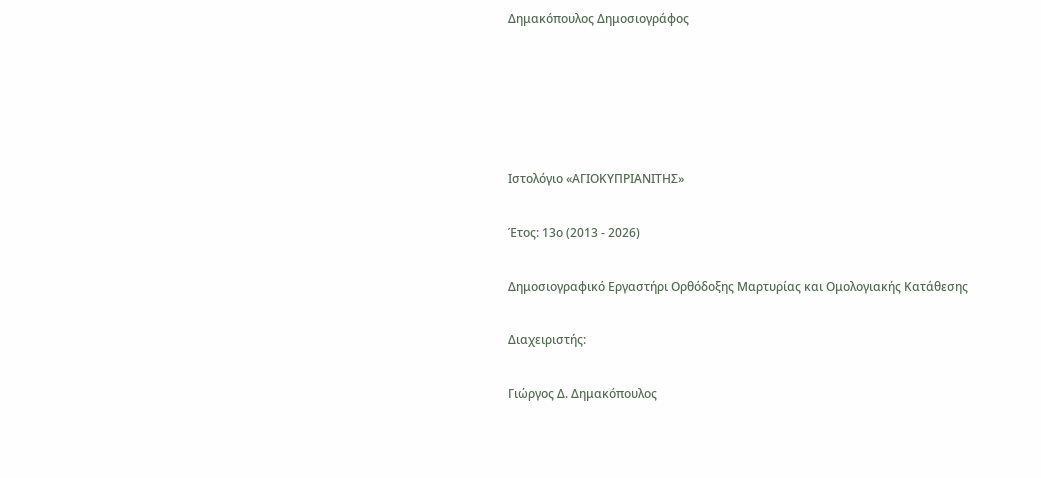Δημακόπουλος Δημοσιογράφος





Ιστολόγιο «ΑΓΙΟΚΥΠΡΙΑΝΙΤΗΣ»

Έτος: 13ο (2013 - 2026)

Δημοσιογραφικό Εργαστήρι Ορθόδοξης Μαρτυρίας και Ομολογιακής Κατάθεσης

Διαχειριστής:

Γιώργος Δ. Δημακόπουλος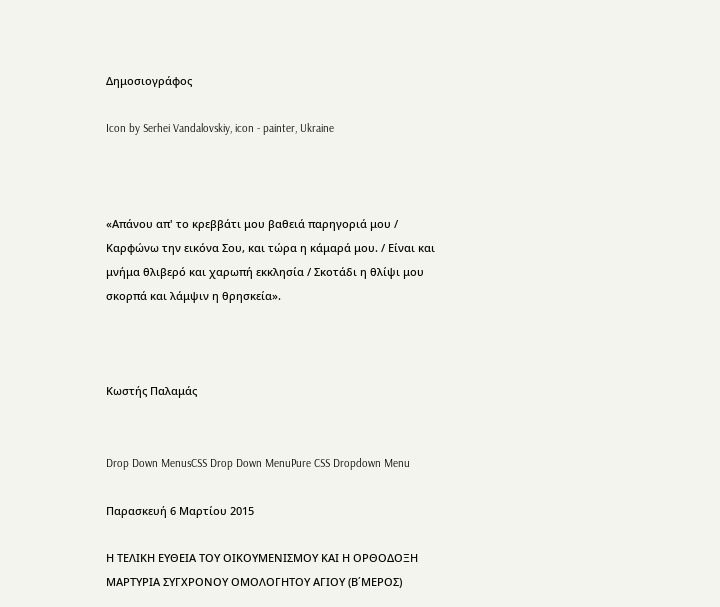Δημοσιογράφος

Icon by Serhei Vandalovskiy, icon - painter, Ukraine



«Απάνου απ' το κρεββάτι μου βαθειά παρηγοριά μου / Καρφώνω την εικόνα Σου, και τώρα η κάμαρά μου. / Είναι και μνήμα θλιβερό και χαρωπή εκκλησία / Σκοτάδι η θλίψι μου σκορπά και λάμψιν η θρησκεία».



Κωστής Παλαμάς


Drop Down MenusCSS Drop Down MenuPure CSS Dropdown Menu

Παρασκευή 6 Μαρτίου 2015

Η ΤΕΛΙΚΗ ΕΥΘΕΙΑ ΤΟΥ ΟΙΚΟΥΜΕΝΙΣΜΟΥ ΚΑΙ Η ΟΡΘΟΔΟΞΗ ΜΑΡΤΥΡΙΑ ΣΥΓΧΡΟΝΟΥ ΟΜΟΛΟΓΗΤΟΥ ΑΓΙΟΥ (Β΄ΜΕΡΟΣ)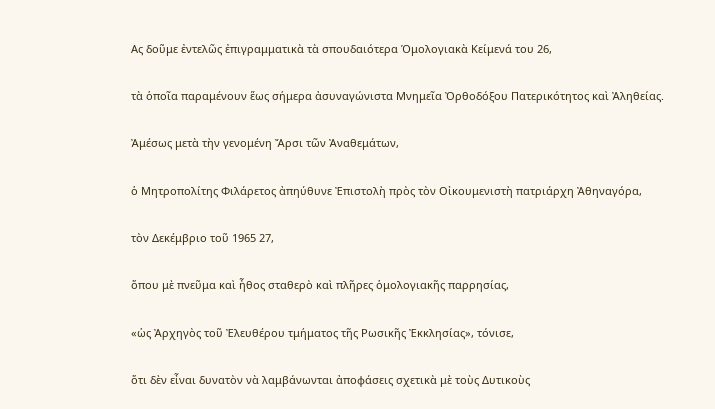Ας δοῦμε ἐντελῶς ἐπιγραμματικὰ τὰ σπουδαιότερα Ὁμολογιακὰ Κείμενά του 26,

τὰ ὁποῖα παραμένουν ἕως σήμερα ἀσυναγώνιστα Μνημεῖα Ὀρθοδόξου Πατερικότητος καὶ Ἀληθείας.

Ἀμέσως μετὰ τὴν γενομένη Ἄρσι τῶν Ἀναθεμάτων,

ὁ Μητροπολίτης Φιλάρετος ἀπηύθυνε Ἐπιστολὴ πρὸς τὸν Οἰκουμενιστὴ πατριάρχη Ἀθηναγόρα,

τὸν Δεκέμβριο τοῦ 1965 27,

ὅπου μὲ πνεῦμα καὶ ἦθος σταθερὸ καὶ πλῆρες ὁμολογιακῆς παρρησίας,

«ὡς Ἀρχηγὸς τοῦ Ἐλευθέρου τμήματος τῆς Ρωσικῆς Ἐκκλησίας», τόνισε,

ὅτι δὲν εἶναι δυνατὸν νὰ λαμβάνωνται ἀποφάσεις σχετικὰ μὲ τοὺς Δυτικοὺς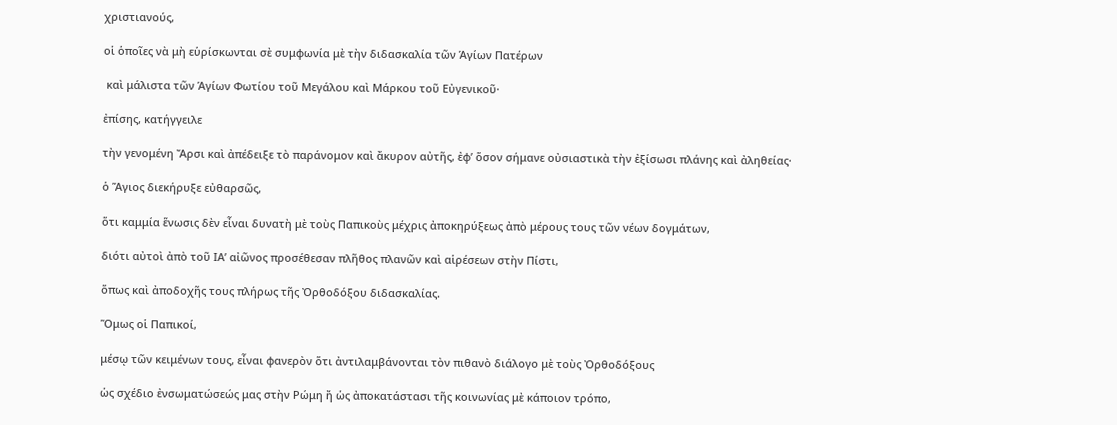χριστιανούς,

οἱ ὁποῖες νὰ μὴ εὑρίσκωνται σὲ συμφωνία μὲ τὴν διδασκαλία τῶν Ἁγίων Πατέρων

 καὶ μάλιστα τῶν Ἁγίων Φωτίου τοῦ Μεγάλου καὶ Μάρκου τοῦ Εὐγενικοῦ·

ἐπίσης, κατήγγειλε

τὴν γενομένη Ἄρσι καὶ ἀπέδειξε τὸ παράνομον καὶ ἄκυρον αὐτῆς, ἐφ’ ὅσον σήμανε οὐσιαστικὰ τὴν ἐξίσωσι πλάνης καὶ ἀληθείας·

ὁ Ἅγιος διεκήρυξε εὐθαρσῶς,

ὅτι καμμία ἕνωσις δὲν εἶναι δυνατὴ μὲ τοὺς Παπικοὺς μέχρις ἀποκηρύξεως ἀπὸ μέρους τους τῶν νέων δογμάτων,

διότι αὐτοὶ ἀπὸ τοῦ ΙΑ’ αἰῶνος προσέθεσαν πλῆθος πλανῶν καὶ αἱρέσεων στὴν Πίστι,

ὅπως καὶ ἀποδοχῆς τους πλήρως τῆς Ὀρθοδόξου διδασκαλίας.

Ὅμως οἱ Παπικοί,

μέσῳ τῶν κειμένων τους, εἶναι φανερὸν ὅτι ἀντιλαμβάνονται τὸν πιθανὸ διάλογο μὲ τοὺς Ὀρθοδόξους

ὡς σχέδιο ἐνσωματώσεώς μας στὴν Ρώμη ἤ ὡς ἀποκατάστασι τῆς κοινωνίας μὲ κάποιον τρόπο,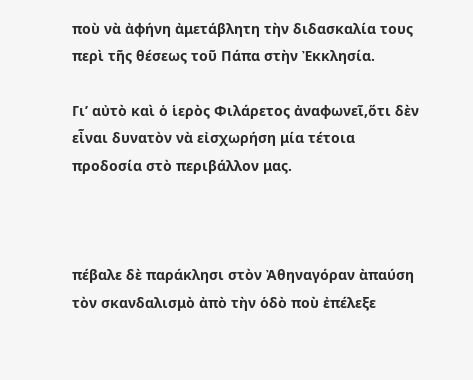ποὺ νὰ ἀφήνη ἀμετάβλητη τὴν διδασκαλία τους περὶ τῆς θέσεως τοῦ Πάπα στὴν Ἐκκλησία.

Γι’ αὐτὸ καὶ ὁ ἱερὸς Φιλάρετος ἀναφωνεῖ,ὅτι δὲν εἶναι δυνατὸν νὰ εἰσχωρήση μία τέτοια προδοσία στὸ περιβάλλον μας.



πέβαλε δὲ παράκλησι στὸν Ἀθηναγόραν ὰπαύση τὸν σκανδαλισμὸ ἀπὸ τὴν ὁδὸ ποὺ ἐπέλεξε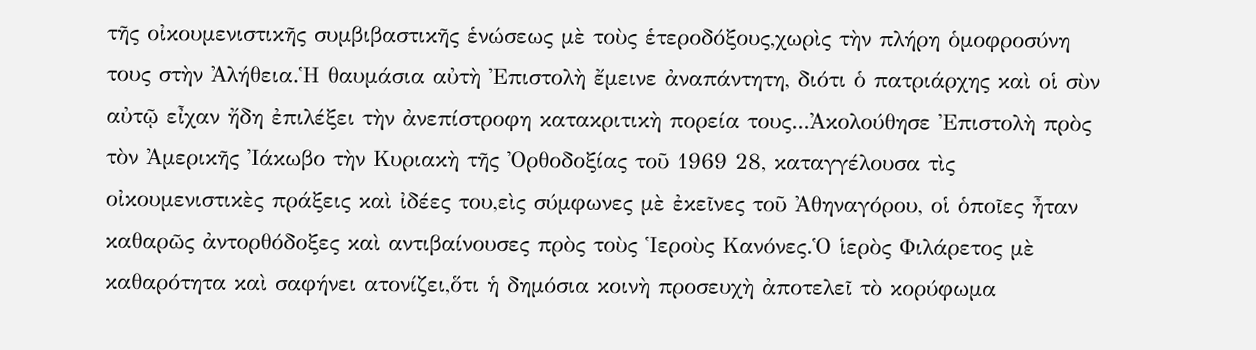τῆς οἰκουμενιστικῆς συμβιβαστικῆς ἑνώσεως μὲ τοὺς ἑτεροδόξους,χωρὶς τὴν πλήρη ὁμοφροσύνη τους στὴν Ἀλήθεια.Ἡ θαυμάσια αὐτὴ Ἐπιστολὴ ἔμεινε ἀναπάντητη, διότι ὁ πατριάρχης καὶ οἱ σὺν αὐτῷ εἶχαν ἤδη ἐπιλέξει τὴν ἀνεπίστροφη κατακριτικὴ πορεία τους...Ἀκολούθησε Ἐπιστολὴ πρὸς τὸν Ἀμερικῆς Ἰάκωβο τὴν Κυριακὴ τῆς Ὀρθοδοξίας τοῦ 1969 28, καταγγέλουσα τὶς οἰκουμενιστικὲς πράξεις καὶ ἰδέες του,εὶς σύμφωνες μὲ ἐκεῖνες τοῦ Ἀθηναγόρου, οἱ ὁποῖες ἦταν καθαρῶς ἀντορθόδοξες καὶ αντιβαίνουσες πρὸς τοὺς Ἱεροὺς Κανόνες.Ὁ ἱερὸς Φιλάρετος μὲ καθαρότητα καὶ σαφήνει ατονίζει,ὅτι ἡ δημόσια κοινὴ προσευχὴ ἀποτελεῖ τὸ κορύφωμα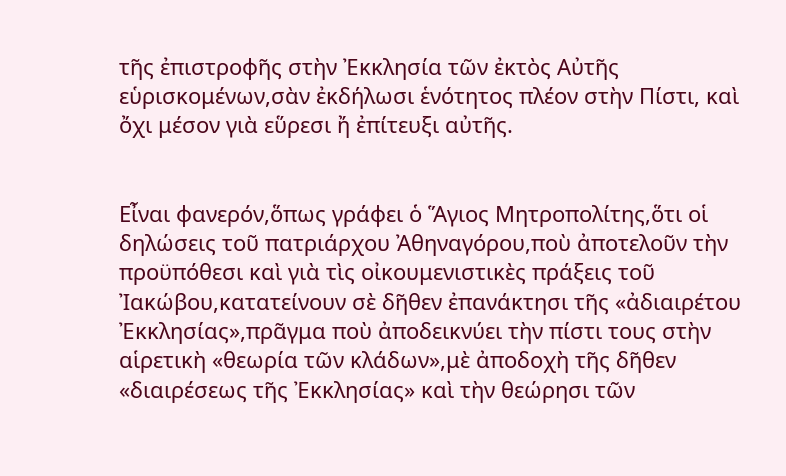τῆς ἐπιστροφῆς στὴν Ἐκκλησία τῶν ἐκτὸς Αὐτῆς εὑρισκομένων,σὰν ἐκδήλωσι ἑνότητος πλέον στὴν Πίστι, καὶ ὄχι μέσον γιὰ εὕρεσι ἤ ἐπίτευξι αὐτῆς.


Εἶναι φανερόν,ὅπως γράφει ὁ Ἅγιος Μητροπολίτης,ὅτι οἱ δηλώσεις τοῦ πατριάρχου Ἀθηναγόρου,ποὺ ἀποτελοῦν τὴν προϋπόθεσι καὶ γιὰ τὶς οἰκουμενιστικὲς πράξεις τοῦ Ἰακώβου,κατατείνουν σὲ δῆθεν ἐπανάκτησι τῆς «ἀδιαιρέτου Ἐκκλησίας»,πρᾶγμα ποὺ ἀποδεικνύει τὴν πίστι τους στὴν αἱρετικὴ «θεωρία τῶν κλάδων»,μὲ ἀποδοχὴ τῆς δῆθεν «διαιρέσεως τῆς Ἐκκλησίας» καὶ τὴν θεώρησι τῶν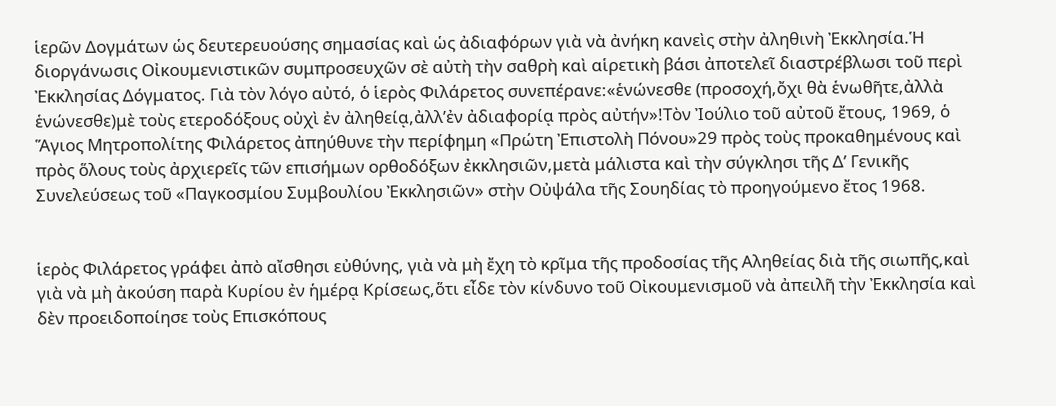ἱερῶν Δογμάτων ὡς δευτερευούσης σημασίας καὶ ὡς ἀδιαφόρων γιὰ νὰ ἀνήκη κανεὶς στὴν ἀληθινὴ Ἐκκλησία.Ἡ διοργάνωσις Οἰκουμενιστικῶν συμπροσευχῶν σὲ αὐτὴ τὴν σαθρὴ καὶ αἱρετικὴ βάσι ἀποτελεῖ διαστρέβλωσι τοῦ περὶ Ἐκκλησίας Δόγματος. Γιὰ τὸν λόγο αὐτό, ὁ ἱερὸς Φιλάρετος συνεπέρανε:«ἑνώνεσθε (προσοχή,ὄχι θὰ ἑνωθῆτε,ἀλλὰ ἑνώνεσθε)μὲ τοὺς ετεροδόξους οὐχὶ ἐν ἀληθείᾳ,ἀλλ’ἐν ἀδιαφορίᾳ πρὸς αὐτήν»!Τὸν Ἰούλιο τοῦ αὐτοῦ ἔτους, 1969, ὁ Ἅγιος Μητροπολίτης Φιλάρετος ἀπηύθυνε τὴν περίφημη «Πρώτη Ἐπιστολὴ Πόνου»29 πρὸς τοὺς προκαθημένους καὶ πρὸς ὅλους τοὺς ἀρχιερεῖς τῶν επισήμων ορθοδόξων ἐκκλησιῶν,μετὰ μάλιστα καὶ τὴν σύγκλησι τῆς Δ’ Γενικῆς Συνελεύσεως τοῦ «Παγκοσμίου Συμβουλίου Ἐκκλησιῶν» στὴν Οὐψάλα τῆς Σουηδίας τὸ προηγούμενο ἔτος 1968.


ἱερὸς Φιλάρετος γράφει ἀπὸ αἴσθησι εὐθύνης, γιὰ νὰ μὴ ἔχη τὸ κρῖμα τῆς προδοσίας τῆς Αληθείας διὰ τῆς σιωπῆς,καὶ γιὰ νὰ μὴ ἀκούση παρὰ Κυρίου ἐν ἡμέρᾳ Κρίσεως,ὅτι εἶδε τὸν κίνδυνο τοῦ Οἰκουμενισμοῦ νὰ ἀπειλῆ τὴν Ἐκκλησία καὶ δὲν προειδοποίησε τοὺς Επισκόπους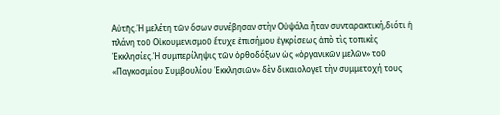Αὐτῆς.Ἡ μελέτη τῶν ὅσων συνέβησαν στὴν Οὐψάλα ἦταν συνταρακτική,διότι ἡ πλάνη τοῦ Οἰκουμενισμοῦ ἔτυχε ἐπισήμου ἐγκρίσεως ἀπὸ τὶς τοπικὲς Ἐκκλησίες.Ἡ συμπερίληψις τῶν ὀρθοδόξων ὡς «ὀργανικῶν μελῶν» τοῦ «Παγκοσμίου Συμβουλίου Ἐκκλησιῶν» δὲν δικαιολογεῖ τὴν συμμετοχή τους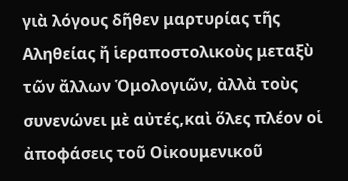γιὰ λόγους δῆθεν μαρτυρίας τῆς Αληθείας ἤ ἱεραποστολικοὺς μεταξὺ τῶν ἄλλων Ὁμολογιῶν, ἀλλὰ τοὺς συνενώνει μὲ αὐτές,καὶ ὅλες πλέον οἱ ἀποφάσεις τοῦ Οἰκουμενικοῦ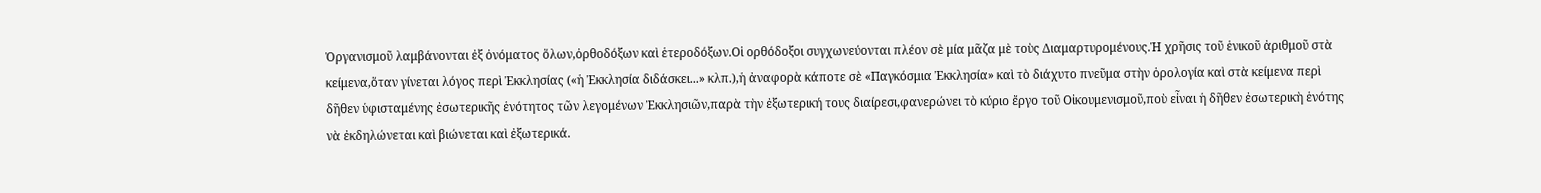Ὀργανισμοῦ λαμβάνονται ἐξ ὀνόματος ὅλων,ὀρθοδόξων καὶ ἑτεροδόξων.Οἱ ορθόδοξοι συγχωνεύονται πλέον σὲ μία μᾶζα μὲ τοὺς Διαμαρτυρομένους.Ἡ χρῆσις τοῦ ἑνικοῦ ἀριθμοῦ στὰ κείμενα,ὅταν γίνεται λόγος περὶ Ἐκκλησίας («ἡ Ἐκκλησία διδάσκει...» κλπ.),ἡ ἀναφορὰ κάποτε σὲ «Παγκόσμια Ἐκκλησία» καὶ τὸ διάχυτο πνεῦμα στὴν ὁρολογία καὶ στὰ κείμενα περὶ δῆθεν ὑφισταμένης ἐσωτερικῆς ἑνότητος τῶν λεγομένων Ἐκκλησιῶν,παρὰ τὴν ἐξωτερική τους διαίρεσι,φανερώνει τὸ κύριο ἔργο τοῦ Οἰκουμενισμοῦ,ποὺ εἶναι ἡ δῆθεν ἐσωτερικὴ ἑνότης νὰ ἐκδηλώνεται καὶ βιώνεται καὶ ἐξωτερικά.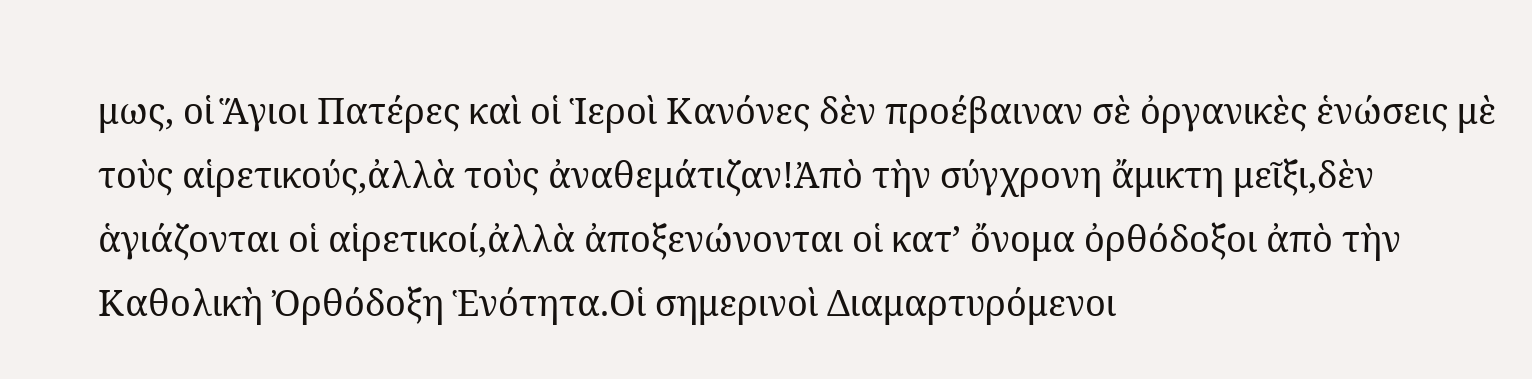μως, οἱ Ἅγιοι Πατέρες καὶ οἱ Ἱεροὶ Κανόνες δὲν προέβαιναν σὲ ὀργανικὲς ἑνώσεις μὲ τοὺς αἱρετικούς,ἀλλὰ τοὺς ἀναθεμάτιζαν!Ἀπὸ τὴν σύγχρονη ἄμικτη μεῖξι,δὲν ἁγιάζονται οἱ αἱρετικοί,ἀλλὰ ἀποξενώνονται οἱ κατ’ ὄνομα ὀρθόδοξοι ἀπὸ τὴν Καθολικὴ Ὀρθόδοξη Ἑνότητα.Οἱ σημερινοὶ Διαμαρτυρόμενοι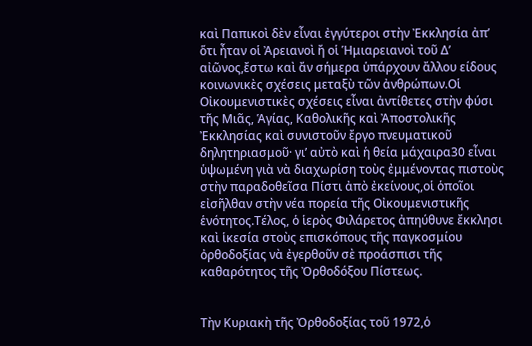καὶ Παπικοὶ δὲν εἶναι ἐγγύτεροι στὴν Ἐκκλησία ἀπ’ ὅτι ἦταν οἱ Ἀρειανοὶ ἤ οἱ Ἡμιαρειανοὶ τοῦ Δ’ αἰῶνος,ἔστω καὶ ἄν σήμερα ὑπάρχουν ἄλλου είδους κοινωνικὲς σχέσεις μεταξὺ τῶν ἀνθρώπων.Οἱ Οἰκουμενιστικὲς σχέσεις εἶναι ἀντίθετες στὴν φύσι τῆς Μιᾶς, Ἁγίας, Καθολικῆς καὶ Ἀποστολικῆς Ἐκκλησίας καὶ συνιστοῦν ἔργο πνευματικοῦ δηλητηριασμοῦ· γι’ αὐτὸ καὶ ἡ θεία μάχαιρα30 εἶναι ὑψωμένη γιὰ νὰ διαχωρίση τοὺς ἐμμένοντας πιστοὺς στὴν παραδοθεῖσα Πίστι ἀπὸ ἐκείνους,οἱ ὁποῖοι εἰσῆλθαν στὴν νέα πορεία τῆς Οἰκουμενιστικῆς ἑνότητος.Τέλος, ὁ ἱερὸς Φιλάρετος ἀπηύθυνε ἔκκλησι καὶ ἱκεσία στοὺς επισκόπους τῆς παγκοσμίου ὀρθοδοξίας νὰ ἐγερθοῦν σὲ προάσπισι τῆς καθαρότητος τῆς Ὀρθοδόξου Πίστεως.


Τὴν Κυριακὴ τῆς Ὀρθοδοξίας τοῦ 1972,ὁ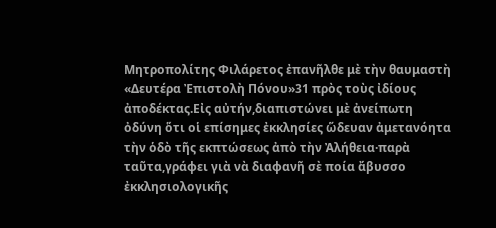Μητροπολίτης Φιλάρετος ἐπανῆλθε μὲ τὴν θαυμαστὴ «Δευτέρα Ἐπιστολὴ Πόνου»31 πρὸς τοὺς ἰδίους ἀποδέκτας.Εἰς αὐτήν,διαπιστώνει μὲ ἀνείπωτη ὀδύνη ὅτι οἱ επίσημες ἐκκλησίες ὥδευαν ἀμετανόητα τὴν ὁδὸ τῆς εκπτώσεως ἀπὸ τὴν Ἀλήθεια·παρὰ ταῦτα,γράφει γιὰ νὰ διαφανῆ σὲ ποία ἄβυσσο ἐκκλησιολογικῆς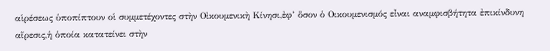αἱρέσεως ὑποπίπτουν οἱ συμμετέχοντες στὴν Οἰκουμενικὴ Κίνησι,ἐφ’ ὅσον ὁ Οικουμενισμός εἶναι αναμφισβήτητα ἐπικίνδυνη αἵρεσις,ἡ ὁποία κατατείνει στὴν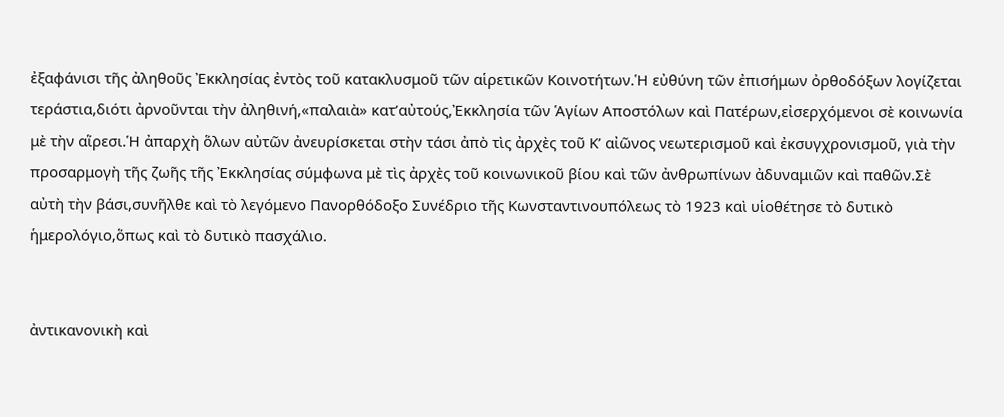ἐξαφάνισι τῆς ἀληθοῦς Ἐκκλησίας ἐντὸς τοῦ κατακλυσμοῦ τῶν αἱρετικῶν Κοινοτήτων.Ἡ εὐθύνη τῶν ἐπισήμων ὀρθοδόξων λογίζεται τεράστια,διότι ἀρνοῦνται τὴν ἀληθινή,«παλαιὰ» κατ’αὐτούς,Ἐκκλησία τῶν Ἁγίων Αποστόλων καὶ Πατέρων,εἰσερχόμενοι σὲ κοινωνία μὲ τὴν αἵρεσι.Ἡ ἀπαρχὴ ὅλων αὐτῶν ἀνευρίσκεται στὴν τάσι ἀπὸ τὶς ἀρχὲς τοῦ Κ’ αἰῶνος νεωτερισμοῦ καὶ ἐκσυγχρονισμοῦ, γιὰ τὴν προσαρμογὴ τῆς ζωῆς τῆς Ἐκκλησίας σύμφωνα μὲ τὶς ἀρχὲς τοῦ κοινωνικοῦ βίου καὶ τῶν ἀνθρωπίνων ἀδυναμιῶν καὶ παθῶν.Σὲ αὐτὴ τὴν βάσι,συνῆλθε καὶ τὸ λεγόμενο Πανορθόδοξο Συνέδριο τῆς Κωνσταντινουπόλεως τὸ 1923 καὶ υἱοθέτησε τὸ δυτικὸ ἡμερολόγιο,ὅπως καὶ τὸ δυτικὸ πασχάλιο.


ἀντικανονικὴ καὶ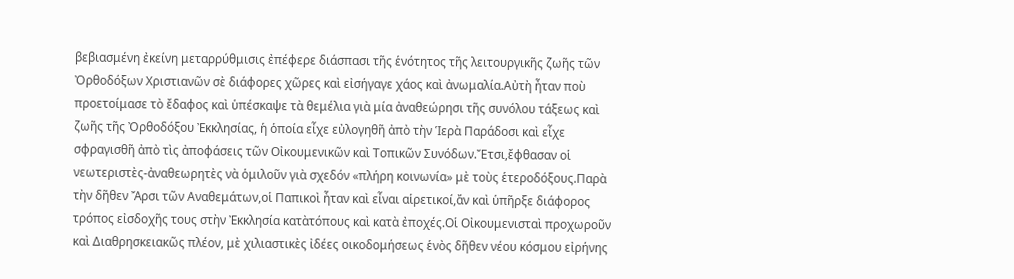βεβιασμένη ἐκείνη μεταρρύθμισις ἐπέφερε διάσπασι τῆς ἑνότητος τῆς λειτουργικῆς ζωῆς τῶν Ὀρθοδόξων Χριστιανῶν σὲ διάφορες χῶρες καὶ εἰσήγαγε χάος καὶ ἀνωμαλία.Αὐτὴ ἦταν ποὺ προετοίμασε τὸ ἔδαφος καὶ ὑπέσκαψε τὰ θεμέλια γιὰ μία ἀναθεώρησι τῆς συνόλου τάξεως καὶ ζωῆς τῆς Ὀρθοδόξου Ἐκκλησίας, ἡ ὁποία εἶχε εὐλογηθῆ ἀπὸ τὴν Ἱερὰ Παράδοσι καὶ εἶχε σφραγισθῆ ἀπὸ τὶς ἀποφάσεις τῶν Οἰκουμενικῶν καὶ Τοπικῶν Συνόδων.Ἔτσι,ἔφθασαν οἱ νεωτεριστὲς-ἀναθεωρητὲς νὰ ὁμιλοῦν γιὰ σχεδόν «πλήρη κοινωνία» μὲ τοὺς ἑτεροδόξους.Παρὰ τὴν δῆθεν Ἄρσι τῶν Αναθεμάτων,οἱ Παπικοὶ ἦταν καὶ εἶναι αἱρετικοί,ἄν καὶ ὑπῆρξε διάφορος τρόπος εἰσδοχῆς τους στὴν Ἐκκλησία κατὰτόπους καὶ κατὰ ἐποχές.Οἱ Οἰκουμενισταὶ προχωροῦν καὶ Διαθρησκειακῶς πλέον, μὲ χιλιαστικὲς ἰδέες οικοδομήσεως ἑνὸς δῆθεν νέου κόσμου εἰρήνης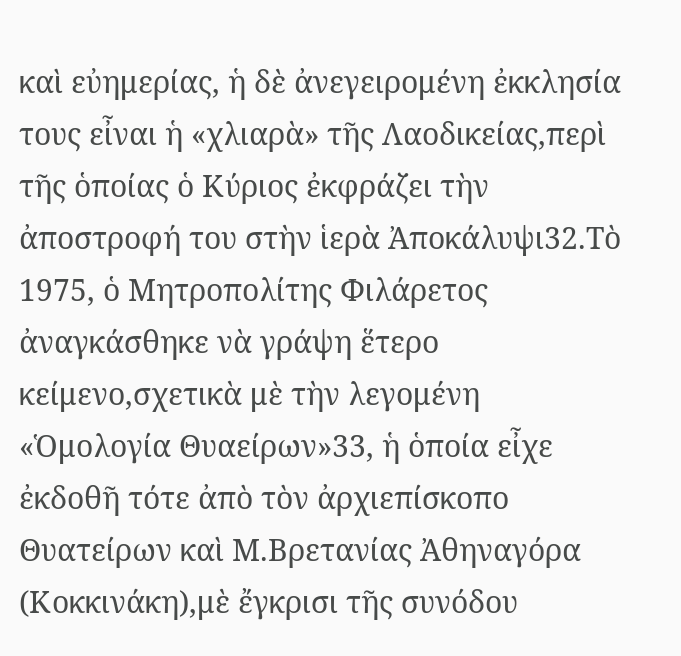καὶ εὐημερίας, ἡ δὲ ἀνεγειρομένη ἐκκλησία τους εἶναι ἡ «χλιαρὰ» τῆς Λαοδικείας,περὶ τῆς ὁποίας ὁ Κύριος ἐκφράζει τὴν ἀποστροφή του στὴν ἱερὰ Ἀποκάλυψι32.Τὸ 1975, ὁ Μητροπολίτης Φιλάρετος ἀναγκάσθηκε νὰ γράψη ἕτερο κείμενο,σχετικὰ μὲ τὴν λεγομένη «Ὁμολογία Θυαείρων»33, ἡ ὁποία εἶχε ἐκδοθῆ τότε ἀπὸ τὸν ἀρχιεπίσκοπο Θυατείρων καὶ Μ.Βρετανίας Ἀθηναγόρα (Κοκκινάκη),μὲ ἔγκρισι τῆς συνόδου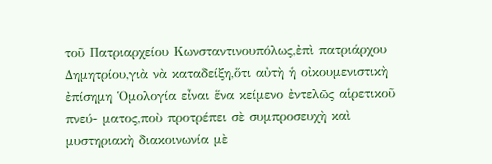τοῦ Πατριαρχείου Κωνσταντινουπόλως,ἐπὶ πατριάρχου Δημητρίου,γιὰ νὰ καταδείξη,ὅτι αὐτὴ ἡ οἰκουμενιστικὴ ἐπίσημη Ὁμολογία εἶναι ἕνα κείμενο ἐντελῶς αἱρετικοῦ πνεύ- ματος,ποὺ προτρέπει σὲ συμπροσευχὴ καὶ μυστηριακὴ διακοινωνία μὲ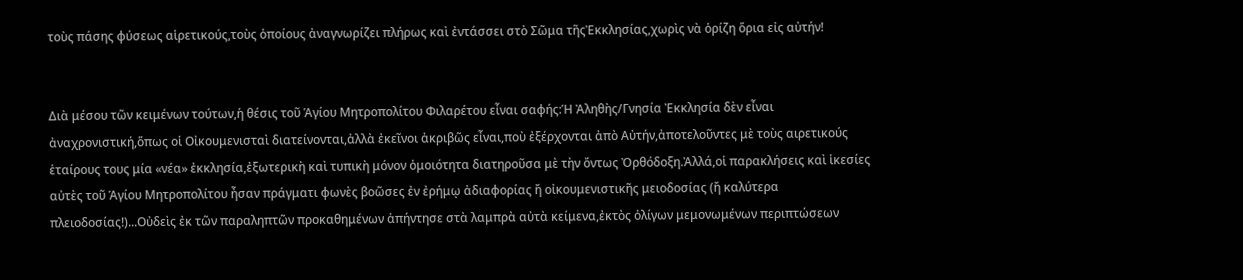τοὺς πάσης φύσεως αἱρετικούς,τοὺς ὁποίους ἀναγνωρίζει πλήρως καὶ ἐντάσσει στὸ Σῶμα τῆςἘκκλησίας,χωρὶς νὰ ὁρίζη ὅρια εἰς αὐτήν!


Διὰ μέσου τῶν κειμένων τούτων,ἡ θέσις τοῦ Ἁγίου Μητροπολίτου Φιλαρέτου εἶναι σαφής:Ἡ Ἀληθὴς/Γνησία Ἐκκλησία δὲν εἶναι ἀναχρονιστική,ὅπως οἱ Οἰκουμενισταὶ διατείνονται,ἀλλὰ ἐκεῖνοι ἀκριβῶς εἶναι,ποὺ ἐξέρχονται ἀπὸ Αὐτήν,ἀποτελοῦντες μὲ τοὺς αιρετικούς ἑταίρους τους μία «νέα» ἐκκλησία,ἐξωτερικὴ καὶ τυπικὴ μόνον ὁμοιότητα διατηροῦσα μὲ τὴν ὄντως Ὀρθόδοξη.Ἀλλά,οἱ παρακλήσεις καὶ ἱκεσίες αὐτὲς τοῦ Ἁγίου Μητροπολίτου ἦσαν πράγματι φωνὲς βοῶσες ἐν ἐρήμῳ ἀδιαφορίας ἤ οἰκουμενιστικῆς μειοδοσίας (ἤ καλύτερα πλειοδοσίας!)...Οὐδεὶς ἐκ τῶν παραληπτῶν προκαθημένων ἀπήντησε στὰ λαμπρὰ αὐτὰ κείμενα,ἐκτὸς ὀλίγων μεμονωμένων περιπτώσεων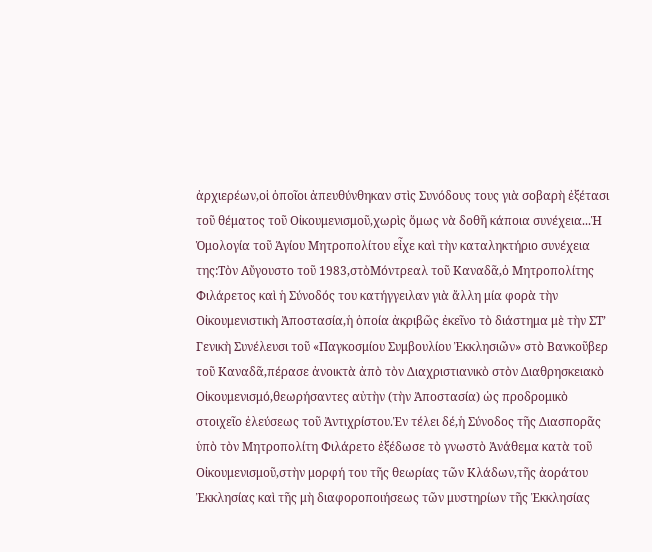ἀρχιερέων,οἱ ὁποῖοι ἀπευθύνθηκαν στὶς Συνόδους τους γιὰ σοβαρὴ ἐξέτασι τοῦ θέματος τοῦ Οἰκουμενισμοῦ,χωρὶς ὅμως νὰ δοθῆ κάποια συνέχεια...Ἡ Ὁμολογία τοῦ Ἁγίου Μητροπολίτου εἶχε καὶ τὴν καταληκτήριο συνέχεια της:Τὸν Αὔγουστο τοῦ 1983,στὸΜόντρεαλ τοῦ Καναδᾶ,ὁ Μητροπολίτης Φιλάρετος καὶ ἡ Σύνοδός του κατήγγειλαν γιὰ ἄλλη μία φορὰ τὴν Οἰκουμενιστικὴ Ἀποστασία,ἡ ὁποία ἀκριβῶς ἐκεῖνο τὸ διάστημα μὲ τὴν ΣΤ’ Γενικὴ Συνέλευσι τοῦ «Παγκοσμίου Συμβουλίου Ἐκκλησιῶν» στὸ Βανκοῦβερ τοῦ Καναδᾶ,πέρασε ἀνοικτὰ ἀπὸ τὸν Διαχριστιανικὸ στὸν Διαθρησκειακὸ Οἰκουμενισμό,θεωρήσαντες αὐτὴν (τὴν Ἀποστασία) ὡς προδρομικὸ στοιχεῖο ἐλεύσεως τοῦ Ἀντιχρίστου.Ἐν τέλει δέ,ἡ Σύνοδος τῆς Διασπορᾶς ὑπὸ τὸν Μητροπολίτη Φιλάρετο ἐξέδωσε τὸ γνωστὸ Ἀνάθεμα κατὰ τοῦ Οἰκουμενισμοῦ,στὴν μορφή του τῆς θεωρίας τῶν Κλάδων,τῆς ἀοράτου Ἐκκλησίας καὶ τῆς μὴ διαφοροποιήσεως τῶν μυστηρίων τῆς Ἐκκλησίας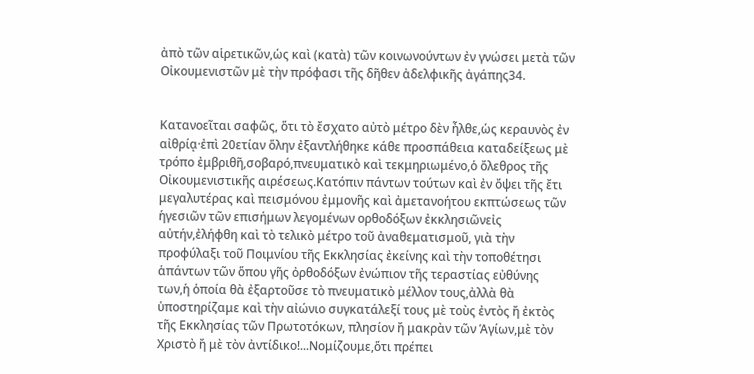ἀπὸ τῶν αἱρετικῶν,ὡς καὶ (κατὰ) τῶν κοινωνούντων ἐν γνώσει μετὰ τῶν Οἰκουμενιστῶν μὲ τὴν πρόφασι τῆς δῆθεν ἀδελφικῆς ἀγάπης34.


Κατανοεῖται σαφῶς, ὅτι τὸ ἔσχατο αὐτὸ μέτρο δὲν ἦλθε,ὡς κεραυνὸς ἐν αἰθρίᾳ·ἐπὶ 20ετίαν ὅλην ἐξαντλήθηκε κάθε προσπάθεια καταδείξεως μὲ τρόπο ἐμβριθῆ,σοβαρό,πνευματικὸ καὶ τεκμηριωμένο,ὁ ὄλεθρος τῆς Οἰκουμενιστικῆς αιρέσεως.Κατόπιν πάντων τούτων καὶ ἐν ὄψει τῆς ἔτι μεγαλυτέρας καὶ πεισμόνου ἐμμονῆς καὶ ἀμετανοήτου εκπτώσεως τῶν ἡγεσιῶν τῶν επισήμων λεγομένων ορθοδόξων ἐκκλησιῶνεἰς αὐτήν,ἐλήφθη καὶ τὸ τελικὸ μέτρο τοῦ ἀναθεματισμοῦ, γιὰ τὴν προφύλαξι τοῦ Ποιμνίου τῆς Εκκλησίας ἐκείνης καὶ τὴν τοποθέτησι ἁπάντων τῶν ὅπου γῆς ὀρθοδόξων ἐνώπιον τῆς τεραστίας εὐθύνης των,ἡ ὁποία θὰ ἐξαρτοῦσε τὸ πνευματικὸ μέλλον τους,ἀλλὰ θὰ ὑποστηρίζαμε καὶ τὴν αἰώνιο συγκατάλεξί τους μὲ τοὺς ἐντὸς ἤ ἐκτὸς τῆς Εκκλησίας τῶν Πρωτοτόκων, πλησίον ἤ μακρὰν τῶν Ἁγίων,μὲ τὸν Χριστὸ ἤ μὲ τὸν ἀντίδικο!...Νομίζουμε,ὅτι πρέπει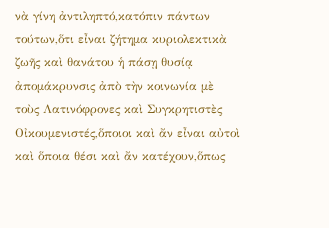νὰ γίνη ἀντιληπτό,κατόπιν πάντων τούτων,ὅτι εἶναι ζήτημα κυριολεκτικὰ ζωῆς καὶ θανάτου ἡ πάσῃ θυσίᾳ ἀπομάκρυνσις ἀπὸ τὴν κοινωνία μὲ τοὺς Λατινόφρονες καὶ Συγκρητιστὲς Οἰκουμενιστές,ὅποιοι καὶ ἄν εἶναι αὐτοὶ καὶ ὅποια θέσι καὶ ἄν κατέχουν,ὅπως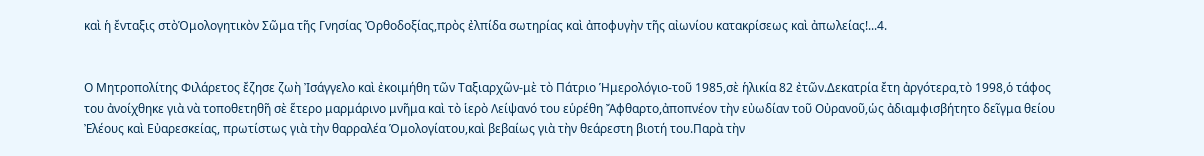καὶ ἡ ἔνταξις στὸὉμολογητικὸν Σῶμα τῆς Γνησίας Ὀρθοδοξίας,πρὸς ἐλπίδα σωτηρίας καὶ ἀποφυγὴν τῆς αἰωνίου κατακρίσεως καὶ ἀπωλείας!...4.


Ο Μητροπολίτης Φιλάρετος ἔζησε ζωὴ Ἰσάγγελο καὶ ἐκοιμήθη τῶν Ταξιαρχῶν-μὲ τὸ Πάτριο Ἡμερολόγιο-τοῦ 1985,σὲ ἡλικία 82 ἐτῶν.Δεκατρία ἔτη ἀργότερα,τὸ 1998,ὁ τάφος του ἀνοίχθηκε γιὰ νὰ τοποθετηθῆ σὲ ἕτερο μαρμάρινο μνῆμα καὶ τὸ ἱερὸ Λείψανό του εὑρέθη Ἄφθαρτο,ἀποπνέον τὴν εὐωδίαν τοῦ Οὐρανοῦ,ὡς ἀδιαμφισβήτητο δεῖγμα θείου Ἐλέους καὶ Εὐαρεσκείας, πρωτίστως γιὰ τὴν θαρραλέα Ὁμολογίατου,καὶ βεβαίως γιὰ τὴν θεάρεστη βιοτή του.Παρὰ τὴν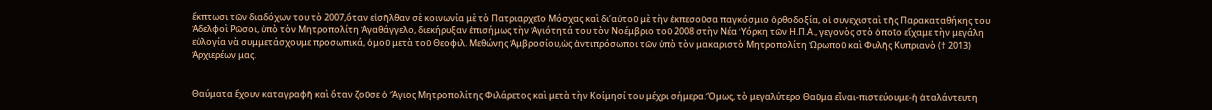ἔκπτωσι τῶν διαδόχων του τὸ 2007,ὅταν εἰσῆλθαν σὲ κοινωνία μὲ τὸ Πατριαρχεῖο Μόσχας καὶ δι’αὐτοῦ μὲ τὴν ἐκπεσοῦσα παγκόσμιο ὀρθοδοξία, οἱ συνεχισταὶ τῆς Παρακαταθήκης του Ἀδελφοὶ Ρῶσοι, ὑπὸ τὸν Μητροπολίτη Ἀγαθάγγελο, διεκήρυξαν ἐπισήμως τὴν Ἁγιότητά του τὸν Νοέμβριο τοῦ 2008 στὴν Νέα Ὑόρκη τῶν Η.Π.Α., γεγονὸς στὸ ὁποῖο εἴχαμε τὴν μεγάλη εὐλογία νὰ συμμετάσχουμε προσωπικά, ὁμοῦ μετὰ τοῦ Θεοφιλ. Μεθώνης Ἀμβροσίου,ὡς ἀντιπρόσωποι τῶν ὑπὸ τὸν μακαριστὸ Μητροπολίτη Ὠρωποῦ καὶ Φυλῆς Κυπριανὸ († 2013) Ἀρχιερέων μας.


Θαύματα ἔχουν καταγραφῆ καὶ ὅταν ζοῦσε ὁ Ἅγιος Μητροπολίτης Φιλάρετος καὶ μετὰ τὴν Κοίμησί του μέχρι σήμερα.Ὅμως, τὸ μεγαλύτερο Θαῦμα εἶναι-πιστεύουμε-ἡ ἀταλάντευτη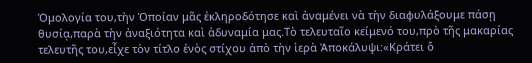Ὁμολογία του,τὴν Ὁποίαν μᾶς ἐκληροδότησε καὶ ἀναμένει νὰ τὴν διαφυλάξουμε πάσῃ θυσίᾳ,παρὰ τὴν ἀναξιότητα καὶ ἀδυναμία μας.Τὸ τελευταῖο κείμενό του,πρὸ τῆς μακαρίας τελευτῆς του,εἶχε τὸν τίτλο ἑνὸς στίχου ἀπὸ τὴν ἱερὰ Ἀποκάλυψι:«Κράτει ὅ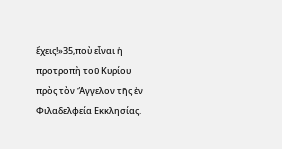ἔχεις!»35,ποὺ εἶναι ἡ προτροπὴ τοῦ Κυρίου πρὸς τὸν Ἄγγελον τῆς ἐν Φιλαδελφεία Εκκλησίας.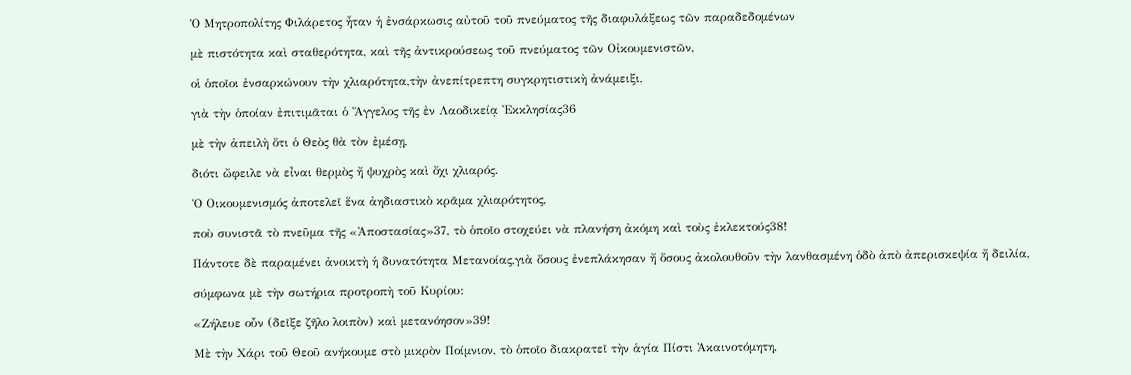Ὁ Μητροπολίτης Φιλάρετος ἦταν ἡ ἐνσάρκωσις αὐτοῦ τοῦ πνεύματος τῆς διαφυλάξεως τῶν παραδεδομένων

μὲ πιστότητα καὶ σταθερότητα, καὶ τῆς ἀντικρούσεως τοῦ πνεύματος τῶν Οἰκουμενιστῶν,

οἱ ὁποῖοι ἐνσαρκώνουν τὴν χλιαρότητα,τὴν ἀνεπίτρεπτη συγκρητιστικὴ ἀνάμειξι,

γιὰ τὴν ὁποίαν ἐπιτιμᾶται ὁ Ἄγγελος τῆς ἐν Λαοδικείᾳ Ἐκκλησίας36

μὲ τὴν ἀπειλὴ ὅτι ὁ Θεὸς θὰ τὸν ἐμέσῃ,

διότι ὤφειλε νὰ εἶναι θερμὸς ἤ ψυχρὸς καὶ ὄχι χλιαρός.

Ὁ Οικουμενισμός ἀποτελεῖ ἕνα ἀηδιαστικὸ κρᾶμα χλιαρότητος,

ποὺ συνιστᾶ τὸ πνεῦμα τῆς «Ἀποστασίας»37, τὸ ὁποῖο στοχεύει νὰ πλανήση ἀκόμη καὶ τοὺς ἐκλεκτούς38!

Πάντοτε δὲ παραμένει ἀνοικτὴ ἡ δυνατότητα Μετανοίας,γιὰ ὅσους ἐνεπλάκησαν ἤ ὅσους ἀκολουθοῦν τὴν λανθασμένη ὁδὸ ἀπὸ ἀπερισκεψία ἤ δειλία,

σύμφωνα μὲ τὴν σωτήρια προτροπὴ τοῦ Κυρίου:

«Ζήλευε οὖν (δεῖξε ζῆλο λοιπὸν) καὶ μετανόησον»39!

Μὲ τὴν Χάρι τοῦ Θεοῦ ανήκουμε στὸ μικρὸν Ποίμνιον, τὸ ὁποῖο διακρατεῖ τὴν ἁγία Πίστι Ἀκαινοτόμητη,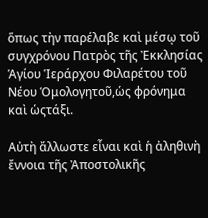ὅπως τὴν παρέλαβε καὶ μέσῳ τοῦ συγχρόνου Πατρὸς τῆς Ἐκκλησίας Ἁγίου Ἱεράρχου Φιλαρέτου τοῦ Νέου Ὁμολογητοῦ,ὡς φρόνημα καὶ ὡςτάξι.

Αὐτὴ ἄλλωστε εἶναι καὶ ἡ ἀληθινὴ ἔννοια τῆς Ἀποστολικῆς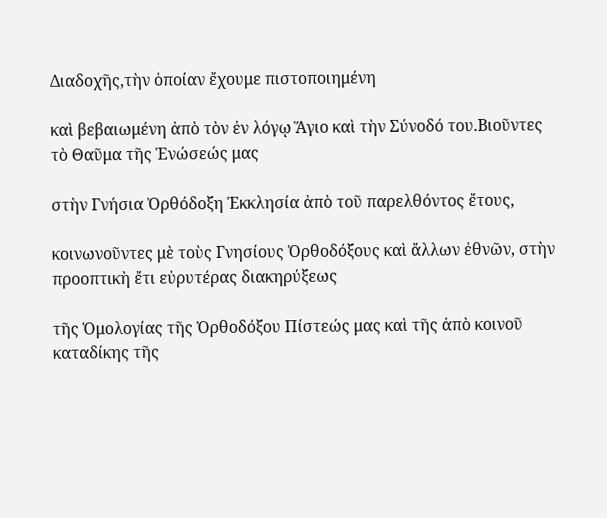Διαδοχῆς,τὴν ὁποίαν ἔχουμε πιστοποιημένη

καὶ βεβαιωμένη ἀπὸ τὸν ἐν λόγῳ Ἅγιο καὶ τὴν Σύνοδό του.Βιοῦντες τὸ Θαῦμα τῆς Ἑνώσεώς μας

στὴν Γνήσια Ὀρθόδοξη Ἐκκλησία ἀπὸ τοῦ παρελθόντος ἔτους,

κοινωνοῦντες μὲ τοὺς Γνησίους Ὀρθοδόξους καὶ ἄλλων ἐθνῶν, στὴν προοπτικὴ ἔτι εὐρυτέρας διακηρύξεως

τῆς Ὁμολογίας τῆς Ὀρθοδόξου Πίστεώς μας καὶ τῆς ἀπὸ κοινοῦ καταδίκης τῆς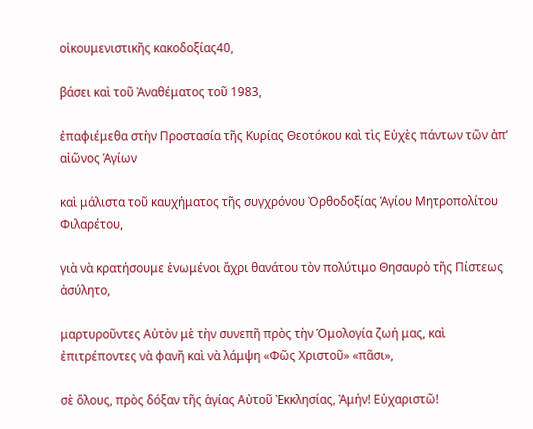οἰκουμενιστικῆς κακοδοξίας40,

βάσει καὶ τοῦ Ἀναθέματος τοῦ 1983,

ἐπαφιέμεθα στὴν Προστασία τῆς Κυρίας Θεοτόκου καὶ τὶς Εὐχὲς πάντων τῶν ἀπ’ αἰῶνος Ἁγίων

καὶ μάλιστα τοῦ καυχήματος τῆς συγχρόνου Ὀρθοδοξίας Ἁγίου Μητροπολίτου Φιλαρέτου,

γιὰ νὰ κρατήσουμε ἑνωμένοι ἄχρι θανάτου τὸν πολύτιμο Θησαυρὸ τῆς Πίστεως ἀσύλητο,

μαρτυροῦντες Αὐτὸν μὲ τὴν συνεπῆ πρὸς τὴν Ὁμολογία ζωή μας, καὶ ἐπιτρέποντες νὰ φανῆ καὶ νὰ λάμψη «Φῶς Χριστοῦ» «πᾶσι»,

σὲ ὅλους, πρὸς δόξαν τῆς ἁγίας Αὐτοῦ Ἐκκλησίας, Ἀμήν! Εὐχαριστῶ!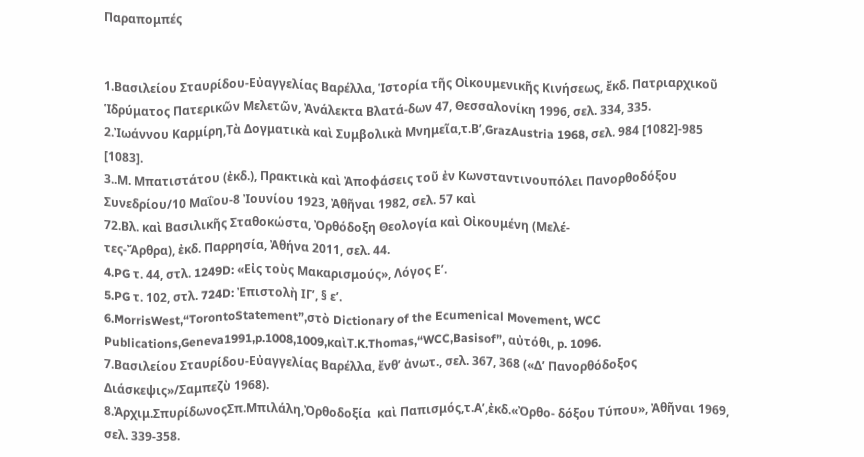Παραπομπές


1.Βασιλείου Σταυρίδου-Εὐαγγελίας Βαρέλλα, Ἱστορία τῆς Οἰκουμενικῆς Κινήσεως, ἔκδ. Πατριαρχικοῦ Ἱδρύματος Πατερικῶν Μελετῶν, Ἀνάλεκτα Βλατά-δων 47, Θεσσαλονίκη 1996, σελ. 334, 335.
2.Ἰωάννου Καρμίρη,Τὰ Δογματικὰ καὶ Συμβολικὰ Μνημεῖα,τ.Β’,GrazAustria 1968, σελ. 984 [1082]-985 [1083].
3..Μ. Μπατιστάτου (ἐκδ.), Πρακτικὰ καὶ Ἀποφάσεις τοῦ ἐν Κωνσταντινουπόλει Πανορθοδόξου Συνεδρίου/10 Μαΐου-8 Ἰουνίου 1923, Ἀθῆναι 1982, σελ. 57 καὶ
72.Βλ. καὶ Βασιλικῆς Σταθοκώστα, Ὀρθόδοξη Θεολογία καὶ Οἰκουμένη (Μελέ-
τες-Ἄρθρα), ἐκδ. Παρρησία, Ἀθήνα 2011, σελ. 44.
4.PG τ. 44, στλ. 1249D: «Εἰς τοὺς Μακαρισμούς», Λόγος Ε’.
5.PG τ. 102, στλ. 724D: Ἐπιστολὴ ΙΓ’, § ε’.
6.MorrisWest,“TorontoStatement”,στὸ Dictionary of the Ecumenical Movement, WCC Publications,Geneva1991,p.1008,1009,καὶT.K.Thomas,“WCC,Basisof”, αὐτόθι, p. 1096.
7.Βασιλείου Σταυρίδου-Εὐαγγελίας Βαρέλλα, ἔνθ’ ἀνωτ., σελ. 367, 368 («Δ’ Πανορθόδοξος Διάσκεψις»/Σαμπεζὺ 1968).
8.Ἀρχιμ.ΣπυρίδωνοςΣπ.Μπιλάλη,Ὀρθοδοξία  καὶ Παπισμός,τ.Α’,ἐκδ.«Ὀρθο- δόξου Τύπου», Ἀθῆναι 1969, σελ. 339-358.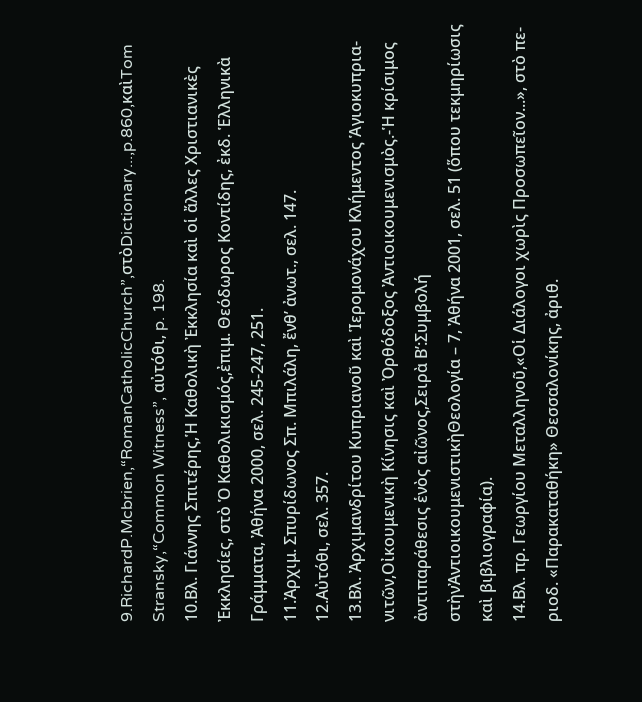9.RichardP.Mcbrien,“RomanCatholicChurch”,στὸDictionary...,p.860,καὶTom Stransky,“Common Witness”, αὐτόθι, p. 198.
10.Βλ. Γιάννης Σπιτέρης,Ἡ Καθολικὴ Ἐκκλησία καὶ οἱ ἄλλες Χριστιανικὲς Ἐκκλησίες, στὸ Ὁ Καθολικισμός,ἐπιμ. Θεόδωρος Κοντίδης, ἐκδ. Ἑλληνικὰ Γράμματα, Ἀθήνα 2000, σελ. 245-247, 251.
11.Ἀρχιμ. Σπυρίδωνος Σπ. Μπιλάλη, ἔνθ’ ἀνωτ., σελ. 147.
12.Αὐτόθι, σελ. 357.
13.Βλ. Ἀρχιμανδρίτου Κυπριανοῦ καὶ Ἱερομονάχου Κλήμεντος Ἁγιοκυπρια-
νιτῶν,Οἰκουμενικὴ Κίνησις καὶ Ὀρθόδοξος Ἀντιοικουμενισμὸς.-Ἡ κρίσιμος ἀντιπαράθεσις ἑνὸς αἰῶνος,Σειρὰ Β’:Συμβολή στὴνἈντιοικουμενιστικὴΘεολογία – 7, Ἀθήνα 2001, σελ. 51 (ὅπου τεκμηρίωσις καὶ βιβλιογραφία).
14.Βλ. πρ. Γεωργίου Μεταλληνοῦ,«Οἱ Διάλογοι χωρὶς Προσωπεῖον...», στὸ πε-
ριοδ. «Παρακαταθήκη» Θεσσαλονίκης, ἀριθ.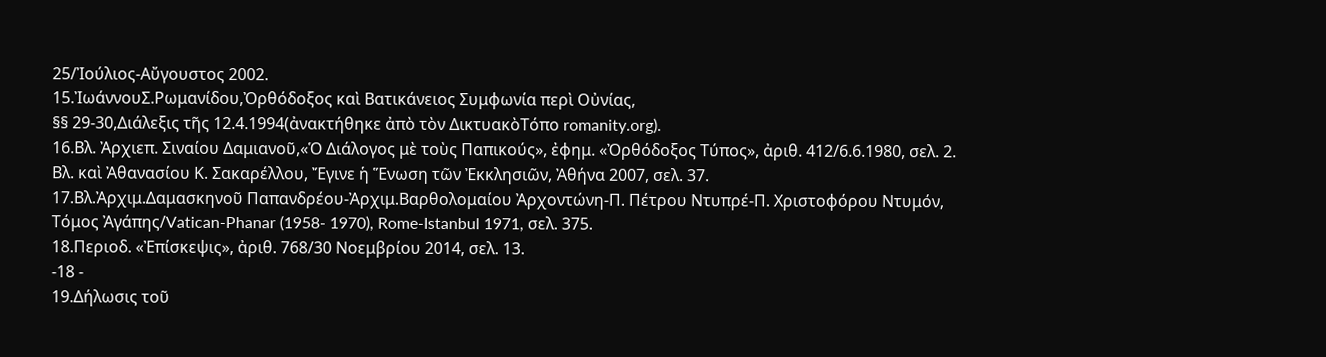25/Ἰούλιος-Αὔγουστος 2002.
15.ἸωάννουΣ.Ρωμανίδου,Ὀρθόδοξος καὶ Βατικάνειος Συμφωνία περὶ Οὐνίας,
§§ 29-30,Διάλεξις τῆς 12.4.1994(ἀνακτήθηκε ἀπὸ τὸν ΔικτυακὸΤόπο romanity.org).
16.Βλ. Ἀρχιεπ. Σιναίου Δαμιανοῦ,«Ὁ Διάλογος μὲ τοὺς Παπικούς», ἐφημ. «Ὀρθόδοξος Τύπος», ἀριθ. 412/6.6.1980, σελ. 2. Βλ. καὶ Ἀθανασίου Κ. Σακαρέλλου, Ἔγινε ἡ Ἕνωση τῶν Ἐκκλησιῶν, Ἀθήνα 2007, σελ. 37.
17.Βλ.Ἀρχιμ.Δαμασκηνοῦ Παπανδρέου-Ἀρχιμ.Βαρθολομαίου Ἀρχοντώνη-Π. Πέτρου Ντυπρέ-Π. Χριστοφόρου Ντυμόν, Τόμος Ἀγάπης/Vatican-Phanar (1958- 1970), Rome-Istanbul 1971, σελ. 375.
18.Περιοδ. «Ἐπίσκεψις», ἀριθ. 768/30 Νοεμβρίου 2014, σελ. 13.
-18 -
19.Δήλωσις τοῦ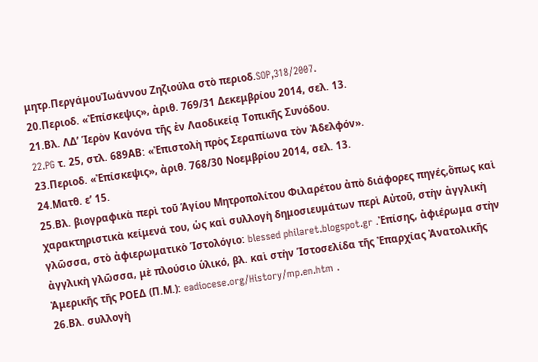μητρ.ΠεργάμουἸωάννου Ζηζιούλα στὸ περιοδ.SOP,318/2007.
20.Περιοδ. «Ἐπίσκεψις», ἀριθ. 769/31 Δεκεμβρίου 2014, σελ. 13.
21.Βλ. ΛΔ’ Ἱερὸν Κανόνα τῆς ἐν Λαοδικείᾳ Τοπικῆς Συνόδου.
22.PG τ. 25, στλ. 689ΑΒ: «Ἐπιστολὴ πρὸς Σεραπίωνα τὸν Ἀδελφόν».
23.Περιοδ. «Ἐπίσκεψις», ἀριθ. 768/30 Νοεμβρίου 2014, σελ. 13.
24.Ματθ. ε’ 15.
25.Βλ. βιογραφικὰ περὶ τοῦ Ἁγίου Μητροπολίτου Φιλαρέτου ἀπὸ διάφορες πηγές,ὅπως καὶ χαρακτηριστικὰ κείμενά του, ὡς καὶ συλλογὴ δημοσιευμάτων περὶ Αὐτοῦ, στὴν ἀγγλικὴ γλῶσσα, στὸ ἀφιερωματικὸ Ἱστολόγιο: blessed philaret.blogspot.gr .Ἐπίσης, ἀφιέρωμα στὴν ἀγγλικὴ γλῶσσα, μὲ πλούσιο ὑλικό, βλ. καὶ στὴν Ἱστοσελίδα τῆς Ἐπαρχίας Ἀνατολικῆς Ἀμερικῆς τῆς ΡΟΕΔ (Π.Μ.): eadiocese.org/History/mp.en.htm .
26.Βλ. συλλογὴ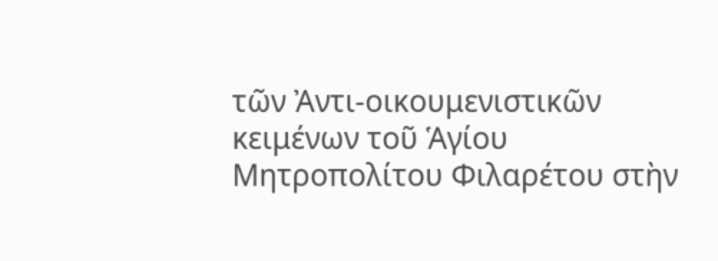τῶν Ἀντι-οικουμενιστικῶν κειμένων τοῦ Ἁγίου Μητροπολίτου Φιλαρέτου στὴν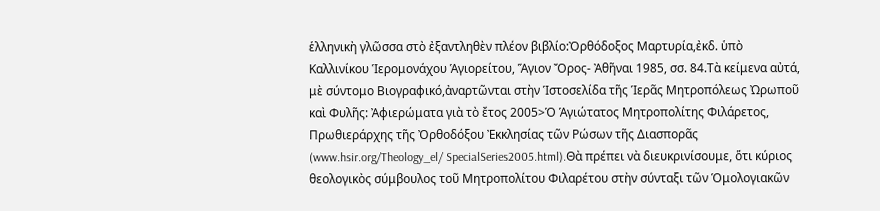ἑλληνικὴ γλῶσσα στὸ ἐξαντληθὲν πλέον βιβλίο:Ὀρθόδοξος Μαρτυρία,ἐκδ. ὑπὸ Καλλινίκου Ἱερομονάχου Ἁγιορείτου, Ἅγιον Ὄρος- Ἀθῆναι 1985, σσ. 84.Τὰ κείμενα αὐτά, μὲ σύντομο Βιογραφικό,ἀναρτῶνται στὴν Ἱστοσελίδα τῆς Ἱερᾶς Μητροπόλεως Ὠρωποῦ καὶ Φυλῆς: Ἀφιερώματα γιὰ τὸ ἔτος 2005>Ὁ Ἁγιώτατος Μητροπολίτης Φιλάρετος, Πρωθιεράρχης τῆς Ὀρθοδόξου Ἐκκλησίας τῶν Ρώσων τῆς Διασπορᾶς (www.hsir.org/Theology_el/ SpecialSeries2005.html).Θὰ πρέπει νὰ διευκρινίσουμε, ὅτι κύριος θεολογικὸς σύμβουλος τοῦ Μητροπολίτου Φιλαρέτου στὴν σύνταξι τῶν Ὁμολογιακῶν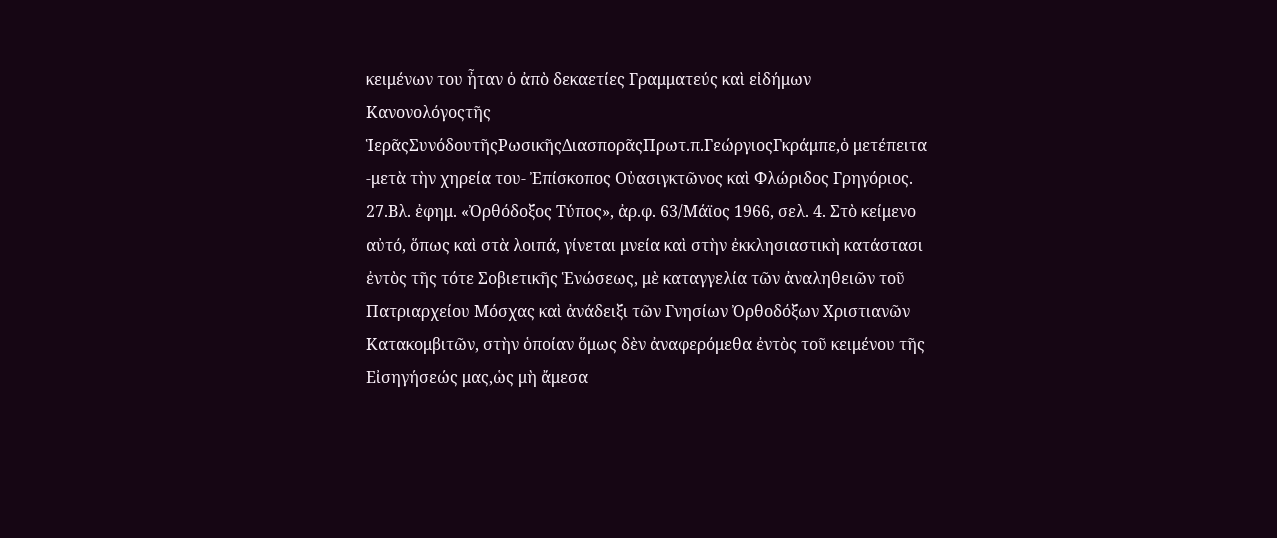κειμένων του ἦταν ὁ ἀπὸ δεκαετίες Γραμματεύς καὶ εἰδήμων Κανονολόγοςτῆς ἹερᾶςΣυνόδουτῆςΡωσικῆςΔιασπορᾶςΠρωτ.π.ΓεώργιοςΓκράμπε,ὁ μετέπειτα -μετὰ τὴν χηρεία του- Ἐπίσκοπος Οὐασιγκτῶνος καὶ Φλώριδος Γρηγόριος.
27.Βλ. ἐφημ. «Ὀρθόδοξος Τύπος», ἀρ.φ. 63/Μάϊος 1966, σελ. 4. Στὸ κείμενο αὐτό, ὅπως καὶ στὰ λοιπά, γίνεται μνεία καὶ στὴν ἐκκλησιαστικὴ κατάστασι ἐντὸς τῆς τότε Σοβιετικῆς Ἑνώσεως, μὲ καταγγελία τῶν ἀναληθειῶν τοῦ Πατριαρχείου Μόσχας καὶ ἀνάδειξι τῶν Γνησίων Ὀρθοδόξων Χριστιανῶν Κατακομβιτῶν, στὴν ὁποίαν ὅμως δὲν ἀναφερόμεθα ἐντὸς τοῦ κειμένου τῆς Εἰσηγήσεώς μας,ὡς μὴ ἄμεσα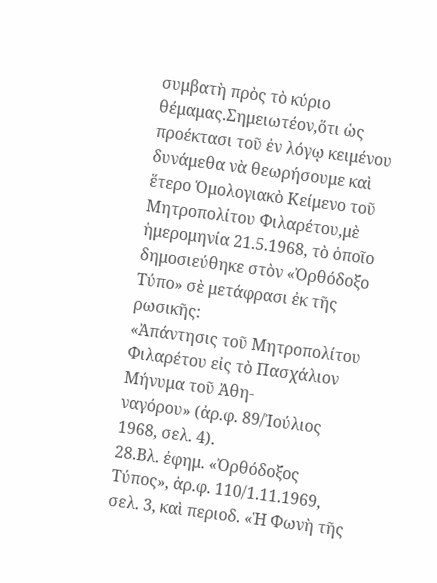συμβατὴ πρὸς τὸ κύριο θέμαμας.Σημειωτέον,ὅτι ὡς προέκτασι τοῦ ἐν λόγῳ κειμένου δυνάμεθα νὰ θεωρήσουμε καὶ ἕτερο Ὁμολογιακὸ Κείμενο τοῦ Μητροπολίτου Φιλαρέτου,μὲ ἡμερομηνία 21.5.1968, τὸ ὁποῖο δημοσιεύθηκε στὸν «Ὀρθόδοξο Τύπο» σὲ μετάφρασι ἐκ τῆς ρωσικῆς:
«Ἀπάντησις τοῦ Μητροπολίτου Φιλαρέτου εἰς τὸ Πασχάλιον Μήνυμα τοῦ Ἀθη-
ναγόρου» (ἀρ.φ. 89/Ἰούλιος 1968, σελ. 4).
28.Βλ. ἐφημ. «Ὀρθόδοξος Τύπος», ἀρ.φ. 110/1.11.1969, σελ. 3, καὶ περιοδ. «Ἡ Φωνὴ τῆς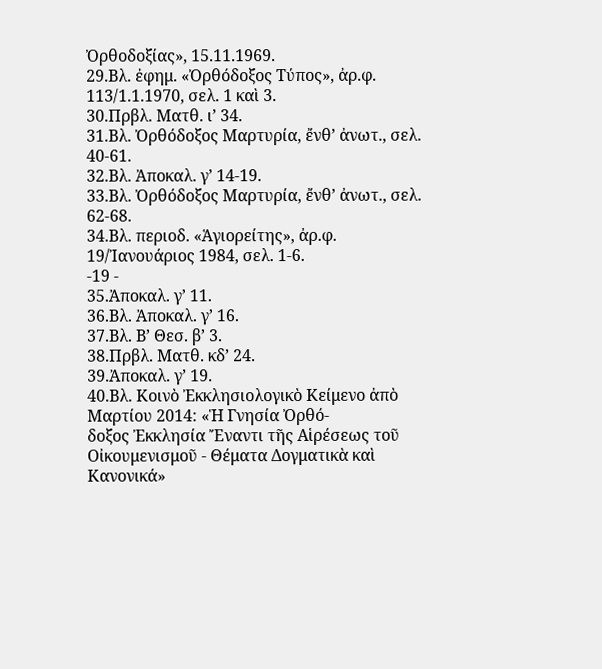Ὀρθοδοξίας», 15.11.1969.
29.Βλ. ἐφημ. «Ὀρθόδοξος Τύπος», ἀρ.φ. 113/1.1.1970, σελ. 1 καὶ 3.
30.Πρβλ. Ματθ. ι’ 34.
31.Βλ. Ὀρθόδοξος Μαρτυρία, ἔνθ’ ἀνωτ., σελ. 40-61.
32.Βλ. Ἀποκαλ. γ’ 14-19.
33.Βλ. Ὀρθόδοξος Μαρτυρία, ἔνθ’ ἀνωτ., σελ. 62-68.
34.Βλ. περιοδ. «Ἁγιορείτης», ἀρ.φ. 19/Ἰανουάριος 1984, σελ. 1-6.
-19 -
35.Ἀποκαλ. γ’ 11.
36.Βλ. Ἀποκαλ. γ’ 16.
37.Βλ. Β’ Θεσ. β’ 3.
38.Πρβλ. Ματθ. κδ’ 24.
39.Ἀποκαλ. γ’ 19.
40.Βλ. Κοινὸ Ἐκκλησιολογικὸ Κείμενο ἀπὸ Μαρτίου 2014: «Ἡ Γνησία Ὀρθό-
δοξος Ἐκκλησία Ἔναντι τῆς Αἱρέσεως τοῦ Οἰκουμενισμοῦ - Θέματα Δογματικὰ καὶ Κανονικά»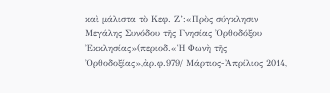καὶ μάλιστα τὸ Κεφ. Ζ’:«Πρὸς σύγκλησιν Μεγάλης Συνόδου τῆς Γνησίας Ὀρθοδόξου Ἐκκλησίας»(περιοδ.«Ἡ Φωνὴ τῆς Ὀρθοδοξίας»,ἀρ.φ.979/ Μάρτιος-Ἀπρίλιος 2014,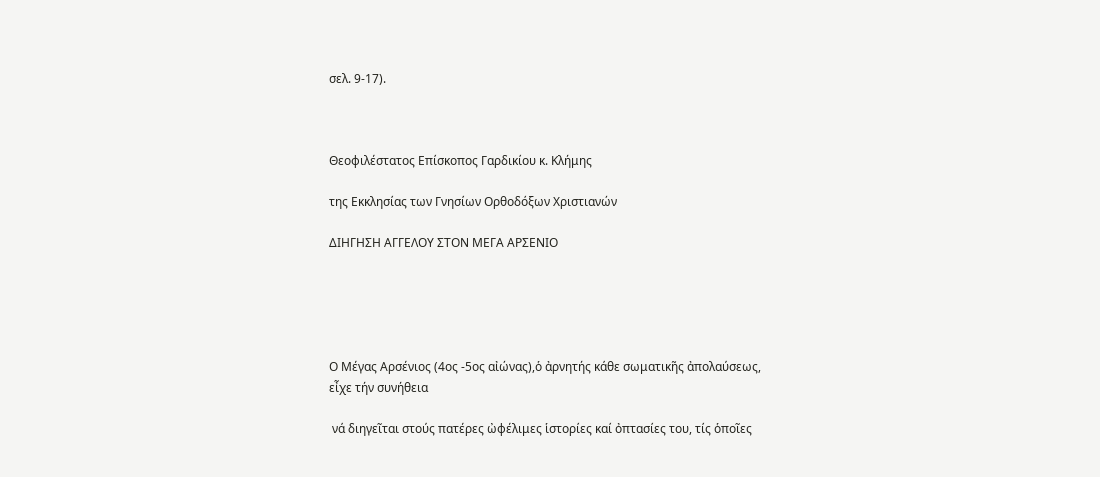σελ. 9-17).



Θεοφιλέστατος Επίσκοπος Γαρδικίου κ. Κλήμης

της Εκκλησίας των Γνησίων Ορθοδόξων Χριστιανών

ΔΙΗΓΗΣΗ ΑΓΓΕΛΟΥ ΣΤΟΝ ΜΕΓΑ ΑΡΣΕΝΙΟ





Ο Μέγας Αρσένιος (4ος -5ος αἰώνας),ὁ ἀρνητής κάθε σωματικῆς ἀπολαύσεως, εἶχε τήν συνήθεια

 νά διηγεῖται στούς πατέρες ὠφέλιμες ἱστορίες καί ὀπτασίες του, τίς ὁποῖες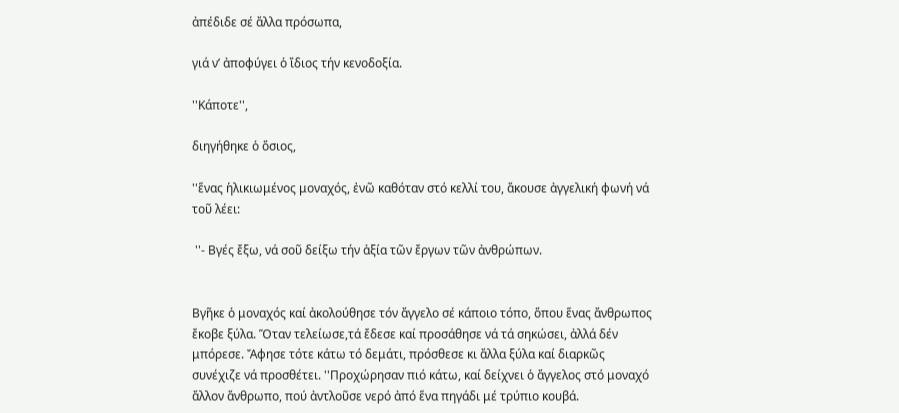ἀπέδιδε σέ ἄλλα πρόσωπα,

γιά ν’ ἀποφύγει ὁ ἴδιος τήν κενοδοξία.

''Κάποτε'',

διηγήθηκε ὁ ὅσιος,

''ἕνας ἡλικιωμένος μοναχός, ἐνῶ καθόταν στό κελλί του, ἄκουσε ἀγγελική φωνή νά τοῦ λέει:

 ''- Βγές ἔξω, νά σοῦ δείξω τήν ἀξία τῶν ἔργων τῶν ἀνθρώπων.


Βγῆκε ὁ μοναχός καί ἀκολούθησε τόν ἄγγελο σέ κάποιο τόπο, ὅπου ἕνας ἄνθρωπος ἔκοβε ξύλα. Ὅταν τελείωσε,τά ἔδεσε καί προσάθησε νά τά σηκώσει, ἀλλά δέν μπόρεσε. Ἄφησε τότε κάτω τό δεμάτι, πρόσθεσε κι ἄλλα ξύλα καί διαρκῶς συνέχιζε νά προσθέτει. ''Προχώρησαν πιό κάτω, καί δείχνει ὁ ἄγγελος στό μοναχό ἄλλον ἄνθρωπο, πού ἀντλοῦσε νερό ἀπό ἕνα πηγάδι μέ τρύπιο κουβά.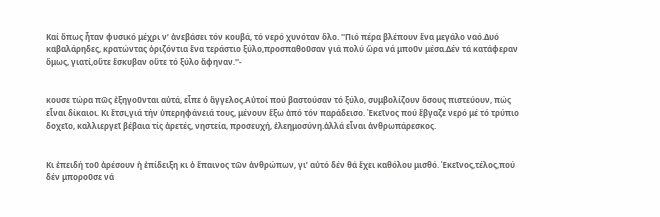Καί ὅπως ἦταν φυσικό μέχρι ν’ ἀνεβάσει τόν κουβά, τό νερό χυνόταν ὅλο. ''Πιό πέρα βλέπουν ἕνα μεγάλο ναό.Δυό καβαλάρηδες, κρατώντας ὁριζόντια ἕνα τεράστιο ξύλο,προσπαθοῦσαν γιά πολύ ὥρα νά μποῦν μέσα.Δέν τά κατάφεραν ὅμως, γιατί,οὔτε ἔσκυβαν οὔτε τό ξύλο ἄφηναν.''-


κουσε τώρα πῶς ἐξηγοῦνται αὐτά, εἶπε ὁ ἄγγελος.Αὐτοί πού βαστούσαν τό ξύλο, συμβολίζουν ὅσους πιστεύουν, πώς εἶναι δίκαιοι. Κι ἔτσι,γιά τήν ὑπερηφάνειά τους, μένουν ἔξω ἀπό τόν παράδεισο. Ἐκεῖνος πού ἔβγαζε νερό μέ τό τρύπιο δοχεῖο, καλλιεργεῖ βέβαια τίς ἀρετές, νηστεία, προσευχή, ἐλεημοσύνη.ἀλλά εἶναι ἀνθρωπάρεσκος.


Κι ἐπειδή τοῦ ἀρέσουν ἡ ἐπίδειξη κι ὁ ἕπαινος τῶν ἀνθρώπων, γι’ αὐτό δέν θά ἔχει καθόλου μισθό. Ἐκεῖνος,τέλος,πού δέν μποροῦσε νά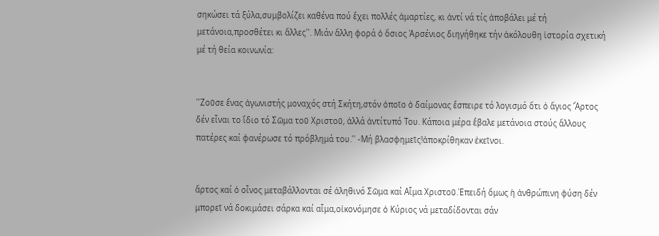σηκώσει τά ξύλα,συμβολίζει καθένα πού ἔχει πολλές ἁμαρτίες, κι ἀντί νά τίς ἀποβάλει μέ τή μετάνοια,προσθέτει κι ἄλλες''. Μιάν ἄλλη φορά ὁ ὅσιος Ἀρσένιος διηγήθηκε τήν ἀκόλουθη ἱστορία σχετική μέ τή θεία κοινωνία:


''Ζοῦσε ἕνας ἀγωνιστής μοναχός στή Σκήτη,στόν ὁποῖο ὁ δαίμονας ἔσπειρε τό λογισμό ὅτι ὁ ἅγιος Ἄρτος δέν εἶναι το ἴδιο τό Σῶμα τοῦ Χριστοῦ, ἀλλά ἀντίτυπό Του. Κάποια μέρα ἔβαλε μετάνοια στούς ἄλλους πατέρες καί φανέρωσε τό πρόβλημά του.'' -Μή βλασφημεῖς!ἀποκρίθηκαν ἐκεῖνοι.


ἄρτος καί ὁ οἶνος μεταβάλλονται σέ ἀληθινό Σῶμα καί Αἷμα Χριστοῦ.Ἐπειδή ὅμως ἡ ἀνθρώπινη φύση δέν μπορεῖ νά δοκιμάσει σάρκα καί αἷμα,οἰκονόμησε ὁ Κύριος νά μεταδίδονται σάν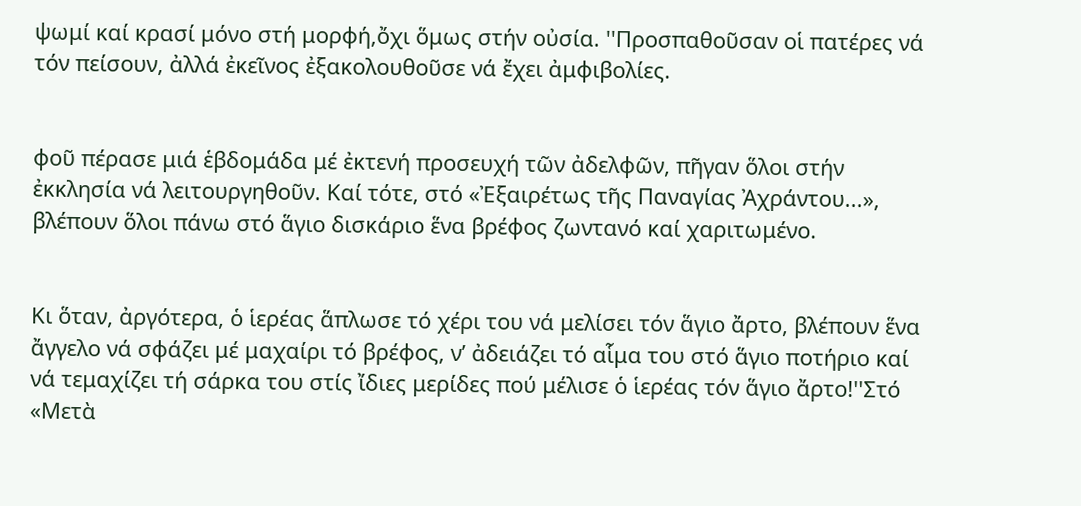ψωμί καί κρασί μόνο στή μορφή,ὄχι ὅμως στήν οὐσία. ''Προσπαθοῦσαν οἱ πατέρες νά τόν πείσουν, ἀλλά ἐκεῖνος ἐξακολουθοῦσε νά ἔχει ἀμφιβολίες.


φοῦ πέρασε μιά ἑβδομάδα μέ ἐκτενή προσευχή τῶν ἀδελφῶν, πῆγαν ὅλοι στήν ἐκκλησία νά λειτουργηθοῦν. Καί τότε, στό «Ἐξαιρέτως τῆς Παναγίας Ἀχράντου...», βλέπουν ὅλοι πάνω στό ἅγιο δισκάριο ἕνα βρέφος ζωντανό καί χαριτωμένο.


Κι ὅταν, ἀργότερα, ὁ ἱερέας ἅπλωσε τό χέρι του νά μελίσει τόν ἅγιο ἄρτο, βλέπουν ἕνα ἄγγελο νά σφάζει μέ μαχαίρι τό βρέφος, ν’ ἀδειάζει τό αἷμα του στό ἅγιο ποτήριο καί νά τεμαχίζει τή σάρκα του στίς ἴδιες μερίδες πού μέλισε ὁ ἱερέας τόν ἅγιο ἄρτο!''Στό «Μετὰ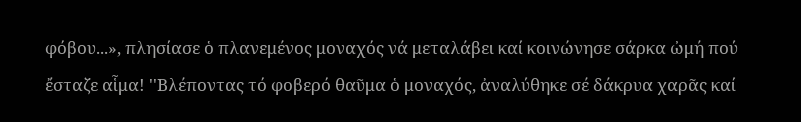φόβου...», πλησίασε ὁ πλανεμένος μοναχός νά μεταλάβει καί κοινώνησε σάρκα ὠμή πού ἔσταζε αἷμα! ''Βλέποντας τό φοβερό θαῦμα ὁ μοναχός, ἀναλύθηκε σέ δάκρυα χαρᾶς καί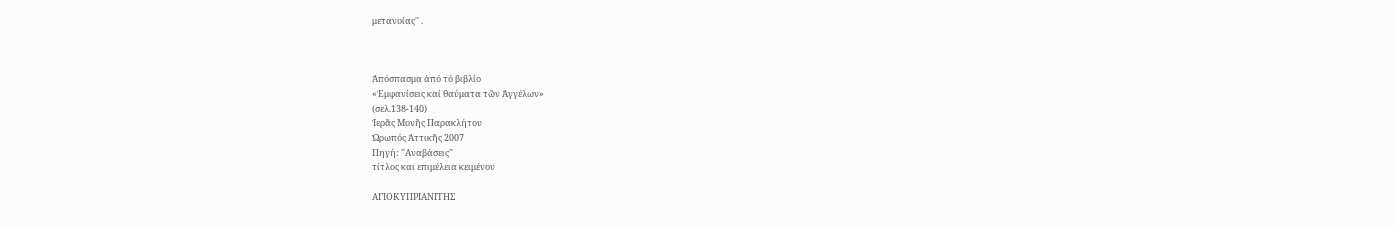μετανοίας'' .



Ἀπόσπασμα ἀπό τό βιβλίο
«Ἐμφανίσεις καί θαύματα τῶν Ἀγγέλων»
(σελ.138-140)
Ἱερᾶς Μονῆς Παρακλήτου
Ὠρωπός Ἀττικῆς 2007
Πηγή: ''Αναβάσεις''
τίτλος και επιμέλεια κειμένου

ΑΓΙΟΚΥΠΡΙΑΝΙΤΗΣ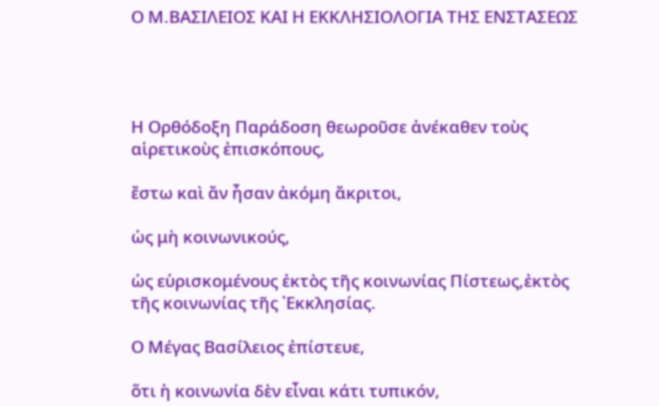Ο Μ.ΒΑΣΙΛΕΙΟΣ ΚΑΙ Η ΕΚΚΛΗΣΙΟΛΟΓΙΑ ΤΗΣ ΕΝΣΤΑΣΕΩΣ




Η Ορθόδοξη Παράδοση θεωροῦσε ἀνέκαθεν τοὺς αἱρετικοὺς ἐπισκόπους,

ἔστω καὶ ἄν ἦσαν ἀκόμη ἄκριτοι,

ὡς μὴ κοινωνικούς,

ὡς εὑρισκομένους ἐκτὸς τῆς κοινωνίας Πίστεως,ἐκτὸς τῆς κοινωνίας τῆς ᾿Εκκλησίας.

Ο Μέγας Βασίλειος ἐπίστευε,

ὅτι ἡ κοινωνία δὲν εἶναι κάτι τυπικόν,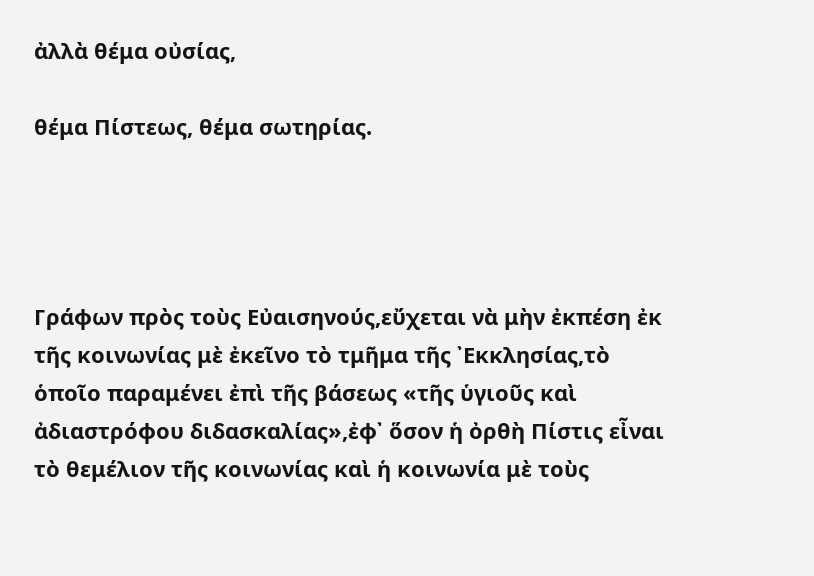ἀλλὰ θέμα οὐσίας,

θέμα Πίστεως, θέμα σωτηρίας.




Γράφων πρὸς τοὺς Εὐαισηνούς,εὔχεται νὰ μὴν ἐκπέση ἐκ τῆς κοινωνίας μὲ ἐκεῖνο τὸ τμῆμα τῆς ᾿Εκκλησίας,τὸ ὁποῖο παραμένει ἐπὶ τῆς βάσεως «τῆς ὑγιοῦς καὶ ἀδιαστρόφου διδασκαλίας»,ἐφ᾿ ὅσον ἡ ὀρθὴ Πίστις εἶναι τὸ θεμέλιον τῆς κοινωνίας καὶ ἡ κοινωνία μὲ τοὺς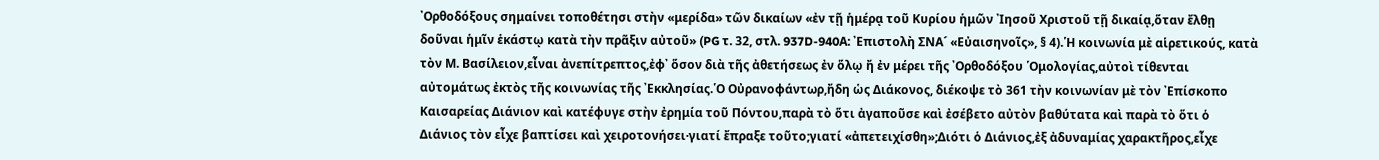᾿Ορθοδόξους σημαίνει τοποθέτησι στὴν «μερίδα» τῶν δικαίων «ἐν τῇ ἡμέρᾳ τοῦ Κυρίου ἡμῶν ᾿Ιησοῦ Χριστοῦ τῇ δικαίᾳ,ὅταν ἔλθῃ δοῦναι ἡμῖν ἑκάστῳ κατὰ τὴν πρᾶξιν αὐτοῦ» (PG τ. 32, στλ. 937D-940Α: ᾿Επιστολὴ ΣΝΑ´ «Εὐαισηνοῖς», § 4).῾Η κοινωνία μὲ αἱρετικούς, κατὰ τὸν Μ. Βασίλειον,εἶναι ἀνεπίτρεπτος,ἐφ᾿ ὅσον διὰ τῆς ἀθετήσεως ἐν ὅλῳ ἤ ἐν μέρει τῆς ᾿Ορθοδόξου ῾Ομολογίας,αὐτοὶ τίθενται αὐτομάτως ἐκτὸς τῆς κοινωνίας τῆς ᾿Εκκλησίας.῾Ο Οὐρανοφάντωρ,ἤδη ὡς Διάκονος, διέκοψε τὸ 361 τὴν κοινωνίαν μὲ τὸν ᾿Επίσκοπο Καισαρείας Διάνιον καὶ κατέφυγε στὴν ἐρημία τοῦ Πόντου,παρὰ τὸ ὅτι ἀγαποῦσε καὶ ἐσέβετο αὐτὸν βαθύτατα καὶ παρὰ τὸ ὅτι ὁ Διάνιος τὸν εἶχε βαπτίσει καὶ χειροτονήσει·γιατί ἔπραξε τοῦτο;γιατί «ἀπετειχίσθη»;Διότι ὁ Διάνιος,ἐξ ἀδυναμίας χαρακτῆρος,εἶχε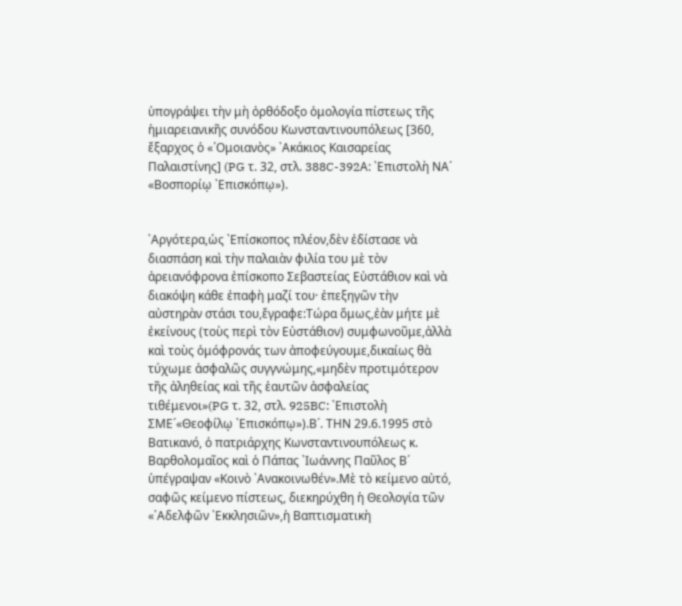ὑπογράψει τὴν μὴ ὀρθόδοξο ὁμολογία πίστεως τῆς ἡμιαρειανικῆς συνόδου Κωνσταντινουπόλεως [360, ἔξαρχος ὁ «῾Ομοιανὸς» ᾿Ακάκιος Καισαρείας Παλαιστίνης] (PG τ. 32, στλ. 388C-392Α: ᾿Επιστολὴ ΝΑ´ «Βοσπορίῳ ᾿Επισκόπῳ»).


᾿Αργότερα,ὡς ᾿Επίσκοπος πλέον,δὲν ἐδίστασε νὰ διασπάση καὶ τὴν παλαιὰν φιλία του μὲ τὸν ἀρειανόφρονα ἐπίσκοπο Σεβαστείας Εὐστάθιον καὶ νὰ διακόψη κάθε ἐπαφὴ μαζί του· ἐπεξηγῶν τὴν αὐστηρὰν στάσι του,ἔγραφε:Τώρα ὅμως,ἐὰν μήτε μὲ ἐκείνους (τοὺς περὶ τὸν Εὐστάθιον) συμφωνοῦμε,ἀλλὰ καὶ τοὺς ὁμόφρονάς των ἀποφεύγουμε,δικαίως θὰ τύχωμε ἀσφαλῶς συγγνώμης,«μηδὲν προτιμότερον τῆς ἀληθείας καὶ τῆς ἑαυτῶν ἀσφαλείας τιθέμενοι»(PG τ. 32, στλ. 925BC: ᾿Επιστολὴ ΣΜΕ´«Θεοφίλῳ ᾿Επισκόπῳ»).Β´. ΤΗΝ 29.6.1995 στὸ Βατικανό, ὁ πατριάρχης Κωνσταντινουπόλεως κ. Βαρθολομαῖος καὶ ὁ Πάπας ᾿Ιωάννης Παῦλος Β´ ὑπέγραψαν «Κοινὸ ᾿Ανακοινωθέν».Μὲ τὸ κείμενο αὐτό, σαφῶς κείμενο πίστεως, διεκηρύχθη ἡ Θεολογία τῶν «᾿Αδελφῶν ᾿Εκκλησιῶν»,ἡ Βαπτισματικὴ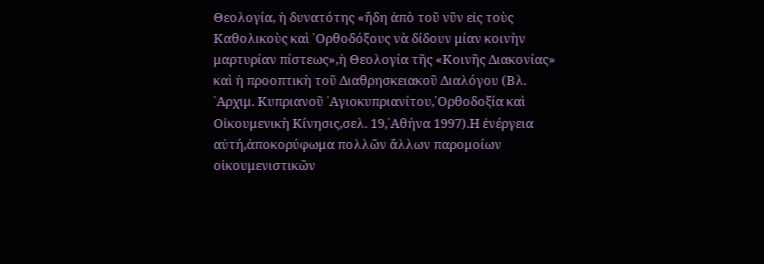Θεολογία, ἡ δυνατότης «ἤδη ἀπὸ τοῦ νῦν εἰς τοὺς Καθολικοὺς καὶ ᾿Ορθοδόξους νὰ δίδουν μίαν κοινὴν μαρτυρίαν πίστεως»,ἡ Θεολογία τῆς «Κοινῆς Διακονίας» καὶ ἡ προοπτικὴ τοῦ Διαθρησκειακοῦ Διαλόγου (Βλ. ᾿Αρχιμ. Κυπριανοῦ ῾Αγιοκυπριανίτου,᾿Ορθοδοξία καὶ Οἰκουμενικὴ Κίνησις,σελ. 19,᾿Αθήνα 1997).Η ἐνέργεια αὐτή,ἀποκορύφωμα πολλῶν ἄλλων παρομοίων οἰκουμενιστικῶν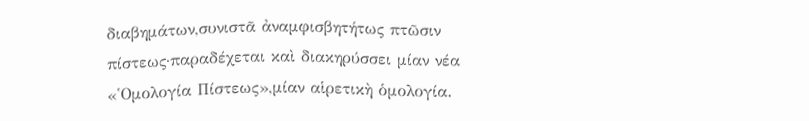διαβημάτων,συνιστᾶ ἀναμφισβητήτως πτῶσιν πίστεως·παραδέχεται καὶ διακηρύσσει μίαν νέα «῾Ομολογία Πίστεως»,μίαν αἱρετικὴ ὁμολογία.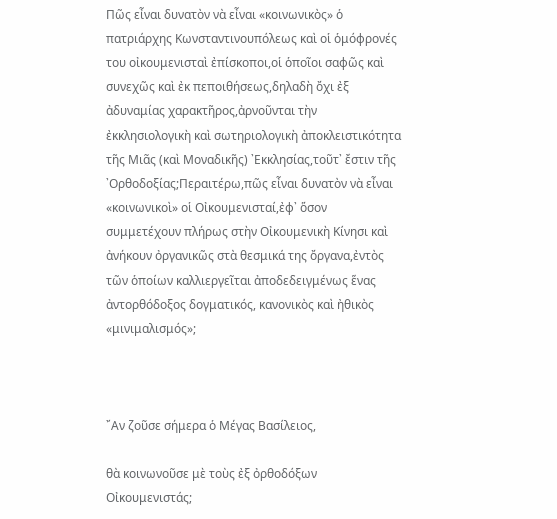Πῶς εἶναι δυνατὸν νὰ εἶναι «κοινωνικὸς» ὁ πατριάρχης Κωνσταντινουπόλεως καὶ οἱ ὁμόφρονές του οἰκουμενισταὶ ἐπίσκοποι,οἱ ὁποῖοι σαφῶς καὶ συνεχῶς καὶ ἐκ πεποιθήσεως,δηλαδὴ ὄχι ἐξ ἀδυναμίας χαρακτῆρος,ἀρνοῦνται τὴν ἐκκλησιολογικὴ καὶ σωτηριολογικὴ ἀποκλειστικότητα τῆς Μιᾶς (καὶ Μοναδικῆς) ᾿Εκκλησίας,τοῦτ᾿ ἔστιν τῆς ᾿Ορθοδοξίας;Περαιτέρω,πῶς εἶναι δυνατὸν νὰ εἶναι «κοινωνικοὶ» οἱ Οἰκουμενισταί,ἐφ᾿ ὅσον συμμετέχουν πλήρως στὴν Οἰκουμενικὴ Κίνησι καὶ ἀνήκουν ὀργανικῶς στὰ θεσμικά της ὄργανα,ἐντὸς τῶν ὁποίων καλλιεργεῖται ἀποδεδειγμένως ἕνας ἀντορθόδοξος δογματικός, κανονικὸς καὶ ἠθικὸς «μινιμαλισμός»;



῎Αν ζοῦσε σήμερα ὁ Μέγας Βασίλειος,

θὰ κοινωνοῦσε μὲ τοὺς ἐξ ὀρθοδόξων Οἰκουμενιστάς;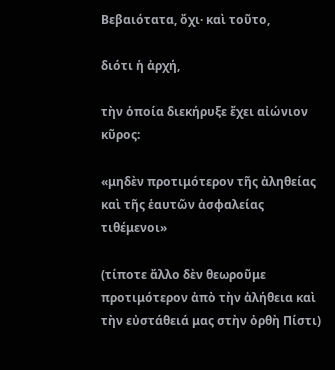Βεβαιότατα, ὄχι· καὶ τοῦτο,

διότι ἡ ἀρχή,

τὴν ὁποία διεκήρυξε ἔχει αἰώνιον κῦρος:

«μηδὲν προτιμότερον τῆς ἀληθείας καὶ τῆς ἑαυτῶν ἀσφαλείας τιθέμενοι»

(τίποτε ἄλλο δὲν θεωροῦμε προτιμότερον ἀπὸ τὴν ἀλήθεια καὶ τὴν εὐστάθειά μας στὴν ὀρθὴ Πίστι)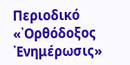Περιοδικό «᾿Ορθόδοξος ᾿Ενημέρωσις»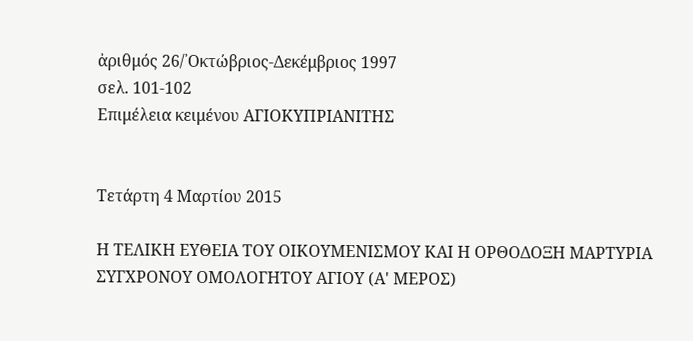ἀριθμός 26/᾿Οκτώβριος-Δεκέμβριος 1997
σελ. 101-102
Επιμέλεια κειμένου ΑΓΙΟΚΥΠΡΙΑΝΙΤΗΣ


Τετάρτη 4 Μαρτίου 2015

Η ΤΕΛΙΚΗ ΕΥΘΕΙΑ ΤΟΥ ΟΙΚΟΥΜΕΝΙΣΜΟΥ ΚΑΙ Η ΟΡΘΟΔΟΞΗ ΜΑΡΤΥΡΙΑ ΣΥΓΧΡΟΝΟΥ ΟΜΟΛΟΓΗΤΟΥ ΑΓΙΟΥ (Α' ΜΕΡΟΣ)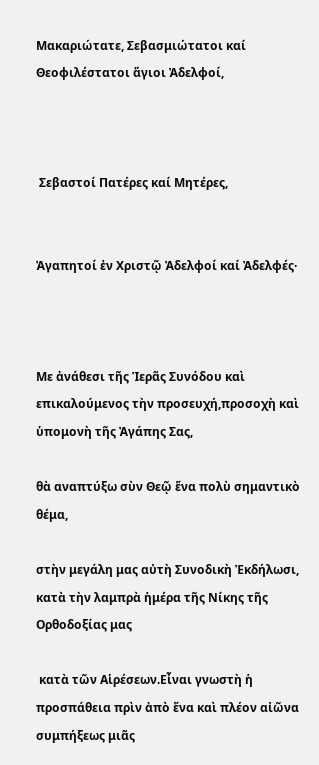Μακαριώτατε, Σεβασμιώτατοι καί Θεοφιλέστατοι ἅγιοι Ἀδελφοί,



 Σεβαστοί Πατέρες καί Μητέρες,


Ἀγαπητοί ἐν Χριστῷ Ἀδελφοί καί Ἀδελφές·



Με ἀνάθεσι τῆς Ἱερᾶς Συνόδου καὶ επικαλούμενος τὴν προσευχή,προσοχὴ καὶ ὑπομονὴ τῆς Ἀγάπης Σας,

θὰ αναπτύξω σὺν Θεῷ ἕνα πολὺ σημαντικὸ θέμα,

στὴν μεγάλη μας αὐτὴ Συνοδικὴ Ἐκδήλωσι, κατὰ τὴν λαμπρὰ ἡμέρα τῆς Νίκης τῆς Ορθοδοξίας μας

 κατὰ τῶν Αἱρέσεων.Εἶναι γνωστὴ ἡ προσπάθεια πρὶν ἀπὸ ἕνα καὶ πλέον αἰῶνα συμπήξεως μιᾶς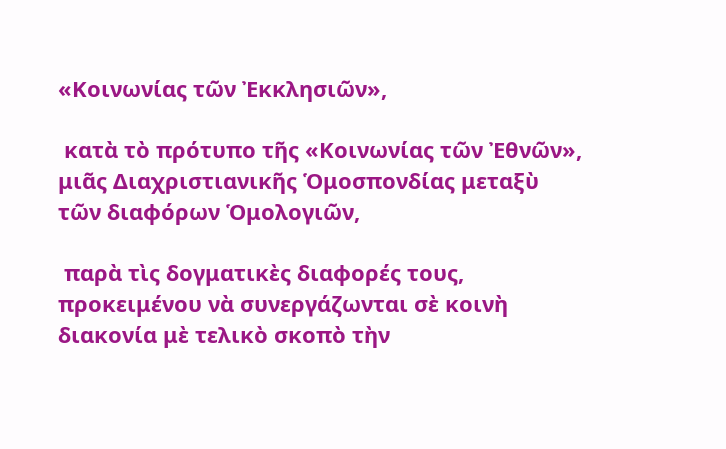«Κοινωνίας τῶν Ἐκκλησιῶν»,

 κατὰ τὸ πρότυπο τῆς «Κοινωνίας τῶν Ἐθνῶν», μιᾶς Διαχριστιανικῆς Ὁμοσπονδίας μεταξὺ τῶν διαφόρων Ὁμολογιῶν,

 παρὰ τὶς δογματικὲς διαφορές τους, προκειμένου νὰ συνεργάζωνται σὲ κοινὴ διακονία μὲ τελικὸ σκοπὸ τὴν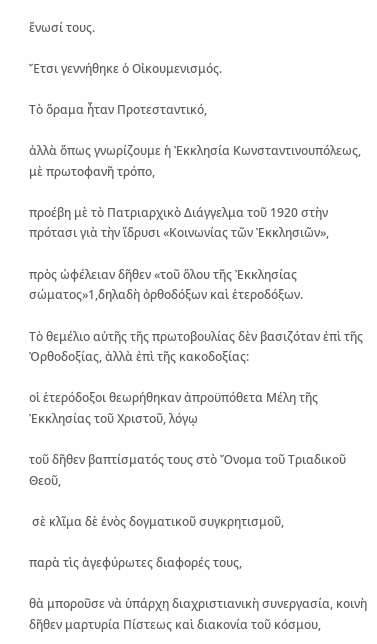ἕνωσί τους.

Ἔτσι γεννήθηκε ὁ Οἰκουμενισμός.

Τὸ ὅραμα ἦταν Προτεσταντικό,

ἀλλὰ ὅπως γνωρίζουμε ἡ Ἐκκλησία Κωνσταντινουπόλεως, μὲ πρωτοφανῆ τρόπο,

προέβη μὲ τὸ Πατριαρχικὸ Διάγγελμα τοῦ 1920 στὴν πρότασι γιὰ τὴν ἵδρυσι «Κοινωνίας τῶν Ἐκκλησιῶν»,

πρὸς ὠφέλειαν δῆθεν «τοῦ ὅλου τῆς Ἐκκλησίας σώματος»1,δηλαδὴ ὀρθοδόξων καὶ ἑτεροδόξων.

Τὸ θεμέλιο αὐτῆς τῆς πρωτοβουλίας δὲν βασιζόταν ἐπὶ τῆς Ὀρθοδοξίας, ἀλλὰ ἐπὶ τῆς κακοδοξίας:

οἱ ἑτερόδοξοι θεωρήθηκαν ἀπροϋπόθετα Μέλη τῆς Ἐκκλησίας τοῦ Χριστοῦ, λόγῳ

τοῦ δῆθεν βαπτίσματός τους στὸ Ὄνομα τοῦ Τριαδικοῦ Θεοῦ,

 σὲ κλῖμα δὲ ἑνὸς δογματικοῦ συγκρητισμοῦ,

παρὰ τὶς ἀγεφύρωτες διαφορές τους,

θὰ μποροῦσε νὰ ὑπάρχη διαχριστιανικὴ συνεργασία, κοινὴ δῆθεν μαρτυρία Πίστεως καὶ διακονία τοῦ κόσμου,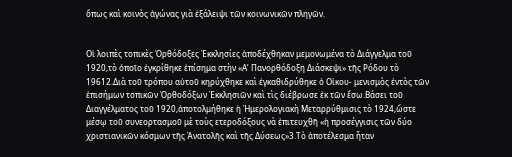ὅπως καὶ κοινὸς ἀγώνας γιὰ ἐξάλειψι τῶν κοινωνικῶν πληγῶν.


Οἱ λοιπὲς τοπικὲς Ὀρθόδοξες Ἐκκλησίες ἀποδέχθηκαν μεμονωμένα τὸ Διάγγελμα τοῦ 1920,τὸ ὁποῖο ἐγκρίθηκε ἐπίσημα στὴν «Α’ Πανορθόδοξη Διάσκεψι» τῆς Ρόδου τὸ 19612.Διὰ τοῦ τρόπου αὐτοῦ κηρύχθηκε καὶ ἐγκαθιδρύθηκε ὁ Οἰκου- μενισμὸς ἐντὸς τῶν ἐπισήμων τοπικῶν Ὀρθοδόξων Ἐκκλησιῶν καὶ τὶς διέβρωσε ἐκ τῶν ἔσω.Βάσει τοῦ Διαγγέλματος τοῦ 1920,ἀποτολμήθηκε ἡ Ἡμερολογιακὴ Μεταρρύθμισις τὸ 1924,ὥστε μέσῳ τοῦ συνεορτασμοῦ μὲ τοὺς ετεροδόξους νὰ ἐπιτευχθῆ «ἡ προσέγγισις τῶν δύο χριστιανικῶν κόσμων τῆς Ἀνατολῆς καὶ τῆς Δύσεως»3.Τὸ ἀποτέλεσμα ἦταν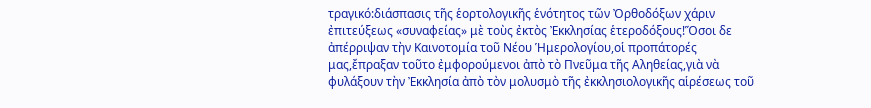τραγικό:διάσπασις τῆς ἑορτολογικῆς ἑνότητος τῶν Ὀρθοδόξων χάριν ἐπιτεύξεως «συναφείας» μὲ τοὺς ἐκτὸς Ἐκκλησίας ἑτεροδόξους!Ὅσοι δε ἀπέρριψαν τὴν Καινοτομία τοῦ Νέου Ἡμερολογίου,οἱ προπάτορές μας,ἔπραξαν τοῦτο ἐμφορούμενοι ἀπὸ τὸ Πνεῦμα τῆς Αληθείας,γιὰ νὰ φυλάξουν τὴν Ἐκκλησία ἀπὸ τὸν μολυσμὸ τῆς ἐκκλησιολογικῆς αἱρέσεως τοῦ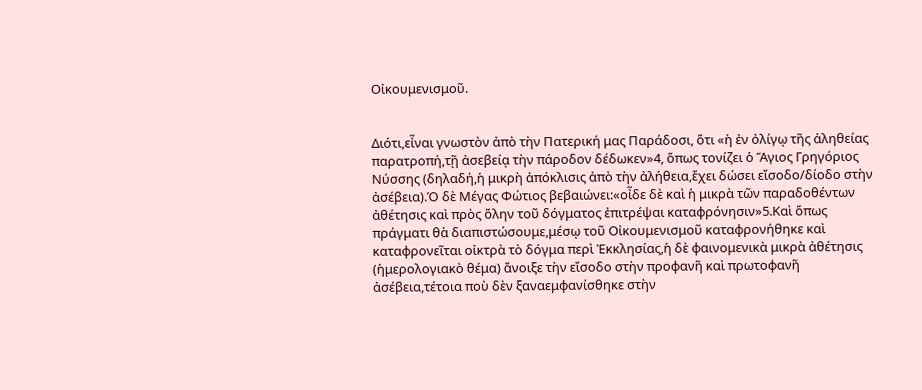Οἰκουμενισμοῦ.


Διότι,εἶναι γνωστὸν ἀπὸ τὴν Πατερική μας Παράδοσι, ὅτι «ἡ ἐν ὀλίγῳ τῆς ἀληθείας παρατροπή,τῇ ἀσεβείᾳ τὴν πάροδον δέδωκεν»4, ὅπως τονίζει ὁ Ἅγιος Γρηγόριος Νύσσης (δηλαδή,ἡ μικρὴ ἀπόκλισις ἀπὸ τὴν ἀλήθεια,ἔχει δώσει εἴσοδο/δίοδο στὴν ἀσέβεια).Ὁ δὲ Μέγας Φώτιος βεβαιώνει:«οἶδε δὲ καὶ ἡ μικρὰ τῶν παραδοθέντων ἀθέτησις καὶ πρὸς ὅλην τοῦ δόγματος ἐπιτρέψαι καταφρόνησιν»5.Καὶ ὅπως πράγματι θὰ διαπιστώσουμε,μέσῳ τοῦ Οἰκουμενισμοῦ καταφρονήθηκε καὶ καταφρονεῖται οἰκτρὰ τὸ δόγμα περὶ Ἐκκλησίας,ἡ δὲ φαινομενικὰ μικρὰ ἀθέτησις (ἡμερολογιακὸ θέμα) ἄνοιξε τὴν εἴσοδο στὴν προφανῆ καὶ πρωτοφανῆ ἀσέβεια,τέτοια ποὺ δὲν ξαναεμφανίσθηκε στὴν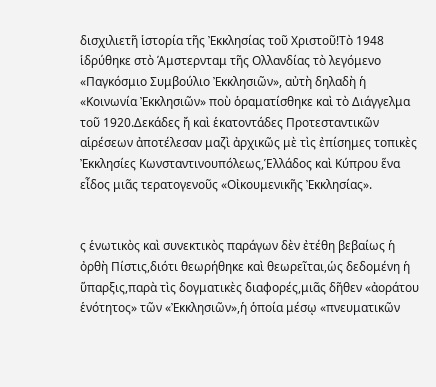δισχιλιετῆ ἱστορία τῆς Ἐκκλησίας τοῦ Χριστοῦ!Τὸ 1948 ἱδρύθηκε στὸ Άμστερνταμ τῆς Ολλανδίας τὸ λεγόμενο «Παγκόσμιο Συμβούλιο Ἐκκλησιῶν», αὐτὴ δηλαδὴ ἡ «Κοινωνία Ἐκκλησιῶν» ποὺ ὁραματίσθηκε καὶ τὸ Διάγγελμα τοῦ 1920.Δεκάδες ἤ καὶ ἑκατοντάδες Προτεσταντικῶν αἱρέσεων ἀποτέλεσαν μαζὶ ἀρχικῶς μὲ τὶς ἐπίσημες τοπικὲς Ἐκκλησίες Κωνσταντινουπόλεως,Ἑλλάδος καὶ Κύπρου ἕνα εἶδος μιᾶς τερατογενοῦς «Οἰκουμενικῆς Ἐκκλησίας».


ς ἑνωτικὸς καὶ συνεκτικὸς παράγων δὲν ἐτέθη βεβαίως ἡ ὀρθὴ Πίστις,διότι θεωρήθηκε καὶ θεωρεῖται,ὡς δεδομένη ἡ ὕπαρξις,παρὰ τὶς δογματικὲς διαφορές,μιᾶς δῆθεν «ἀοράτου ἑνότητος» τῶν «Ἐκκλησιῶν»,ἡ ὁποία μέσῳ «πνευματικῶν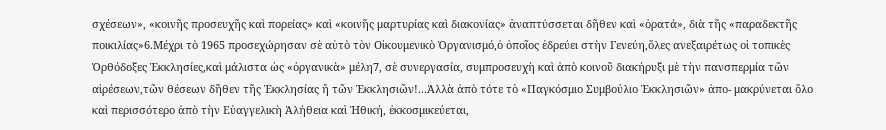σχέσεων», «κοινῆς προσευχῆς καὶ πορείας» καὶ «κοινῆς μαρτυρίας καὶ διακονίας» ἀναπτύσσεται δῆθεν καὶ «ὁρατά», διὰ τῆς «παραδεκτῆς ποικιλίας»6.Μέχρι τὸ 1965 προσεχώρησαν σὲ αὐτὸ τὸν Οἰκουμενικὸ Ὀργανισμό,ὁ ὁποῖος ἑδρεύει στὴν Γενεύη,ὅλες ανεξαιρέτως οἱ τοπικὲς Ὀρθόδοξες Ἐκκλησίες,καὶ μάλιστα ὡς «ὀργανικὰ» μέλη7, σὲ συνεργασία, συμπροσευχὴ καὶ ἀπὸ κοινοῦ διακήρυξι μὲ τὴν πανσπερμία τῶν αἱρέσεων,τῶν θέσεων δῆθεν τῆς Ἐκκλησίας ἤ τῶν Ἐκκλησιῶν!...Ἀλλὰ ἀπὸ τότε τὸ «Παγκόσμιο Συμβούλιο Ἐκκλησιῶν» ἀπο- μακρύνεται ὅλο καὶ περισσότερο ἀπὸ τὴν Εὐαγγελικὴ Ἀλήθεια καὶ Ἠθική, ἐκκοσμικεύεται,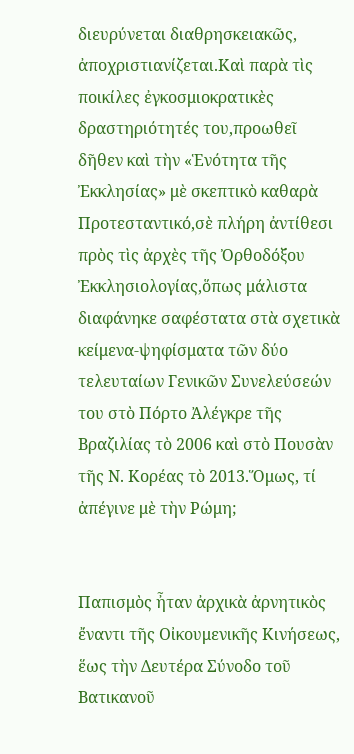διευρύνεται διαθρησκειακῶς, ἀποχριστιανίζεται.Καὶ παρὰ τὶς ποικίλες ἐγκοσμιοκρατικὲς δραστηριότητές του,προωθεῖ δῆθεν καὶ τὴν «Ἑνότητα τῆς Ἐκκλησίας» μὲ σκεπτικὸ καθαρὰ Προτεσταντικό,σὲ πλήρη ἀντίθεσι πρὸς τὶς ἀρχὲς τῆς Ὀρθοδόξου Ἐκκλησιολογίας,ὅπως μάλιστα διαφάνηκε σαφέστατα στὰ σχετικὰ κείμενα-ψηφίσματα τῶν δύο τελευταίων Γενικῶν Συνελεύσεών του στὸ Πόρτο Ἀλέγκρε τῆς Βραζιλίας τὸ 2006 καὶ στὸ Πουσὰν τῆς Ν. Κορέας τὸ 2013.Ὅμως, τί ἀπέγινε μὲ τὴν Ρώμη;


Παπισμὸς ἦταν ἀρχικὰ ἀρνητικὸς ἔναντι τῆς Οἰκουμενικῆς Κινήσεως, ἕως τὴν Δευτέρα Σύνοδο τοῦ Βατικανοῦ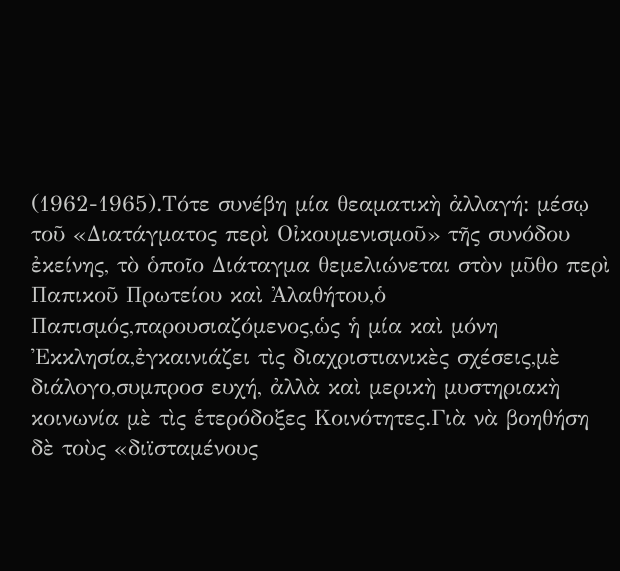(1962-1965).Τότε συνέβη μία θεαματικὴ ἀλλαγή: μέσῳ τοῦ «Διατάγματος περὶ Οἰκουμενισμοῦ» τῆς συνόδου ἐκείνης, τὸ ὁποῖο Διάταγμα θεμελιώνεται στὸν μῦθο περὶ Παπικοῦ Πρωτείου καὶ Ἀλαθήτου,ὁ Παπισμός,παρουσιαζόμενος,ὡς ἡ μία καὶ μόνη Ἐκκλησία,ἐγκαινιάζει τὶς διαχριστιανικὲς σχέσεις,μὲ διάλογο,συμπροσ ευχή, ἀλλὰ καὶ μερικὴ μυστηριακὴ κοινωνία μὲ τὶς ἑτερόδοξες Κοινότητες.Γιὰ νὰ βοηθήση δὲ τοὺς «διϊσταμένους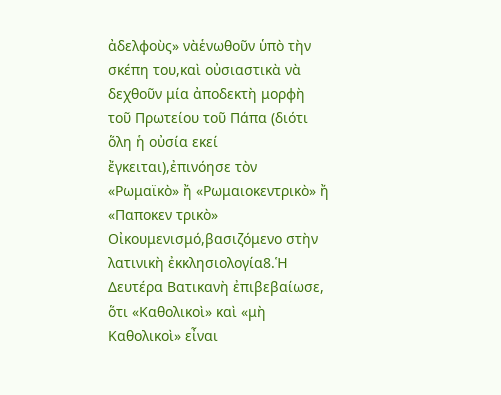ἀδελφοὺς» νὰἑνωθοῦν ὑπὸ τὴν σκέπη του,καὶ οὐσιαστικὰ νὰ δεχθοῦν μία ἀποδεκτὴ μορφὴ τοῦ Πρωτείου τοῦ Πάπα (διότι ὅλη ἡ οὐσία εκεί ἔγκειται),ἐπινόησε τὸν «Ρωμαϊκὸ» ἤ «Ρωμαιοκεντρικὸ» ἤ «Παποκεν τρικὸ» Οἰκουμενισμό,βασιζόμενο στὴν λατινικὴ ἐκκλησιολογία8.Ἡ Δευτέρα Βατικανὴ ἐπιβεβαίωσε, ὅτι «Καθολικοὶ» καὶ «μὴ Καθολικοὶ» εἶναι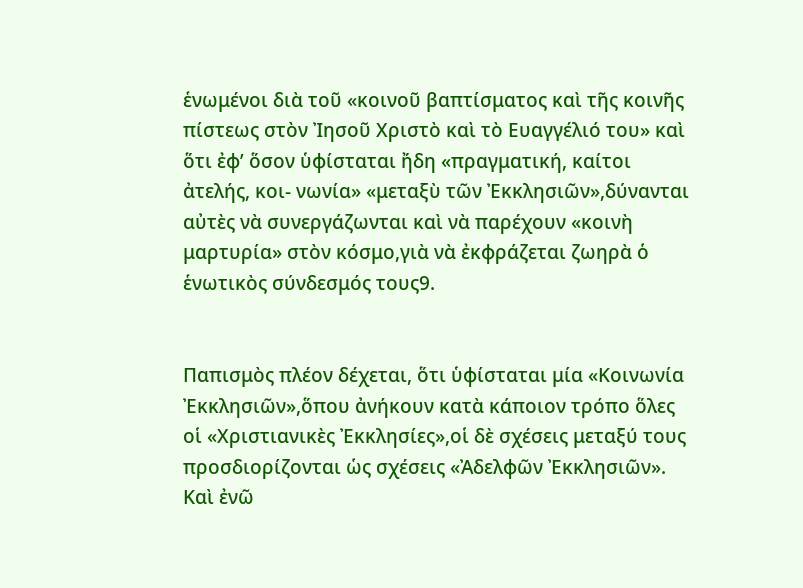ἑνωμένοι διὰ τοῦ «κοινοῦ βαπτίσματος καὶ τῆς κοινῆς πίστεως στὸν Ἰησοῦ Χριστὸ καὶ τὸ Ευαγγέλιό του» καὶ ὅτι ἐφ’ ὅσον ὑφίσταται ἤδη «πραγματική, καίτοι ἀτελής, κοι- νωνία» «μεταξὺ τῶν Ἐκκλησιῶν»,δύνανται αὐτὲς νὰ συνεργάζωνται καὶ νὰ παρέχουν «κοινὴ μαρτυρία» στὸν κόσμο,γιὰ νὰ ἐκφράζεται ζωηρὰ ὁ ἑνωτικὸς σύνδεσμός τους9.


Παπισμὸς πλέον δέχεται, ὅτι ὑφίσταται μία «Κοινωνία Ἐκκλησιῶν»,ὅπου ἀνήκουν κατὰ κάποιον τρόπο ὅλες οἱ «Χριστιανικὲς Ἐκκλησίες»,οἱ δὲ σχέσεις μεταξύ τους προσδιορίζονται ὡς σχέσεις «Ἀδελφῶν Ἐκκλησιῶν». Καὶ ἐνῶ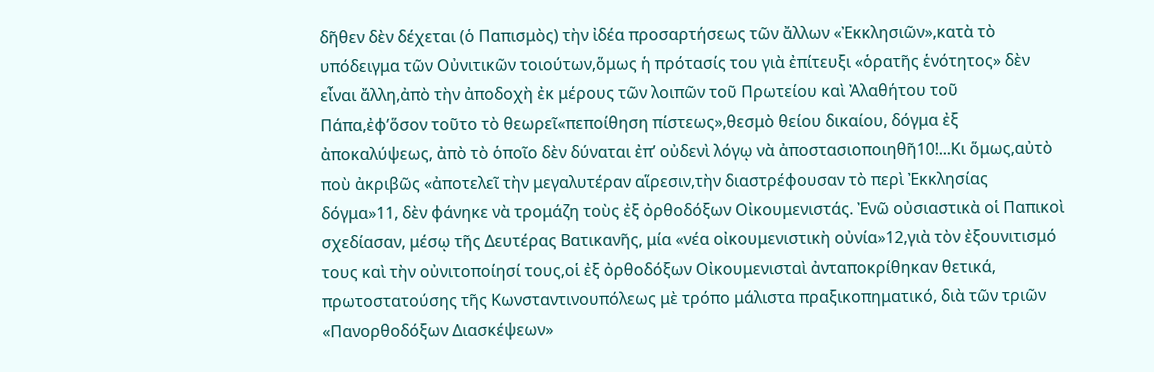δῆθεν δὲν δέχεται (ὁ Παπισμὸς) τὴν ἰδέα προσαρτήσεως τῶν ἄλλων «Ἐκκλησιῶν»,κατὰ τὸ υπόδειγμα τῶν Οὐνιτικῶν τοιούτων,ὅμως ἡ πρότασίς του γιὰ ἐπίτευξι «ὁρατῆς ἑνότητος» δὲν εἶναι ἄλλη,ἀπὸ τὴν ἀποδοχὴ ἐκ μέρους τῶν λοιπῶν τοῦ Πρωτείου καὶ Ἀλαθήτου τοῦ Πάπα,ἐφ’ὅσον τοῦτο τὸ θεωρεῖ«πεποίθηση πίστεως»,θεσμὸ θείου δικαίου, δόγμα ἐξ ἀποκαλύψεως, ἀπὸ τὸ ὁποῖο δὲν δύναται ἐπ’ οὐδενὶ λόγῳ νὰ ἀποστασιοποιηθῆ10!...Κι ὅμως,αὐτὸ ποὺ ἀκριβῶς «ἀποτελεῖ τὴν μεγαλυτέραν αἵρεσιν,τὴν διαστρέφουσαν τὸ περὶ Ἐκκλησίας δόγμα»11, δὲν φάνηκε νὰ τρομάζη τοὺς ἐξ ὀρθοδόξων Οἰκουμενιστάς. Ἐνῶ οὐσιαστικὰ οἱ Παπικοὶ σχεδίασαν, μέσῳ τῆς Δευτέρας Βατικανῆς, μία «νέα οἰκουμενιστικὴ οὐνία»12,γιὰ τὸν ἐξουνιτισμό τους καὶ τὴν οὐνιτοποίησί τους,οἱ ἐξ ὀρθοδόξων Οἰκουμενισταὶ ἀνταποκρίθηκαν θετικά, πρωτοστατούσης τῆς Κωνσταντινουπόλεως μὲ τρόπο μάλιστα πραξικοπηματικό, διὰ τῶν τριῶν «Πανορθοδόξων Διασκέψεων»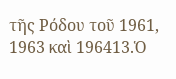τῆς Ρόδου τοῦ 1961, 1963 καὶ 196413.Ὁ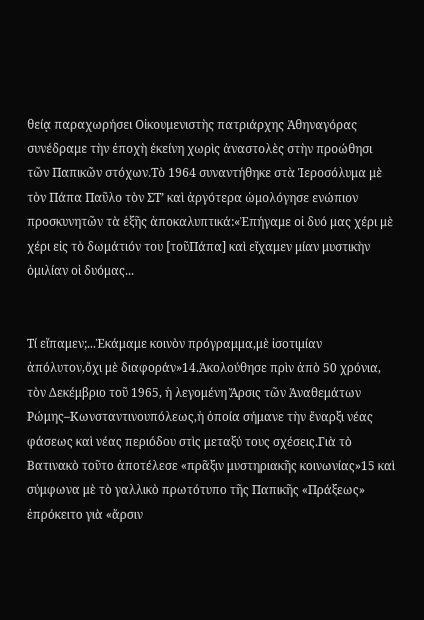θείᾳ παραχωρήσει Οἰκουμενιστὴς πατριάρχης Ἀθηναγόρας συνέδραμε τὴν ἐποχὴ ἐκείνη χωρὶς ἀναστολὲς στὴν προώθησι τῶν Παπικῶν στόχων.Τὸ 1964 συναντήθηκε στὰ Ἱεροσόλυμα μὲ τὸν Πάπα Παῦλο τὸν ΣΤ’ καὶ ἀργότερα ὡμολόγησε ενώπιον προσκυνητῶν τὰ ἑξῆς ἀποκαλυπτικά:«Ἐπήγαμε οἱ δυό μας χέρι μὲ χέρι εἰς τὸ δωμάτιόν του [τοῦΠάπα] καὶ εἴχαμεν μίαν μυστικὴν ὁμιλίαν οἱ δυόμας...


Τί εἴπαμεν;...Ἐκάμαμε κοινὸν πρόγραμμα,μὲ ἰσοτιμίαν ἀπόλυτον,ὄχι μὲ διαφοράν»14.Ἀκολούθησε πρὶν ἀπὸ 50 χρόνια, τὸν Δεκέμβριο τοῦ 1965, ἡ λεγομένη Ἄρσις τῶν Ἀναθεμάτων Ρώμης–Κωνσταντινουπόλεως,ἡ ὁποία σήμανε τὴν ἔναρξι νέας φάσεως καὶ νέας περιόδου στὶς μεταξύ τους σχέσεις.Γιὰ τὸ Βατινακὸ τοῦτο ἀποτέλεσε «πρᾶξιν μυστηριακῆς κοινωνίας»15 καὶ σύμφωνα μὲ τὸ γαλλικὸ πρωτότυπο τῆς Παπικῆς «Πράξεως» ἐπρόκειτο γιὰ «ἄρσιν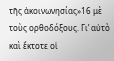τῆς ἀκοινωνησίας»16 μὲ τοὺς ορθοδόξους. Γι’ αὐτὸ καὶ ἔκτοτε οἱ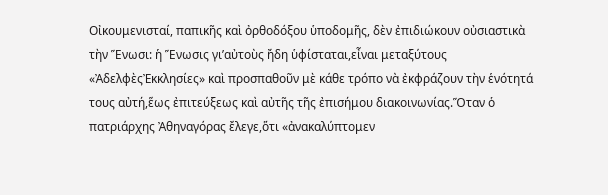Οἰκουμενισταί, παπικῆς καὶ ὀρθοδόξου ὑποδομῆς, δὲν ἐπιδιώκουν οὐσιαστικὰ τὴν Ἕνωσι: ἡ Ἕνωσις γι’αὐτοὺς ἤδη ὑφίσταται,εἶναι μεταξύτους «ἈδελφὲςἘκκλησίες» καὶ προσπαθοῦν μὲ κάθε τρόπο νὰ ἐκφράζουν τὴν ἑνότητά τους αὐτή,ἕως ἐπιτεύξεως καὶ αὐτῆς τῆς ἐπισήμου διακοινωνίας.Ὅταν ὁ πατριάρχης Ἀθηναγόρας ἔλεγε,ὅτι «ἀνακαλύπτομεν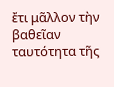ἔτι μᾶλλον τὴν βαθεῖαν ταυτότητα τῆς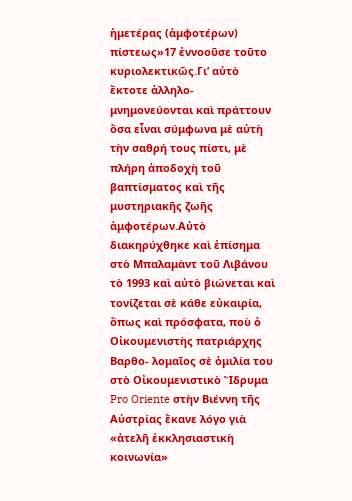ἡμετέρας (ἀμφοτέρων) πίστεως»17 ἐννοοῦσε τοῦτο κυριολεκτικῶς.Γι’ αὐτὸ ἔκτοτε ἀλληλο-μνημονεύονται καὶ πράττουν ὅσα εἶναι σύμφωνα μὲ αὐτὴ τὴν σαθρή τους πίστι, μὲ πλήρη ἀποδοχὴ τοῦ βαπτίσματος καὶ τῆς μυστηριακῆς ζωῆς ἀμφοτέρων.Αὐτὸ διακηρύχθηκε καὶ ἐπίσημα στὸ Μπαλαμὰντ τοῦ Λιβάνου τὸ 1993 καὶ αὐτὸ βιώνεται καὶ τονίζεται σὲ κάθε εὐκαιρία, ὅπως καὶ πρόσφατα, ποὺ ὁ Οἰκουμενιστὴς πατριάρχης Βαρθο- λομαῖος σὲ ὁμιλία του στὸ Οἰκουμενιστικὸ Ἵδρυμα Pro Oriente στὴν Βιέννη τῆς Αὐστρίας ἔκανε λόγο γιὰ «ἀτελῆ ἐκκλησιαστικὴ κοινωνία»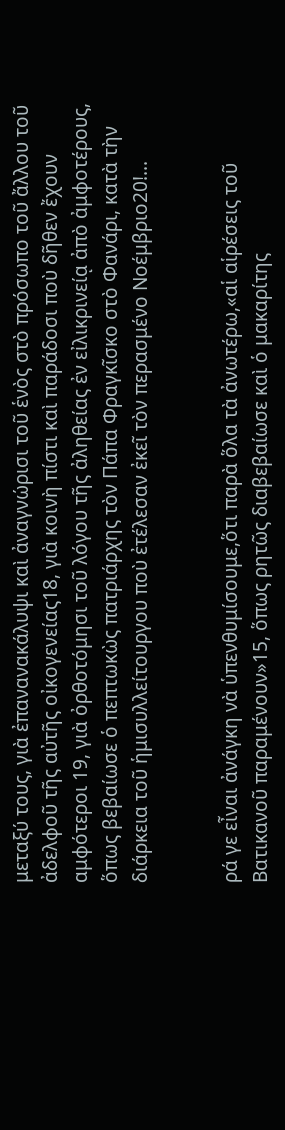μεταξύ τους, γιὰ ἐπανανακάλυψι καὶ ἀναγνώρισι τοῦ ἑνὸς στὸ πρόσωπο τοῦ ἄλλου τοῦ ἀδελφοῦ τῆς αὐτῆς οἰκογενείας18, γιὰ κοινὴ πίστι καὶ παράδοσι ποὺ δῆθεν ἔχουν αμφότεροι 19, γιὰ ὀρθοτόμησι τοῦ λόγου τῆς ἀληθείας ἐν εἰλικρινείᾳ ἀπὸ ἀμφοτέρους, ὅπως βεβαίωσε ὁ πεπτωκὼς πατριάρχης τὸν Πάπα Φραγκῖσκο στὸ Φανάρι, κατὰ τὴν διάρκεια τοῦ ἡμισυλλείτουργου ποὺ ἐτέλεσαν ἐκεῖ τὸν περασμένο Νοέμβριο20!...


ρά γε εἶναι ἀνάγκη νὰ ὑπενθυμίσουμε,ὅτι παρὰ ὅλα τὰ ἀνωτέρω,«αἱ αἱρέσεις τοῦ Βατικανοῦ παραμένουν»15, ὅπως ρητῶς διαβεβαίωσε καὶ ὁ μακαρίτης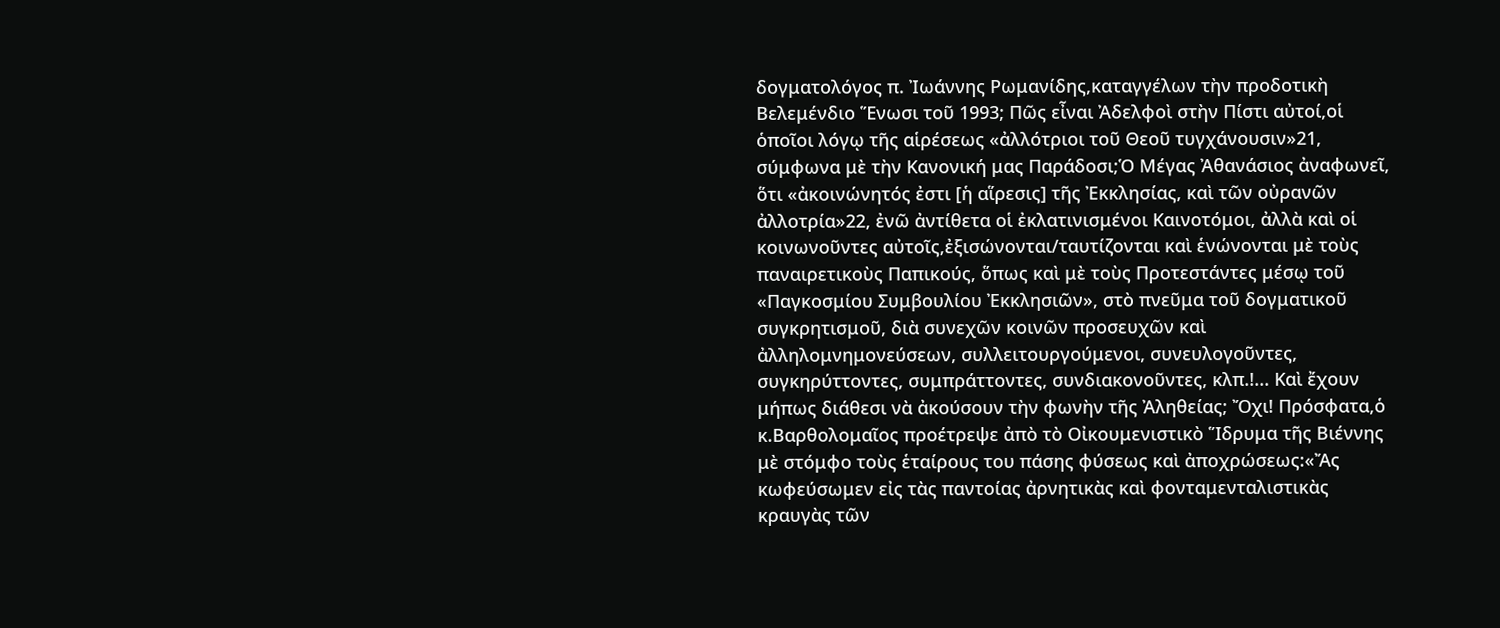δογματολόγος π. Ἰωάννης Ρωμανίδης,καταγγέλων τὴν προδοτικὴ Βελεμένδιο Ἕνωσι τοῦ 1993; Πῶς εἶναι Ἀδελφοὶ στὴν Πίστι αὐτοί,οἱ ὁποῖοι λόγῳ τῆς αἱρέσεως «ἀλλότριοι τοῦ Θεοῦ τυγχάνουσιν»21, σύμφωνα μὲ τὴν Κανονική μας Παράδοσι;Ὁ Μέγας Ἀθανάσιος ἀναφωνεῖ, ὅτι «ἀκοινώνητός ἐστι [ἡ αἵρεσις] τῆς Ἐκκλησίας, καὶ τῶν οὐρανῶν ἀλλοτρία»22, ἐνῶ ἀντίθετα οἱ ἐκλατινισμένοι Καινοτόμοι, ἀλλὰ καὶ οἱ κοινωνοῦντες αὐτοῖς,ἐξισώνονται/ταυτίζονται καὶ ἑνώνονται μὲ τοὺς παναιρετικοὺς Παπικούς, ὅπως καὶ μὲ τοὺς Προτεστάντες μέσῳ τοῦ «Παγκοσμίου Συμβουλίου Ἐκκλησιῶν», στὸ πνεῦμα τοῦ δογματικοῦ συγκρητισμοῦ, διὰ συνεχῶν κοινῶν προσευχῶν καὶ ἀλληλομνημονεύσεων, συλλειτουργούμενοι, συνευλογοῦντες, συγκηρύττοντες, συμπράττοντες, συνδιακονοῦντες, κλπ.!... Καὶ ἔχουν μήπως διάθεσι νὰ ἀκούσουν τὴν φωνὴν τῆς Ἀληθείας; Ὄχι! Πρόσφατα,ὁ κ.Βαρθολομαῖος προέτρεψε ἀπὸ τὸ Οἰκουμενιστικὸ Ἵδρυμα τῆς Βιέννης μὲ στόμφο τοὺς ἑταίρους του πάσης φύσεως καὶ ἀποχρώσεως:«Ἄς κωφεύσωμεν εἰς τὰς παντοίας ἀρνητικὰς καὶ φονταμενταλιστικὰς κραυγὰς τῶν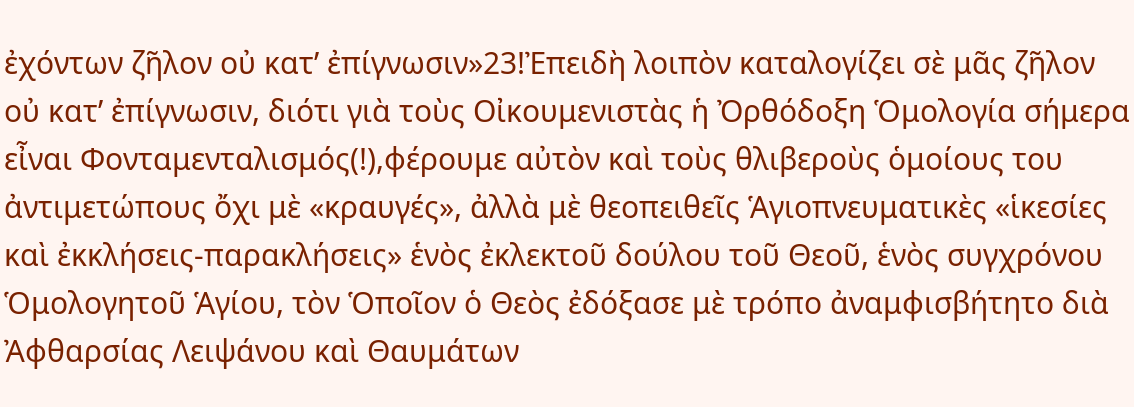ἐχόντων ζῆλον οὐ κατ’ ἐπίγνωσιν»23!Ἐπειδὴ λοιπὸν καταλογίζει σὲ μᾶς ζῆλον οὐ κατ’ ἐπίγνωσιν, διότι γιὰ τοὺς Οἰκουμενιστὰς ἡ Ὀρθόδοξη Ὁμολογία σήμερα εἶναι Φονταμενταλισμός(!),φέρουμε αὐτὸν καὶ τοὺς θλιβεροὺς ὁμοίους του ἀντιμετώπους ὄχι μὲ «κραυγές», ἀλλὰ μὲ θεοπειθεῖς Ἁγιοπνευματικὲς «ἱκεσίες καὶ ἐκκλήσεις-παρακλήσεις» ἑνὸς ἐκλεκτοῦ δούλου τοῦ Θεοῦ, ἑνὸς συγχρόνου Ὁμολογητοῦ Ἁγίου, τὸν Ὁποῖον ὁ Θεὸς ἐδόξασε μὲ τρόπο ἀναμφισβήτητο διὰ Ἀφθαρσίας Λειψάνου καὶ Θαυμάτων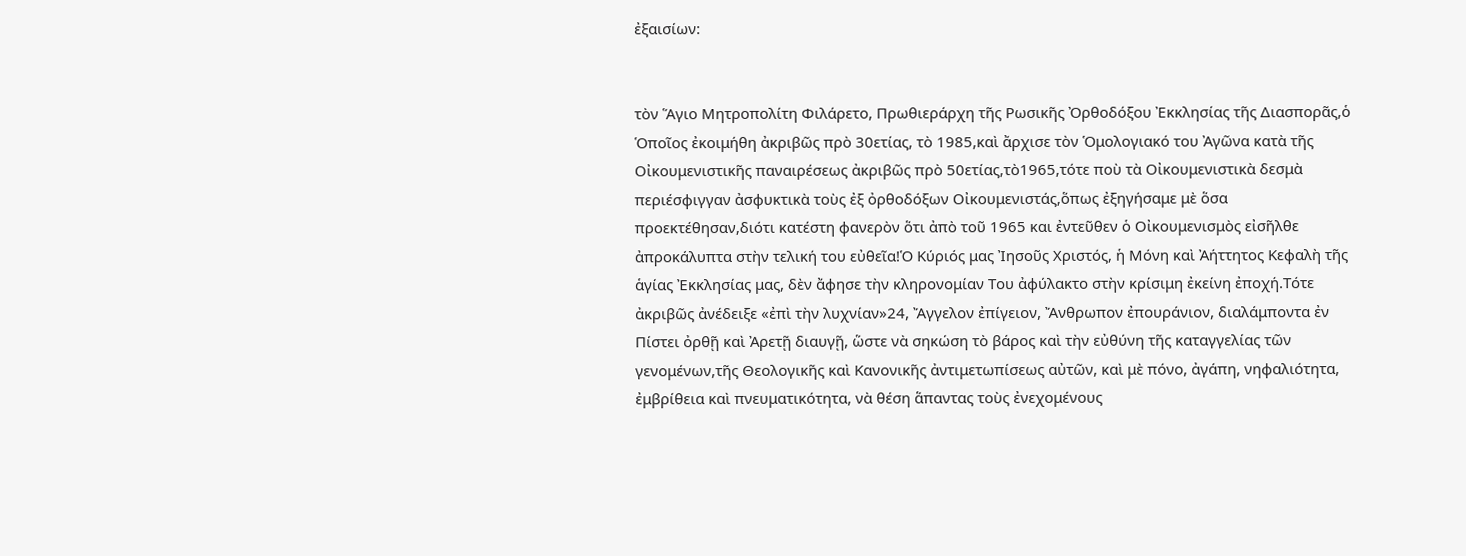ἐξαισίων:


τὸν Ἅγιο Μητροπολίτη Φιλάρετο, Πρωθιεράρχη τῆς Ρωσικῆς Ὀρθοδόξου Ἐκκλησίας τῆς Διασπορᾶς,ὁ Ὁποῖος ἐκοιμήθη ἀκριβῶς πρὸ 30ετίας, τὸ 1985,καὶ ἄρχισε τὸν Ὁμολογιακό του Ἀγῶνα κατὰ τῆς Οἰκουμενιστικῆς παναιρέσεως ἀκριβῶς πρὸ 50ετίας,τὸ1965,τότε ποὺ τὰ Οἰκουμενιστικὰ δεσμὰ περιέσφιγγαν ἀσφυκτικὰ τοὺς ἐξ ὀρθοδόξων Οἰκουμενιστάς,ὅπως ἐξηγήσαμε μὲ ὅσα προεκτέθησαν,διότι κατέστη φανερὸν ὅτι ἀπὸ τοῦ 1965 και ἐντεῦθεν ὁ Οἰκουμενισμὸς εἰσῆλθε ἀπροκάλυπτα στὴν τελική του εὐθεῖα!Ὁ Κύριός μας Ἰησοῦς Χριστός, ἡ Μόνη καὶ Ἀήττητος Κεφαλὴ τῆς ἁγίας Ἐκκλησίας μας, δὲν ἄφησε τὴν κληρονομίαν Του ἀφύλακτο στὴν κρίσιμη ἐκείνη ἐποχή.Τότε ἀκριβῶς ἀνέδειξε «ἐπὶ τὴν λυχνίαν»24, Ἄγγελον ἐπίγειον, Ἄνθρωπον ἐπουράνιον, διαλάμποντα ἐν Πίστει ὀρθῇ καὶ Ἀρετῇ διαυγῇ, ὥστε νὰ σηκώση τὸ βάρος καὶ τὴν εὐθύνη τῆς καταγγελίας τῶν γενομένων,τῆς Θεολογικῆς καὶ Κανονικῆς ἀντιμετωπίσεως αὐτῶν, καὶ μὲ πόνο, ἀγάπη, νηφαλιότητα, ἐμβρίθεια καὶ πνευματικότητα, νὰ θέση ἅπαντας τοὺς ἐνεχομένους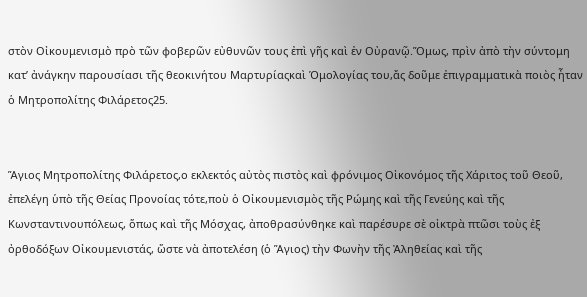στὸν Οἰκουμενισμὸ πρὸ τῶν φοβερῶν εὐθυνῶν τους ἐπὶ γῆς καὶ ἐν Οὐρανῷ.Ὅμως, πρὶν ἀπὸ τὴν σύντομη κατ’ ἀνάγκην παρουσίασι τῆς θεοκινήτου Μαρτυρίαςκαὶ Ὁμολογίας του,ἄς δοῦμε ἐπιγραμματικὰ ποιὸς ἦταν ὁ Μητροπολίτης Φιλάρετος25.


Ἅγιος Μητροπολίτης Φιλάρετος,ο εκλεκτός αὐτὸς πιστὸς καὶ φρόνιμος Οἰκονόμος τῆς Χάριτος τοῦ Θεοῦ, ἐπελέγη ὑπὸ τῆς Θείας Προνοίας τότε,ποὺ ὁ Οἰκουμενισμὸς τῆς Ρώμης καὶ τῆς Γενεύης καὶ τῆς Κωνσταντινουπόλεως, ὅπως καὶ τῆς Μόσχας, ἀποθρασύνθηκε καὶ παρέσυρε σὲ οἰκτρὰ πτῶσι τοὺς ἐξ ὀρθοδόξων Οἰκουμενιστάς, ὥστε νὰ ἀποτελέση (ὁ Ἅγιος) τὴν Φωνὴν τῆς Ἀληθείας καὶ τῆς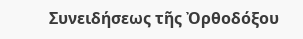Συνειδήσεως τῆς Ὀρθοδόξου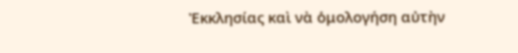Ἐκκλησίας καὶ νὰ ὁμολογήση αὐτὴν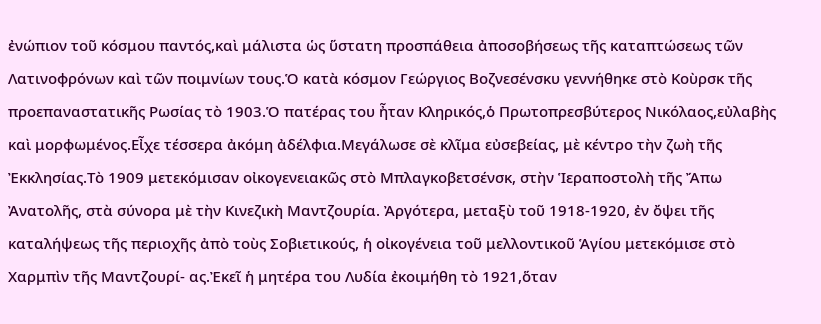ἐνώπιον τοῦ κόσμου παντός,καὶ μάλιστα ὡς ὕστατη προσπάθεια ἀποσοβήσεως τῆς καταπτώσεως τῶν Λατινοφρόνων καὶ τῶν ποιμνίων τους.Ὁ κατὰ κόσμον Γεώργιος Βοζνεσένσκυ γεννήθηκε στὸ Κοὺρσκ τῆς προεπαναστατικῆς Ρωσίας τὸ 1903.Ὁ πατέρας του ἦταν Κληρικός,ὁ Πρωτοπρεσβύτερος Νικόλαος,εὐλαβὴς καὶ μορφωμένος.Εἶχε τέσσερα ἀκόμη ἀδέλφια.Μεγάλωσε σὲ κλῖμα εὐσεβείας, μὲ κέντρο τὴν ζωὴ τῆς Ἐκκλησίας.Τὸ 1909 μετεκόμισαν οἰκογενειακῶς στὸ Μπλαγκοβετσένσκ, στὴν Ἱεραποστολὴ τῆς Ἄπω Ἀνατολῆς, στὰ σύνορα μὲ τὴν Κινεζικὴ Μαντζουρία. Ἀργότερα, μεταξὺ τοῦ 1918-1920, ἐν ὄψει τῆς καταλήψεως τῆς περιοχῆς ἀπὸ τοὺς Σοβιετικούς, ἡ οἰκογένεια τοῦ μελλοντικοῦ Ἁγίου μετεκόμισε στὸ Χαρμπὶν τῆς Μαντζουρί- ας.Ἐκεῖ ἡ μητέρα του Λυδία ἐκοιμήθη τὸ 1921,ὅταν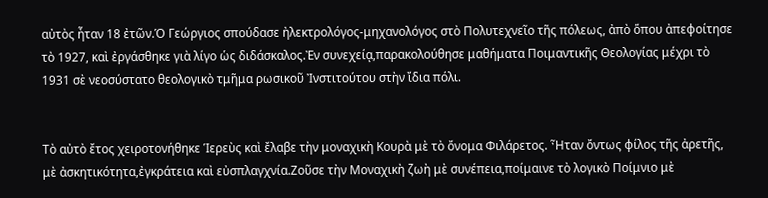αὐτὸς ἦταν 18 ἐτῶν.Ὁ Γεώργιος σπούδασε ἠλεκτρολόγος-μηχανολόγος στὸ Πολυτεχνεῖο τῆς πόλεως, ἀπὸ ὅπου ἀπεφοίτησε τὸ 1927, καὶ ἐργάσθηκε γιὰ λίγο ὡς διδάσκαλος.Ἐν συνεχείᾳ,παρακολούθησε μαθήματα Ποιμαντικῆς Θεολογίας μέχρι τὸ 1931 σὲ νεοσύστατο θεολογικὸ τμῆμα ρωσικοῦ Ἰνστιτούτου στὴν ἴδια πόλι.


Τὸ αὐτὸ ἔτος χειροτονήθηκε Ἱερεὺς καὶ ἔλαβε τὴν μοναχικὴ Κουρὰ μὲ τὸ ὄνομα Φιλάρετος. Ἦταν ὄντως φίλος τῆς ἀρετῆς, μὲ ἀσκητικότητα,ἐγκράτεια καὶ εὐσπλαγχνία.Ζοῦσε τὴν Μοναχικὴ ζωὴ μὲ συνέπεια,ποίμαινε τὸ λογικὸ Ποίμνιο μὲ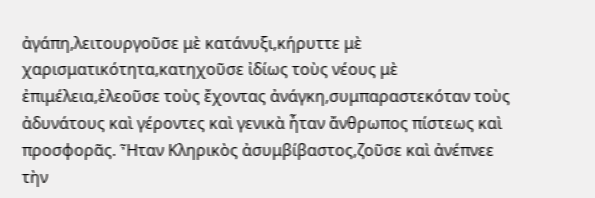ἀγάπη,λειτουργοῦσε μὲ κατάνυξι,κήρυττε μὲ χαρισματικότητα,κατηχοῦσε ἰδίως τοὺς νέους μὲ ἐπιμέλεια,ἐλεοῦσε τοὺς ἔχοντας ἀνάγκη,συμπαραστεκόταν τοὺς ἀδυνάτους καὶ γέροντες καὶ γενικὰ ἦταν ἄνθρωπος πίστεως καὶ προσφορᾶς. Ἦταν Κληρικὸς ἀσυμβίβαστος,ζοῦσε καὶ ἀνέπνεε τὴν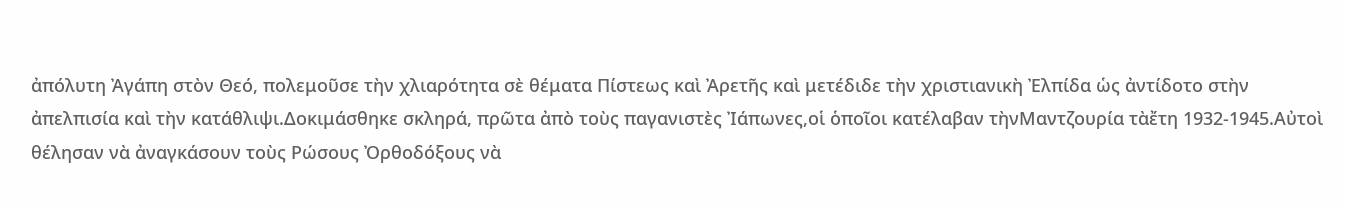ἀπόλυτη Ἀγάπη στὸν Θεό, πολεμοῦσε τὴν χλιαρότητα σὲ θέματα Πίστεως καὶ Ἀρετῆς καὶ μετέδιδε τὴν χριστιανικὴ Ἐλπίδα ὡς ἀντίδοτο στὴν ἀπελπισία καὶ τὴν κατάθλιψι.Δοκιμάσθηκε σκληρά, πρῶτα ἀπὸ τοὺς παγανιστὲς Ἰάπωνες,οἱ ὁποῖοι κατέλαβαν τὴνΜαντζουρία τὰἔτη 1932-1945.Αὐτοὶ θέλησαν νὰ ἀναγκάσουν τοὺς Ρώσους Ὀρθοδόξους νὰ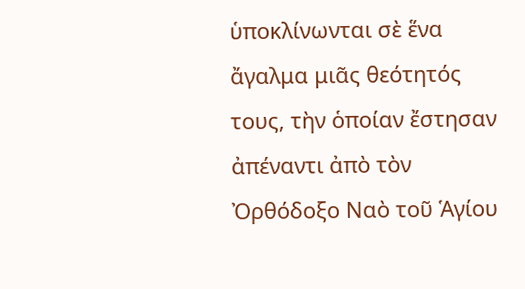ὑποκλίνωνται σὲ ἕνα ἄγαλμα μιᾶς θεότητός τους, τὴν ὁποίαν ἔστησαν ἀπέναντι ἀπὸ τὸν Ὀρθόδοξο Ναὸ τοῦ Ἁγίου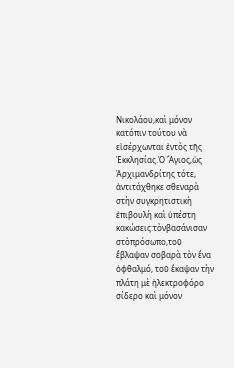Νικολάου,καὶ μόνον κατόπιν τούτου νὰ εἰσέρχωνται ἐντὸς τῆς Ἐκκλησίας.Ὁ Ἅγιος,ὡς Ἀρχιμανδρίτης τότε, ἀντιτάχθηκε σθεναρὰ στὴν συγκρητιστικὴ ἐπιβουλὴ καὶ ὑπέστη κακώσεις:τὸνβασάνισαν στὸπρόσωπο,τοῦ ἔβλαψαν σοβαρὰ τὸν ἕνα ὀφθαλμό, τοῦ ἔκαψαν τὴν πλάτη μὲ ἠλεκτροφόρο σίδερο καὶ μόνον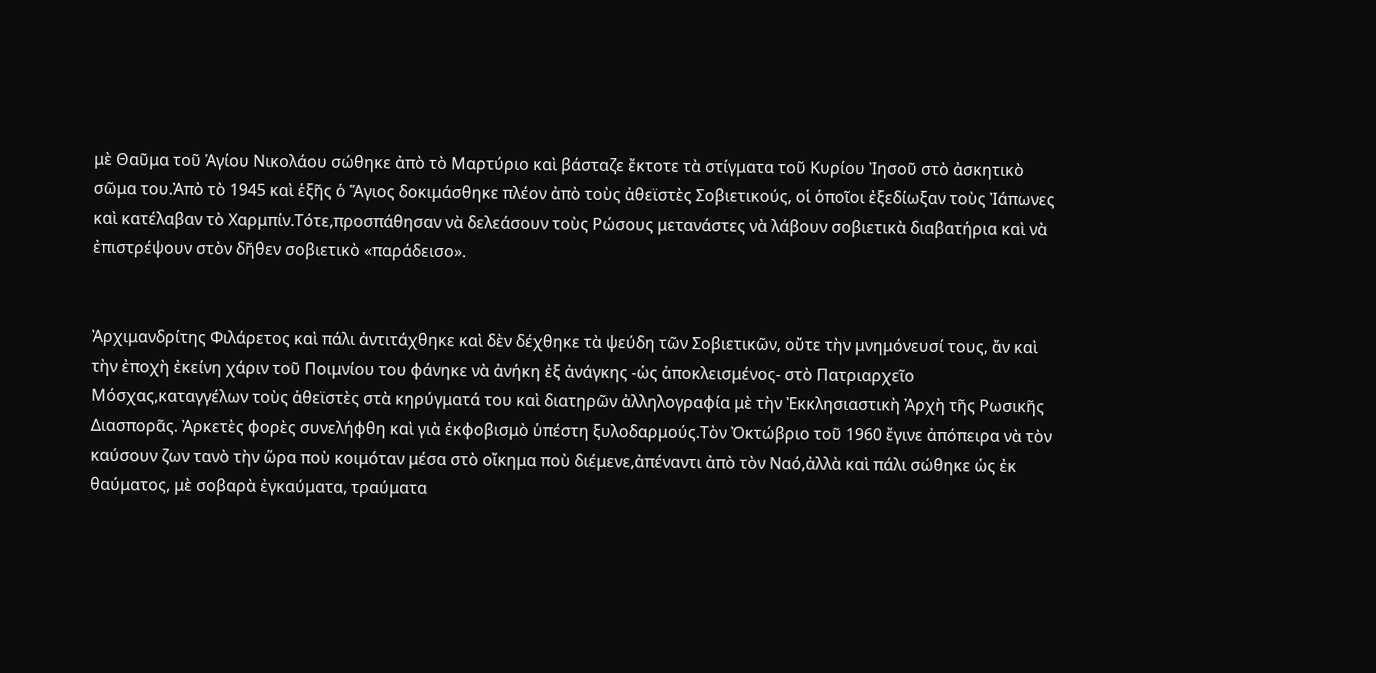μὲ Θαῦμα τοῦ Ἁγίου Νικολάου σώθηκε ἀπὸ τὸ Μαρτύριο καὶ βάσταζε ἔκτοτε τὰ στίγματα τοῦ Κυρίου Ἰησοῦ στὸ ἀσκητικὸ σῶμα του.Ἀπὸ τὸ 1945 καὶ ἑξῆς ὁ Ἅγιος δοκιμάσθηκε πλέον ἀπὸ τοὺς ἀθεϊστὲς Σοβιετικούς, οἱ ὁποῖοι ἐξεδίωξαν τοὺς Ἰάπωνες καὶ κατέλαβαν τὸ Χαρμπίν.Τότε,προσπάθησαν νὰ δελεάσουν τοὺς Ρώσους μετανάστες νὰ λάβουν σοβιετικὰ διαβατήρια καὶ νὰ ἐπιστρέψουν στὸν δῆθεν σοβιετικὸ «παράδεισο».


Ἀρχιμανδρίτης Φιλάρετος καὶ πάλι ἀντιτάχθηκε καὶ δὲν δέχθηκε τὰ ψεύδη τῶν Σοβιετικῶν, οὔτε τὴν μνημόνευσί τους, ἄν καὶ τὴν ἐποχὴ ἐκείνη χάριν τοῦ Ποιμνίου του φάνηκε νὰ ἀνήκη ἐξ ἀνάγκης -ὡς ἀποκλεισμένος- στὸ Πατριαρχεῖο Μόσχας,καταγγέλων τοὺς ἀθεϊστὲς στὰ κηρύγματά του καὶ διατηρῶν ἀλληλογραφία μὲ τὴν Ἐκκλησιαστικὴ Ἀρχὴ τῆς Ρωσικῆς Διασπορᾶς. Ἀρκετὲς φορὲς συνελήφθη καὶ γιὰ ἐκφοβισμὸ ὑπέστη ξυλοδαρμούς.Τὸν Ὀκτώβριο τοῦ 1960 ἔγινε ἀπόπειρα νὰ τὸν καύσουν ζων τανὸ τὴν ὥρα ποὺ κοιμόταν μέσα στὸ οἴκημα ποὺ διέμενε,ἀπέναντι ἀπὸ τὸν Ναό,ἀλλὰ καὶ πάλι σώθηκε ὡς ἐκ θαύματος, μὲ σοβαρὰ ἐγκαύματα, τραύματα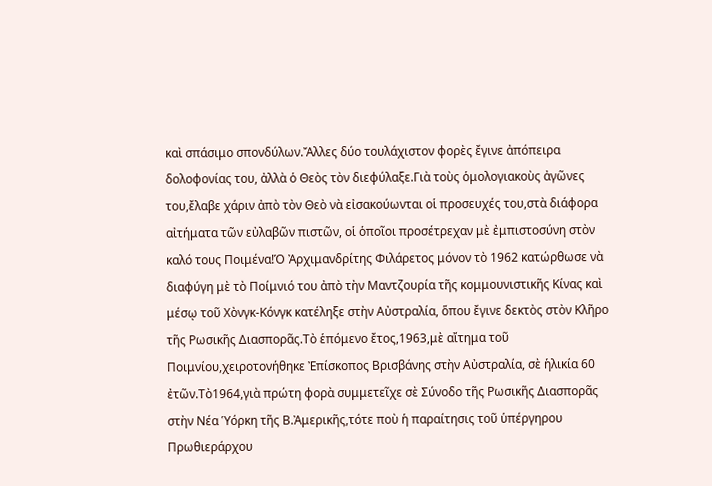καὶ σπάσιμο σπονδύλων.Ἄλλες δύο τουλάχιστον φορὲς ἔγινε ἀπόπειρα δολοφονίας του, ἀλλὰ ὁ Θεὸς τὸν διεφύλαξε.Γιὰ τοὺς ὁμολογιακοὺς ἀγῶνες του,ἔλαβε χάριν ἀπὸ τὸν Θεὸ νὰ εἰσακούωνται οἱ προσευχές του,στὰ διάφορα αἰτήματα τῶν εὐλαβῶν πιστῶν, οἱ ὁποῖοι προσέτρεχαν μὲ ἐμπιστοσύνη στὸν καλό τους Ποιμένα!Ὁ Ἀρχιμανδρίτης Φιλάρετος μόνον τὸ 1962 κατώρθωσε νὰ διαφύγη μὲ τὸ Ποίμνιό του ἀπὸ τὴν Μαντζουρία τῆς κομμουνιστικῆς Κίνας καὶ μέσῳ τοῦ Χὸνγκ-Κόνγκ κατέληξε στὴν Αὐστραλία, ὅπου ἔγινε δεκτὸς στὸν Κλῆρο τῆς Ρωσικῆς Διασπορᾶς.Τὸ ἑπόμενο ἔτος,1963,μὲ αἴτημα τοῦ Ποιμνίου,χειροτονήθηκε Ἐπίσκοπος Βρισβάνης στὴν Αὐστραλία, σὲ ἡλικία 60 ἐτῶν.Τὸ1964,γιὰ πρώτη φορὰ συμμετεῖχε σὲ Σύνοδο τῆς Ρωσικῆς Διασπορᾶς στὴν Νέα Ὑόρκη τῆς Β.Ἀμερικῆς,τότε ποὺ ἡ παραίτησις τοῦ ὑπέργηρου Πρωθιεράρχου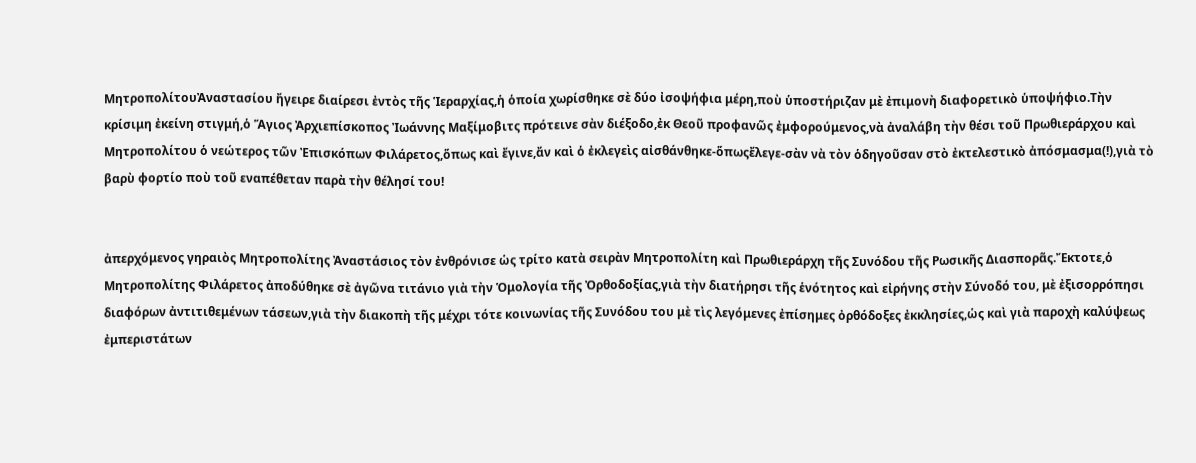ΜητροπολίτουἈναστασίου ἤγειρε διαίρεσι ἐντὸς τῆς Ἱεραρχίας,ἡ ὁποία χωρίσθηκε σὲ δύο ἰσοψήφια μέρη,ποὺ ὑποστήριζαν μὲ ἐπιμονὴ διαφορετικὸ ὑποψήφιο.Τὴν κρίσιμη ἐκείνη στιγμή,ὁ Ἅγιος Ἀρχιεπίσκοπος Ἰωάννης Μαξίμοβιτς πρότεινε σὰν διέξοδο,ἐκ Θεοῦ προφανῶς ἐμφορούμενος,νὰ ἀναλάβη τὴν θέσι τοῦ Πρωθιεράρχου καὶ Μητροπολίτου ὁ νεώτερος τῶν Ἐπισκόπων Φιλάρετος,ὅπως καὶ ἔγινε,ἄν καὶ ὁ ἐκλεγεὶς αἰσθάνθηκε-ὅπωςἔλεγε-σὰν νὰ τὸν ὁδηγοῦσαν στὸ ἐκτελεστικὸ ἀπόσμασμα(!),γιὰ τὸ βαρὺ φορτίο ποὺ τοῦ εναπέθεταν παρὰ τὴν θέλησί του!


ἀπερχόμενος γηραιὸς Μητροπολίτης Ἀναστάσιος τὸν ἐνθρόνισε ὡς τρίτο κατὰ σειρὰν Μητροπολίτη καὶ Πρωθιεράρχη τῆς Συνόδου τῆς Ρωσικῆς Διασπορᾶς.Ἔκτοτε,ὁ Μητροπολίτης Φιλάρετος ἀποδύθηκε σὲ ἀγῶνα τιτάνιο γιὰ τὴν Ὁμολογία τῆς Ὀρθοδοξίας,γιὰ τὴν διατήρησι τῆς ἑνότητος καὶ εἰρήνης στὴν Σύνοδό του, μὲ ἐξισορρόπησι διαφόρων ἀντιτιθεμένων τάσεων,γιὰ τὴν διακοπὴ τῆς μέχρι τότε κοινωνίας τῆς Συνόδου του μὲ τὶς λεγόμενες ἐπίσημες ὀρθόδοξες ἐκκλησίες,ὡς καὶ γιὰ παροχὴ καλύψεως ἐμπεριστάτων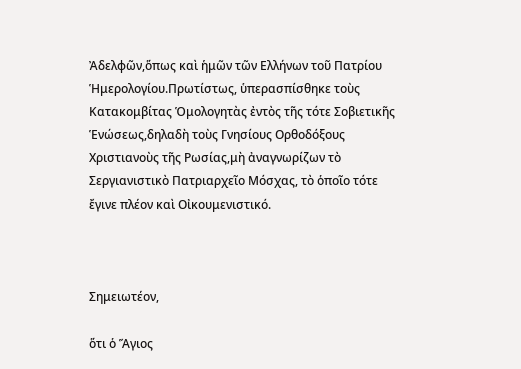Ἀδελφῶν,ὅπως καὶ ἡμῶν τῶν Ελλήνων τοῦ Πατρίου Ἡμερολογίου.Πρωτίστως, ὑπερασπίσθηκε τοὺς Κατακομβίτας Ὁμολογητὰς ἐντὸς τῆς τότε Σοβιετικῆς Ἑνώσεως,δηλαδὴ τοὺς Γνησίους Ορθοδόξους Χριστιανοὺς τῆς Ρωσίας,μὴ ἀναγνωρίζων τὸ Σεργιανιστικὸ Πατριαρχεῖο Μόσχας, τὸ ὁποῖο τότε ἔγινε πλέον καὶ Οἰκουμενιστικό.



Σημειωτέον,

ὅτι ὁ Ἅγιος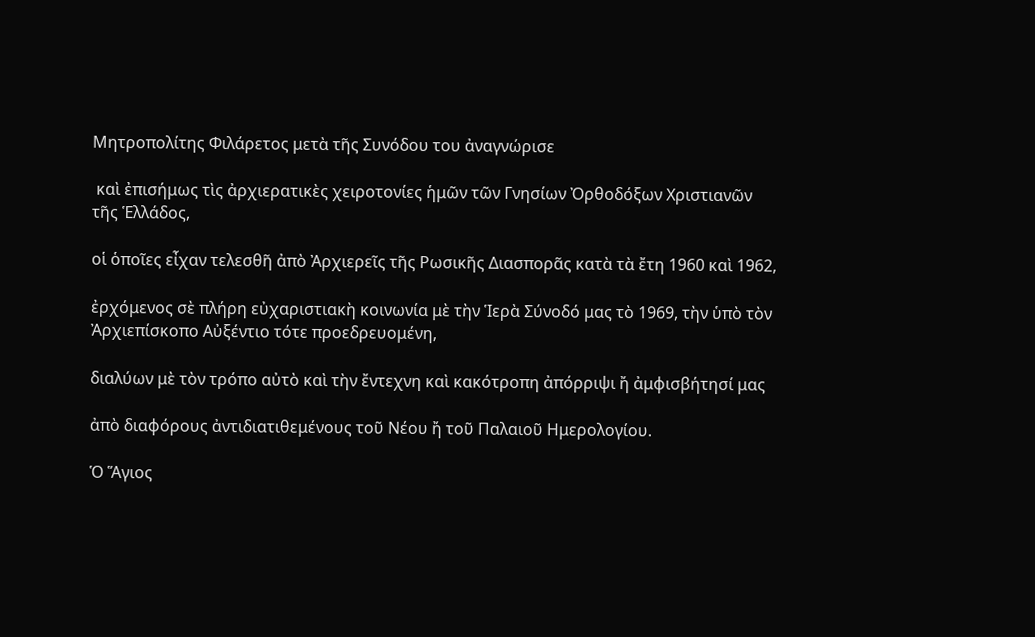Μητροπολίτης Φιλάρετος μετὰ τῆς Συνόδου του ἀναγνώρισε

 καὶ ἐπισήμως τὶς ἀρχιερατικὲς χειροτονίες ἡμῶν τῶν Γνησίων Ὀρθοδόξων Χριστιανῶν τῆς Ἑλλάδος,

οἱ ὁποῖες εἶχαν τελεσθῆ ἀπὸ Ἀρχιερεῖς τῆς Ρωσικῆς Διασπορᾶς κατὰ τὰ ἔτη 1960 καὶ 1962,

ἐρχόμενος σὲ πλήρη εὐχαριστιακὴ κοινωνία μὲ τὴν Ἱερὰ Σύνοδό μας τὸ 1969, τὴν ὑπὸ τὸν Ἀρχιεπίσκοπο Αὐξέντιο τότε προεδρευομένη,

διαλύων μὲ τὸν τρόπο αὐτὸ καὶ τὴν ἔντεχνη καὶ κακότροπη ἀπόρριψι ἤ ἀμφισβήτησί μας

ἀπὸ διαφόρους ἀντιδιατιθεμένους τοῦ Νέου ἤ τοῦ Παλαιοῦ Ημερολογίου.

Ὁ Ἅγιος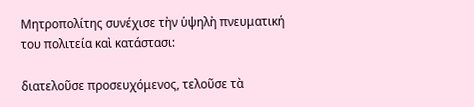Μητροπολίτης συνέχισε τὴν ὑψηλὴ πνευματική του πολιτεία καὶ κατάστασι:

διατελοῦσε προσευχόμενος, τελοῦσε τὰ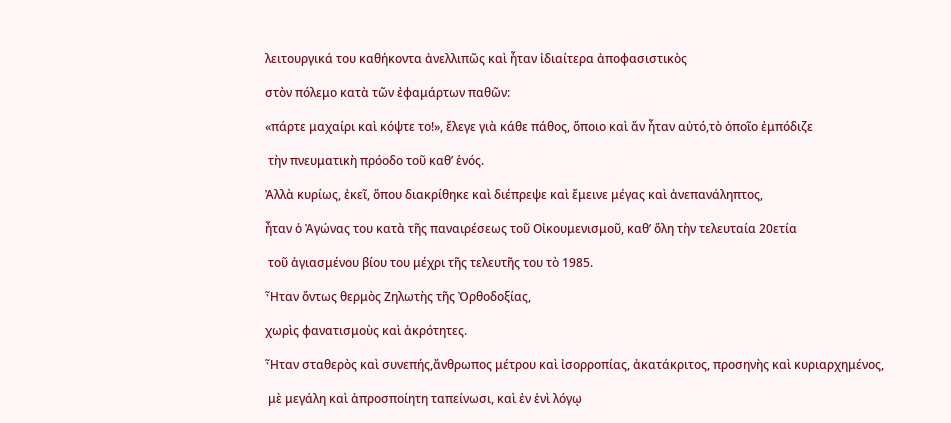λειτουργικά του καθήκοντα ἀνελλιπῶς καὶ ἦταν ἰδιαίτερα ἀποφασιστικὸς

στὸν πόλεμο κατὰ τῶν ἐφαμάρτων παθῶν:

«πάρτε μαχαίρι καὶ κόψτε το!», ἔλεγε γιὰ κάθε πάθος, ὅποιο καὶ ἄν ἦταν αὐτό,τὸ ὁποῖο ἐμπόδιζε

 τὴν πνευματικὴ πρόοδο τοῦ καθ’ ἑνός.

Ἀλλὰ κυρίως, ἐκεῖ, ὅπου διακρίθηκε καὶ διέπρεψε καὶ ἔμεινε μέγας καὶ ἀνεπανάληπτος,

ἦταν ὁ Ἀγώνας του κατὰ τῆς παναιρέσεως τοῦ Οἰκουμενισμοῦ, καθ’ ὅλη τὴν τελευταία 20ετία

 τοῦ ἁγιασμένου βίου του μέχρι τῆς τελευτῆς του τὸ 1985.

Ἦταν ὄντως θερμὸς Ζηλωτὴς τῆς Ὀρθοδοξίας,

χωρὶς φανατισμοὺς καὶ ἀκρότητες.

Ἦταν σταθερὸς καὶ συνεπής,ἄνθρωπος μέτρου καὶ ἰσορροπίας, ἀκατάκριτος, προσηνὴς καὶ κυριαρχημένος,

 μὲ μεγάλη καὶ ἀπροσποίητη ταπείνωσι, καὶ ἐν ἑνὶ λόγῳ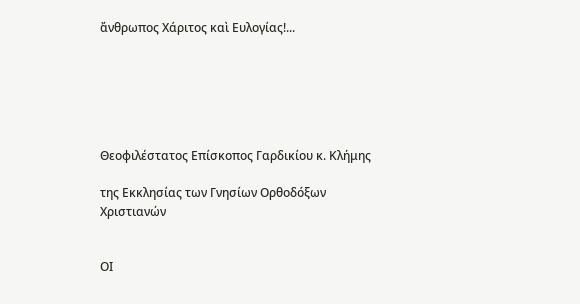ἄνθρωπος Χάριτος καὶ Ευλογίας!...






Θεοφιλέστατος Επίσκοπος Γαρδικίου κ. Κλήμης

της Εκκλησίας των Γνησίων Ορθοδόξων Χριστιανών


ΟΙ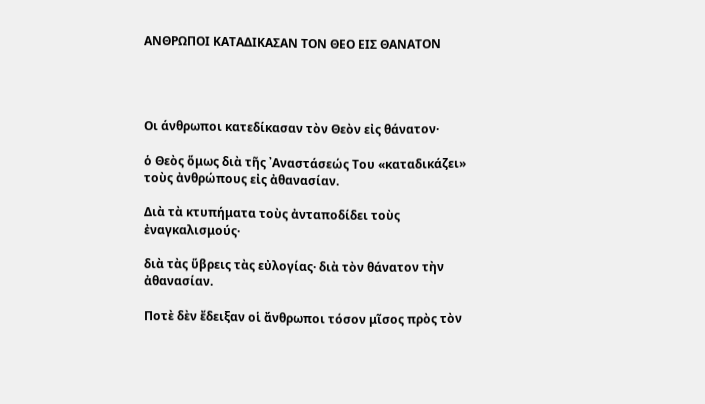ΑΝΘΡΩΠΟΙ ΚΑΤΑΔΙΚΑΣΑΝ ΤΟΝ ΘΕΟ ΕΙΣ ΘΑΝΑΤΟΝ




Οι άνθρωποι κατεδίκασαν τὸν Θεὸν εἰς θάνατον·

ὁ Θεὸς ὅμως διὰ τῆς ᾿Αναστάσεώς Του «καταδικάζει» τοὺς ἀνθρώπους εἰς ἀθανασίαν.

Διὰ τὰ κτυπήματα τοὺς ἀνταποδίδει τοὺς ἐναγκαλισμούς·

διὰ τὰς ὕβρεις τὰς εὐλογίας· διὰ τὸν θάνατον τὴν ἀθανασίαν.

Ποτὲ δὲν ἔδειξαν οἱ ἄνθρωποι τόσον μῖσος πρὸς τὸν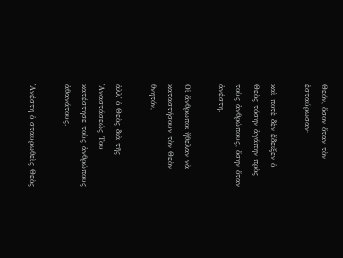Θεόν, ὅσον ὅταν τὸν ἐσταύρωσαν·

καὶ ποτὲ δὲν ἔδειξεν ὁ Θεὸς τόσην ἀγάπην πρὸς τοὺς ἀνθρώπους, ὅσην ὅταν ἀνέστη.

Οἱ ἄνθρωποι ἤθελαν νὰ καταστήσουν τὸν Θεὸν θνητόν,

ἀλλ᾿ ὁ Θεὸς διὰ τῆς ᾿Αναστάσεώς Του κατέστησε τοὺς ἀνθρώπους ἀθανάτους.

᾿Ανέστη ὁ σταυρωθεὶς Θεὸς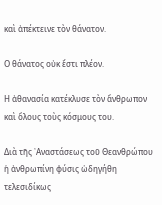καὶ ἀπέκτεινε τὸν θάνατον.

Ο θάνατος οὐκ ἔστι πλέον.

Η ἀθανασία κατέκλυσε τὸν ἄνθρωπον καὶ ὅλους τοὺς κόσμους του.

Διὰ τῆς ᾿Αναστάσεως τοῦ Θεανθρώπου ἡ ἀνθρωπίνη φύσις ὡδηγήθη τελεσιδίκως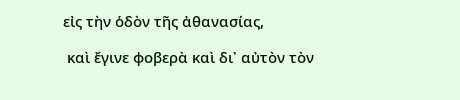εἰς τὴν ὁδὸν τῆς ἀθανασίας,

 καὶ ἔγινε φοβερὰ καὶ δι᾿ αὐτὸν τὸν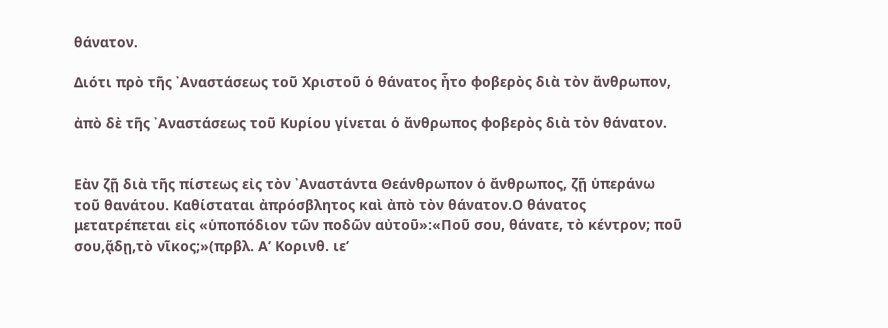θάνατον.

Διότι πρὸ τῆς ᾿Αναστάσεως τοῦ Χριστοῦ ὁ θάνατος ἦτο φοβερὸς διὰ τὸν ἄνθρωπον,

ἀπὸ δὲ τῆς ᾿Αναστάσεως τοῦ Κυρίου γίνεται ὁ ἄνθρωπος φοβερὸς διὰ τὸν θάνατον.


Εὰν ζῇ διὰ τῆς πίστεως εἰς τὸν ᾿Αναστάντα Θεάνθρωπον ὁ ἄνθρωπος, ζῇ ὑπεράνω τοῦ θανάτου. Καθίσταται ἀπρόσβλητος καὶ ἀπὸ τὸν θάνατον.Ο θάνατος μετατρέπεται εἰς «ὑποπόδιον τῶν ποδῶν αὐτοῦ»:«Ποῦ σου, θάνατε, τὸ κέντρον; ποῦ σου,ᾅδῃ,τὸ νῖκος;»(πρβλ. Αʹ Κορινθ. ιεʹ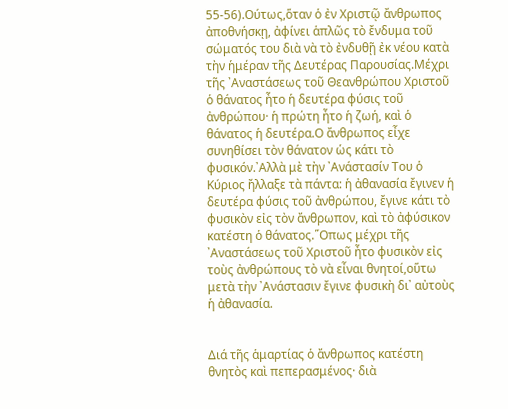55-56).Ούτως,ὅταν ὁ ἐν Χριστῷ ἄνθρωπος ἀποθνήσκῃ, ἀφίνει ἁπλῶς τὸ ἔνδυμα τοῦ σώματός του διὰ νὰ τὸ ἐνδυθῇ ἐκ νέου κατὰ τὴν ἡμέραν τῆς Δευτέρας Παρουσίας.Μέχρι τῆς ᾿Αναστάσεως τοῦ Θεανθρώπου Χριστοῦ ὁ θάνατος ἦτο ἡ δευτέρα φύσις τοῦ ἀνθρώπου· ἡ πρώτη ἦτο ἡ ζωή, καὶ ὁ θάνατος ἡ δευτέρα.Ο ἄνθρωπος εἶχε συνηθίσει τὸν θάνατον ὡς κάτι τὸ φυσικόν.᾿Αλλὰ μὲ τὴν ᾿Ανάστασίν Του ὁ Κύριος ἤλλαξε τὰ πάντα: ἡ ἀθανασία ἔγινεν ἡ δευτέρα φύσις τοῦ ἀνθρώπου, ἔγινε κάτι τὸ φυσικὸν εἰς τὸν ἄνθρωπον, καὶ τὸ ἀφύσικον κατέστη ὁ θάνατος.῞Οπως μέχρι τῆς ᾿Αναστάσεως τοῦ Χριστοῦ ἦτο φυσικὸν εἰς τοὺς ἀνθρώπους τὸ νὰ εἶναι θνητοί,οὕτω μετὰ τὴν ᾿Ανάστασιν ἔγινε φυσικὴ δι᾿ αὐτοὺς ἡ ἀθανασία.


Διά τῆς ἁμαρτίας ὁ ἄνθρωπος κατέστη θνητὸς καὶ πεπερασμένος· διὰ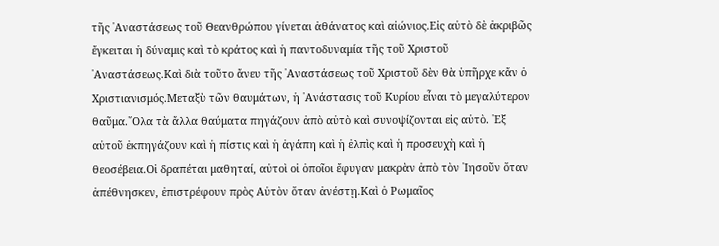τῆς ᾿Αναστάσεως τοῦ Θεανθρώπου γίνεται ἀθάνατος καὶ αἰώνιος.Εἰς αὐτὸ δὲ ἀκριβῶς ἔγκειται ἡ δύναμις καὶ τὸ κράτος καὶ ἡ παντοδυναμία τῆς τοῦ Χριστοῦ ᾿Αναστάσεως.Καὶ διὰ τοῦτο ἄνευ τῆς ᾿Αναστάσεως τοῦ Χριστοῦ δὲν θὰ ὑπῆρχε κἄν ὁ Χριστιανισμός.Μεταξὺ τῶν θαυμάτων, ἡ ᾿Ανάστασις τοῦ Κυρίου εἶναι τὸ μεγαλύτερον θαῦμα.῞Ολα τὰ ἄλλα θαύματα πηγάζουν ἀπὸ αὐτὸ καὶ συνοψίζονται εἰς αὐτὸ. ᾿Εξ αὐτοῦ ἐκπηγάζουν καὶ ἡ πίστις καὶ ἡ ἀγάπη καὶ ἡ ἐλπὶς καὶ ἡ προσευχὴ καὶ ἡ θεοσέβεια.Οἱ δραπέται μαθηταί, αὐτοὶ οἱ ὁποῖοι ἔφυγαν μακρὰν ἀπὸ τὸν ᾿Ιησοῦν ὅταν ἀπέθνησκεν, ἐπιστρέφουν πρὸς Αὐτὸν ὅταν ἀνέστῃ.Καὶ ὁ Ρωμαῖος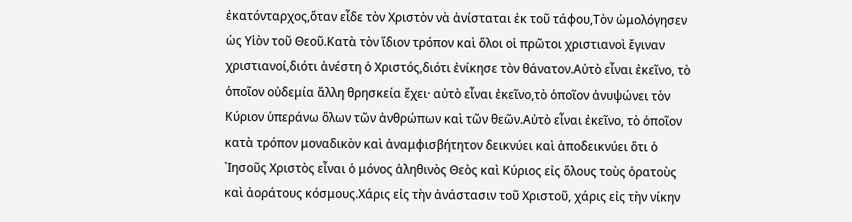ἐκατόνταρχος,ὅταν εἶδε τὸν Χριστὸν νὰ ἀνίσταται ἐκ τοῦ τάφου,Τὸν ὡμολόγησεν ὡς Υἱὸν τοῦ Θεοῦ.Κατὰ τὸν ἴδιον τρόπον καὶ ὅλοι οἱ πρῶτοι χριστιανοὶ ἔγιναν χριστιανοί,διότι ἀνέστη ὁ Χριστός,διότι ἐνίκησε τὸν θάνατον.Αὐτὸ εἶναι ἐκεῖνο, τὸ ὁποῖον οὐδεμία ἄλλη θρησκεία ἔχει· αὐτὸ εἶναι ἐκεῖνο,τὸ ὁποῖον ἀνυψώνει τὸν Κύριον ὑπεράνω ὅλων τῶν ἀνθρώπων καὶ τῶν θεῶν.Αὐτὸ εἶναι ἐκεῖνο, τὸ ὁποῖον κατὰ τρόπον μοναδικὸν καὶ ἀναμφισβήτητον δεικνύει καὶ ἀποδεικνύει ὅτι ὁ ᾿Ιησοῦς Χριστὸς εἶναι ὁ μόνος ἀληθινὸς Θεὸς καὶ Κύριος εἰς ὅλους τοὺς ὁρατοὺς καὶ ἀοράτους κόσμους.Χάρις εἰς τὴν ἀνάστασιν τοῦ Χριστοῦ, χάρις εἰς τὴν νίκην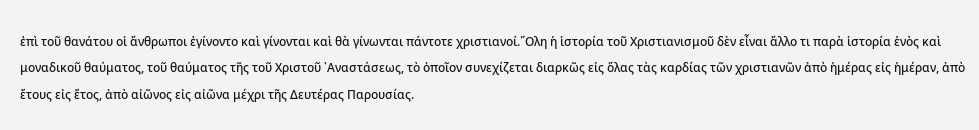ἐπὶ τοῦ θανάτου οἱ ἄνθρωποι ἐγίνοντο καὶ γίνονται καὶ θὰ γίνωνται πάντοτε χριστιανοί.῞Ολη ἡ ἱστορία τοῦ Χριστιανισμοῦ δὲν εἶναι ἄλλο τι παρὰ ἱστορία ἑνὸς καὶ μοναδικοῦ θαύματος, τοῦ θαύματος τῆς τοῦ Χριστοῦ ᾿Αναστάσεως, τὸ ὁποῖον συνεχίζεται διαρκῶς εἰς ὅλας τὰς καρδίας τῶν χριστιανῶν ἀπὸ ἡμέρας εἰς ἡμέραν, ἀπὸ ἔτους εἰς ἔτος, ἀπὸ αἰῶνος εἰς αἰῶνα μέχρι τῆς Δευτέρας Παρουσίας.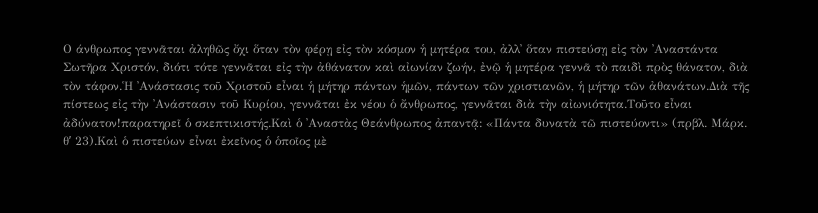Ο άνθρωπος γεννᾶται ἀληθῶς ὄχι ὅταν τὸν φέρῃ εἰς τὸν κόσμον ἡ μητέρα του, ἀλλ᾿ ὅταν πιστεύσῃ εἰς τὸν ᾿Αναστάντα Σωτῆρα Χριστόν, διότι τότε γεννᾶται εἰς τὴν ἀθάνατον καὶ αἰωνίαν ζωήν, ἐνῷ ἡ μητέρα γεννᾶ τὸ παιδὶ πρὸς θάνατον, διὰ τὸν τάφον.῾Η ᾿Ανάστασις τοῦ Χριστοῦ εἶναι ἡ μήτηρ πάντων ἡμῶν, πάντων τῶν χριστιανῶν, ἡ μήτηρ τῶν ἀθανάτων.Διὰ τῆς πίστεως εἰς τὴν ᾿Ανάστασιν τοῦ Κυρίου, γεννᾶται ἐκ νέου ὁ ἄνθρωπος, γεννᾶται διὰ τὴν αἰωνιότητα.Τοῦτο εἶναι ἀδύνατον!παρατηρεῖ ὁ σκεπτικιστής.Καὶ ὁ ᾿Αναστὰς Θεάνθρωπος ἀπαντᾷ: «Πάντα δυνατὰ τῶ πιστεύοντι» (πρβλ. Μάρκ. θʹ 23).Καὶ ὁ πιστεύων εἶναι ἐκεῖνος ὁ ὁποῖος μὲ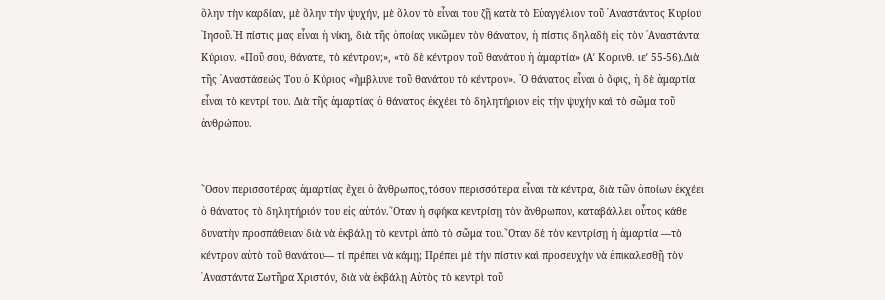ὅλην τὴν καρδίαν, μὲ ὅλην τὴν ψυχήν, μὲ ὅλον τὸ εἶναι του ζῇ κατὰ τὸ Εὐαγγέλιον τοῦ ᾿Αναστάντος Κυρίου ᾿Ιησοῦ.῾Η πίστις μας εἶναι ἡ νίκη, διὰ τῆς ὁποίας νικῶμεν τὸν θάνατον, ἡ πίστις δηλαδὴ εἰς τὸν ᾿Αναστάντα Κύριον. «Ποῦ σου, θάνατε, τὸ κέντρον;», «τὸ δὲ κέντρον τοῦ θανάτου ἡ ἁμαρτία» (Αʹ Κορινθ. ιεʹ 55-56).Διὰ τῆς ᾿Αναστάσεώς Του ὁ Κύριος «ἤμβλυνε τοῦ θανάτου τὸ κέντρον». ῾Ο θάνατος εἶναι ὁ ὄφις, ἡ δὲ ἁμαρτία εἶναι τὸ κεντρί του. Διὰ τῆς ἁμαρτίας ὁ θάνατος ἐκχέει τὸ δηλητήριον εἰς τὴν ψυχὴν καὶ τὸ σῶμα τοῦ ἀνθρώπου.


῞Οσον περισσοτέρας ἁμαρτίας ἔχει ὁ ἄνθρωπος,τόσον περισσότερα εἶναι τὰ κέντρα, διὰ τῶν ὁποίων ἐκχέει ὁ θάνατος τὸ δηλητήριόν του εἰς αὐτόν.῞Οταν ἡ σφήκα κεντρίσῃ τὸν ἄνθρωπον, καταβάλλει οὗτος κάθε δυνατὴν προσπάθειαν διὰ νὰ ἐκβάλῃ τὸ κεντρὶ ἀπὸ τὸ σῶμα του.῞Οταν δὲ τὸν κεντρίσῃ ἡ ἁμαρτία —τὸ κέντρον αὐτὸ τοῦ θανάτου— τί πρέπει νὰ κάμῃ; Πρέπει μὲ τὴν πίστιν καὶ προσευχὴν νὰ ἐπικαλεσθῇ τὸν ᾿Αναστάντα Σωτῆρα Χριστόν, διὰ νὰ ἐκβάλῃ Αὐτὸς τὸ κεντρὶ τοῦ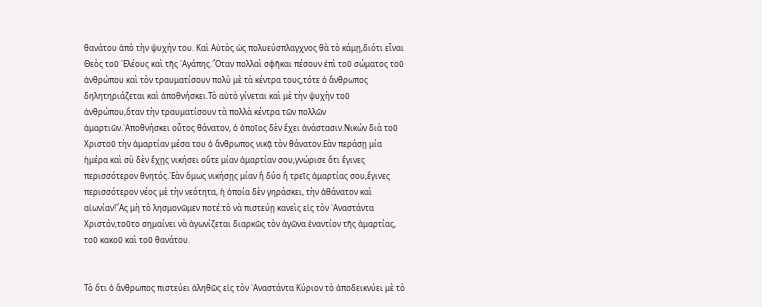θανάτου ἀπὸ τὴν ψυχήν του. Καὶ Αὐτὸς ὡς πολυεύσπλαγχνος θὰ τὸ κάμῃ,διότι εἶναι Θεὸς τοῦ ᾿Ελέους καὶ τῆς ᾿Αγάπης.῞Οταν πολλαὶ σφῆκαι πέσουν ἐπὶ τοῦ σώματος τοῦ ἀνθρώπου καὶ τὸν τραυματίσουν πολὺ μὲ τὰ κέντρα τους,τότε ὁ ἄνθρωπος δηλητηριάζεται καὶ ἀποθνήσκει.Τὸ αὐτὸ γίνεται καὶ μὲ τὴν ψυχὴν τοῦ ἀνθρώπου,ὅταν τὴν τραυματίσουν τὰ πολλὰ κέντρα τῶν πολλῶν ἁμαρτιῶν.᾿Αποθνήσκει οὗτος θάνατον, ὁ ὁποῖος δὲν ἔχει ἀνάστασιν.Νικών διὰ τοῦ Χριστοῦ τὴν ἁμαρτίαν μέσα του ὁ ἄνθρωπος νικᾷ τὸν θάνατον.Εὰν περάσῃ μία ἡμέρα καὶ σὺ δὲν ἔχῃς νικήσει οὔτε μίαν ἁμαρτίαν σου,γνώρισε ὅτι ἔγινες περισσότερον θνητός.᾿Εὰν ὅμως νικήσῃς μίαν ἢ δύο ἢ τρεῖς ἁμαρτίας σου,ἔγινες περισσότερον νέος μὲ τὴν νεότητα, ἡ ὁποία δὲν γηράσκει, τὴν ἀθάνατον καὶ αἰωνίαν!῎Ας μὴ τὸ λησμονῶμεν ποτέ:τὸ νὰ πιστεύῃ κανεὶς εἰς τὸν ᾿Αναστάντα Χριστόν,τοῦτο σημαίνει νὰ ἀγωνίζεται διαρκῶς τὸν ἀγῶνα ἐναντίον τῆς ἁμαρτίας, τοῦ κακοῦ καὶ τοῦ θανάτου.


Τὸ ὅτι ὁ ἄνθρωπος πιστεύει ἀληθῶς εἰς τὸν ᾿Αναστάντα Κύριον τὸ ἀποδεικνύει μὲ τὸ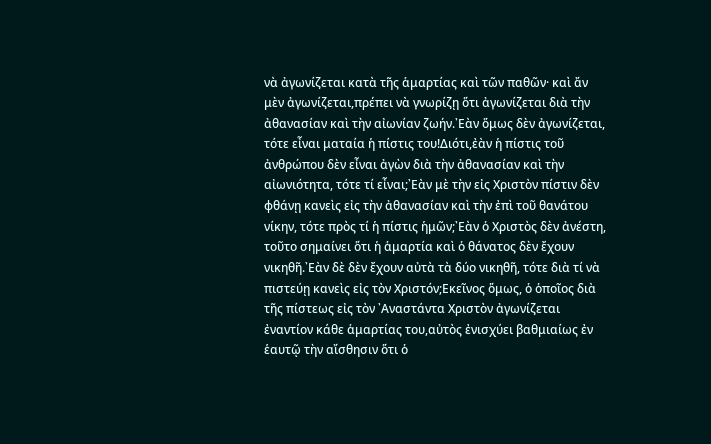νὰ ἀγωνίζεται κατὰ τῆς ἁμαρτίας καὶ τῶν παθῶν· καὶ ἄν μὲν ἀγωνίζεται,πρέπει νὰ γνωρίζῃ ὅτι ἀγωνίζεται διὰ τὴν ἀθανασίαν καὶ τὴν αἰωνίαν ζωήν.᾿Εὰν ὅμως δὲν ἀγωνίζεται, τότε εἶναι ματαία ἡ πίστις του!Διότι,ἐὰν ἡ πίστις τοῦ ἀνθρώπου δὲν εἶναι ἀγὼν διὰ τὴν ἀθανασίαν καὶ τὴν αἰωνιότητα, τότε τί εἶναι;᾿Εὰν μὲ τὴν εἰς Χριστὸν πίστιν δὲν φθάνῃ κανεὶς εἰς τὴν ἀθανασίαν καὶ τὴν ἐπὶ τοῦ θανάτου νίκην, τότε πρὸς τί ἡ πίστις ἡμῶν;᾿Εὰν ὁ Χριστὸς δὲν ἀνέστη, τοῦτο σημαίνει ὅτι ἡ ἁμαρτία καὶ ὁ θάνατος δὲν ἔχουν νικηθῆ.᾿Εὰν δὲ δὲν ἔχουν αὐτὰ τὰ δύο νικηθῆ, τότε διὰ τί νὰ πιστεύῃ κανεὶς εἰς τὸν Χριστόν;Εκεῖνος ὅμως, ὁ ὁποῖος διὰ τῆς πίστεως εἰς τὸν ᾿Αναστάντα Χριστὸν ἀγωνίζεται ἐναντίον κάθε ἁμαρτίας του,αὐτὸς ἐνισχύει βαθμιαίως ἐν ἑαυτῷ τὴν αἴσθησιν ὅτι ὁ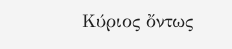Κύριος ὄντως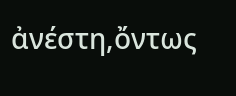ἀνέστη,ὄντως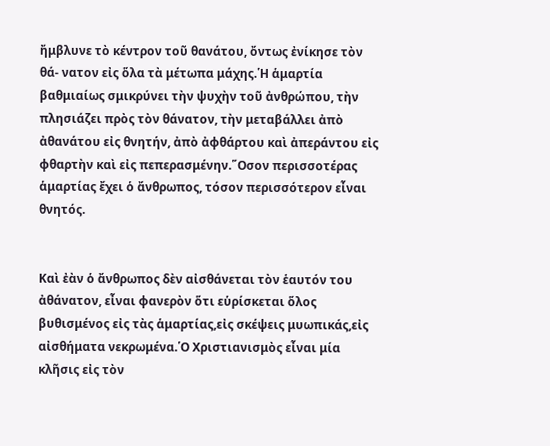ἤμβλυνε τὸ κέντρον τοῦ θανάτου, ὄντως ἐνίκησε τὸν θά- νατον εἰς ὅλα τὰ μέτωπα μάχης.῾Η ἁμαρτία βαθμιαίως σμικρύνει τὴν ψυχὴν τοῦ ἀνθρώπου, τὴν πλησιάζει πρὸς τὸν θάνατον, τὴν μεταβάλλει ἀπὸ ἀθανάτου εἰς θνητήν, ἀπὸ ἀφθάρτου καὶ ἀπεράντου εἰς φθαρτὴν καὶ εἰς πεπερασμένην.῞Οσον περισσοτέρας ἁμαρτίας ἔχει ὁ ἄνθρωπος, τόσον περισσότερον εἶναι θνητός.


Καὶ ἐὰν ὁ ἄνθρωπος δὲν αἰσθάνεται τὸν ἑαυτόν του ἀθάνατον, εἶναι φανερὸν ὅτι εὑρίσκεται ὅλος βυθισμένος εἰς τὰς ἁμαρτίας,εἰς σκέψεις μυωπικάς,εἰς αἰσθήματα νεκρωμένα.῾Ο Χριστιανισμὸς εἶναι μία κλῆσις εἰς τὸν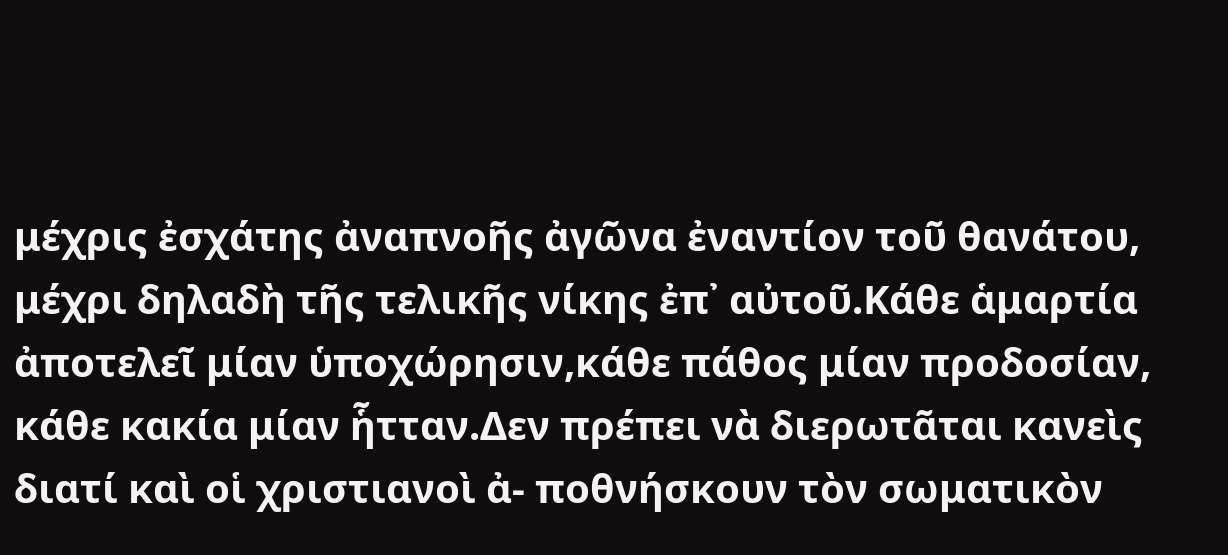μέχρις ἐσχάτης ἀναπνοῆς ἀγῶνα ἐναντίον τοῦ θανάτου, μέχρι δηλαδὴ τῆς τελικῆς νίκης ἐπ᾿ αὐτοῦ.Κάθε ἁμαρτία ἀποτελεῖ μίαν ὑποχώρησιν,κάθε πάθος μίαν προδοσίαν, κάθε κακία μίαν ἧτταν.Δεν πρέπει νὰ διερωτᾶται κανεὶς διατί καὶ οἱ χριστιανοὶ ἀ- ποθνήσκουν τὸν σωματικὸν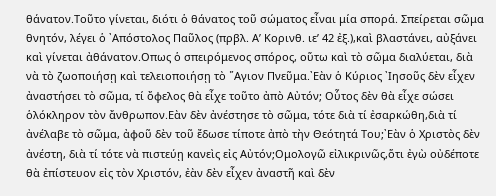θάνατον.Τοῦτο γίνεται, διότι ὁ θάνατος τοῦ σώματος εἶναι μία σπορά. Σπείρεται σῶμα θνητόν, λέγει ὁ ᾿Απόστολος Παῦλος (πρβλ. Αʹ Κορινθ. ιεʹ 42 ἐξ.),καὶ βλαστάνει, αὐξάνει καὶ γίνεται ἀθάνατον.Οπως ὁ σπειρόμενος σπόρος, οὕτω καὶ τὸ σῶμα διαλύεται, διὰ νὰ τὸ ζωοποιήσῃ καὶ τελειοποιήσῃ τὸ ῞Αγιον Πνεῦμα.᾿Εὰν ὁ Κύριος ᾿Ιησοῦς δὲν εἶχεν ἀναστήσει τὸ σῶμα, τί ὄφελος θὰ εἶχε τοῦτο ἀπὸ Αὐτόν; Οὗτος δὲν θὰ εἶχε σώσει ὁλόκληρον τὸν ἄνθρωπον.Εὰν δὲν ἀνέστησε τὸ σῶμα, τότε διὰ τί ἐσαρκώθη,διὰ τί ἀνέλαβε τὸ σῶμα, ἀφοῦ δὲν τοῦ ἔδωσε τίποτε ἀπὸ τὴν Θεότητά Του;᾿Εὰν ὁ Χριστὸς δὲν ἀνέστη, διὰ τί τότε νὰ πιστεύῃ κανεὶς εἰς Αὐτόν;Ομολογῶ εἰλικρινῶς,ὅτι ἐγὼ οὐδέποτε θὰ ἐπίστευον εἰς τὸν Χριστόν, ἐὰν δὲν εἶχεν ἀναστῆ καὶ δὲν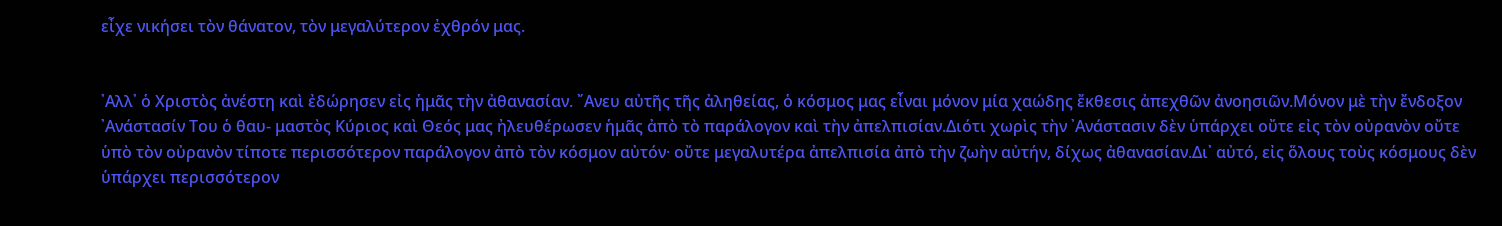εἶχε νικήσει τὸν θάνατον, τὸν μεγαλύτερον ἐχθρόν μας.


᾿Αλλ᾿ ὁ Χριστὸς ἀνέστη καὶ ἐδώρησεν εἰς ἡμᾶς τὴν ἀθανασίαν. ῎Ανευ αὐτῆς τῆς ἀληθείας, ὁ κόσμος μας εἶναι μόνον μία χαώδης ἔκθεσις ἀπεχθῶν ἀνοησιῶν.Μόνον μὲ τὴν ἔνδοξον ᾿Ανάστασίν Του ὁ θαυ- μαστὸς Κύριος καὶ Θεός μας ἠλευθέρωσεν ἡμᾶς ἀπὸ τὸ παράλογον καὶ τὴν ἀπελπισίαν.Διότι χωρὶς τὴν ᾿Ανάστασιν δὲν ὑπάρχει οὔτε εἰς τὸν οὐρανὸν οὔτε ὑπὸ τὸν οὐρανὸν τίποτε περισσότερον παράλογον ἀπὸ τὸν κόσμον αὐτόν· οὔτε μεγαλυτέρα ἀπελπισία ἀπὸ τὴν ζωὴν αὐτήν, δίχως ἀθανασίαν.Δι᾿ αὐτό, εἰς ὅλους τοὺς κόσμους δὲν ὑπάρχει περισσότερον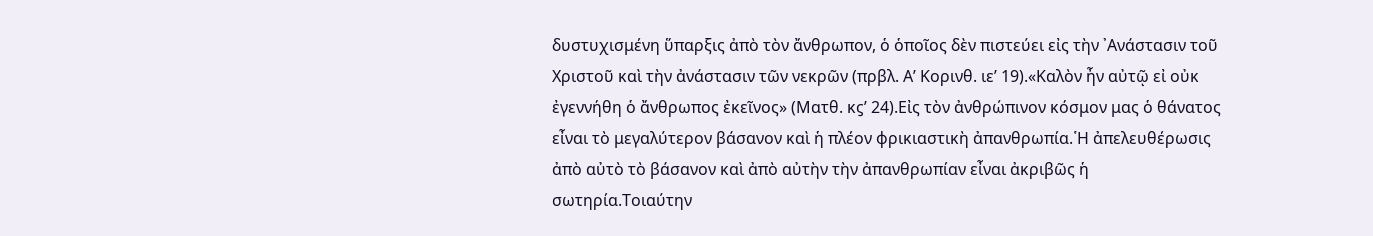δυστυχισμένη ὕπαρξις ἀπὸ τὸν ἄνθρωπον, ὁ ὁποῖος δὲν πιστεύει εἰς τὴν ᾿Ανάστασιν τοῦ Χριστοῦ καὶ τὴν ἀνάστασιν τῶν νεκρῶν (πρβλ. Αʹ Κορινθ. ιεʹ 19).«Καλὸν ἦν αὐτῷ εἰ οὐκ ἐγεννήθη ὁ ἄνθρωπος ἐκεῖνος» (Ματθ. κϛʹ 24).Εἰς τὸν ἀνθρώπινον κόσμον μας ὁ θάνατος εἶναι τὸ μεγαλύτερον βάσανον καὶ ἡ πλέον φρικιαστικὴ ἀπανθρωπία.῾Η ἀπελευθέρωσις ἀπὸ αὐτὸ τὸ βάσανον καὶ ἀπὸ αὐτὴν τὴν ἀπανθρωπίαν εἶναι ἀκριβῶς ἡ σωτηρία.Τοιαύτην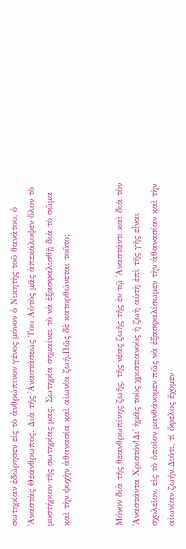σωτηρίαν ἐδώρησεν εἰς τὸ ἀνθρώπινον γένος μόνον ὁ Νικητὴς τοῦ θανάτου, ὁ ᾿Αναστὰς Θεάνθρωπος. Διὰ τῆς ᾿Αναστάσεώς Του Αὐτὸς μᾶς ἀπεκάλυψεν ὅλον τὸ μυστήριον τῆς σωτηρίας μας. Σωτηρία σημαίνει τὸ νὰ ἐξασφαλισθῇ διὰ τὸ σῶμα καὶ τὴν ψυχὴν ἀθανασία καὶ αἰωνία ζωή.Πῶς δὲ κατορθώνεται τοῦτο;


Μόνον διὰ τῆς θεανθρωπίνης ζωῆς, τῆς νέας ζωῆς τῆς ἐν τῷ ᾿Αναστάντι καὶ διὰ τὸν ᾿Αναστάντα Χριστόν!Δι᾿ ἡμᾶς τοὺς χριστιανοὺς ἡ ζωὴ αὐτὴ ἐπὶ τῆς γῆς εἶναι σχολεῖον, εἰς τὸ ὁποῖον μανθάνομεν πῶς νὰ ἐξασφαλίσωμεν τὴν ἀθανασίαν καὶ τὴν αἰωνίαν ζωήν.Διότι, τί ὄφελος ἔχομεν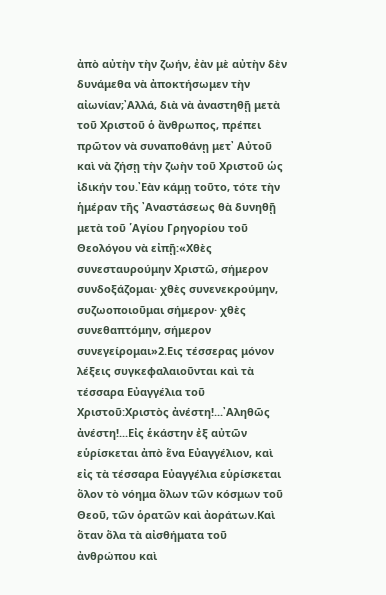ἀπὸ αὐτὴν τὴν ζωήν, ἐὰν μὲ αὐτὴν δὲν δυνάμεθα νὰ ἀποκτήσωμεν τὴν αἰωνίαν;᾿Αλλά, διὰ νὰ ἀναστηθῇ μετὰ τοῦ Χριστοῦ ὁ ἄνθρωπος, πρέπει πρῶτον νὰ συναποθάνῃ μετ᾿ Αὐτοῦ καὶ νὰ ζήσῃ τὴν ζωὴν τοῦ Χριστοῦ ὡς ἰδικήν του.᾿Εὰν κάμῃ τοῦτο, τότε τὴν ἡμέραν τῆς ᾿Αναστάσεως θὰ δυνηθῇ μετὰ τοῦ ῾Αγίου Γρηγορίου τοῦ Θεολόγου νὰ εἰπῇ:«Χθὲς συνεσταυρούμην Χριστῶ, σήμερον συνδοξάζομαι· χθὲς συνενεκρούμην, συζωοποιοῦμαι σήμερον· χθὲς συνεθαπτόμην, σήμερον συνεγείρομαι»2.Εις τέσσερας μόνον λέξεις συγκεφαλαιοῦνται καὶ τὰ τέσσαρα Εὐαγγέλια τοῦ Χριστοῦ:Χριστὸς ἀνέστη!...᾿Αληθῶς ἀνέστη!...Εἰς ἑκάστην ἐξ αὐτῶν εὑρίσκεται ἀπὸ ἕνα Εὐαγγέλιον, καὶ εἰς τὰ τέσσαρα Εὐαγγέλια εὑρίσκεται ὅλον τὸ νόημα ὅλων τῶν κόσμων τοῦ Θεοῦ, τῶν ὁρατῶν καὶ ἀοράτων.Καὶ ὅταν ὅλα τὰ αἰσθήματα τοῦ ἀνθρώπου καὶ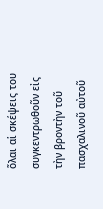ὅλαι αἱ σκέψεις του συγκεντρωθοῦν εἰς τὴν βροντὴν τοῦ πασχαλινοῦ αὐτοῦ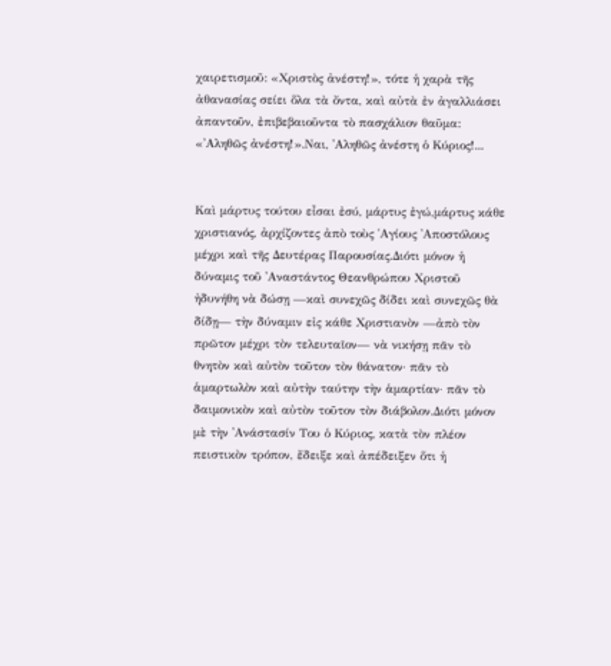χαιρετισμοῦ: «Χριστὸς ἀνέστη!», τότε ἡ χαρὰ τῆς ἀθανασίας σείει ὅλα τὰ ὄντα, καὶ αὐτὰ ἐν ἀγαλλιάσει ἀπαντοῦν, ἐπιβεβαιοῦντα τὸ πασχάλιον θαῦμα: «᾿Αληθῶς ἀνέστη!».Ναι, ᾿Αληθῶς ἀνέστη ὁ Κύριος!...


Καὶ μάρτυς τούτου εἶσαι ἐσύ, μάρτυς ἐγώ,μάρτυς κάθε χριστιανός, ἀρχίζοντες ἀπὸ τοὺς ῾Αγίους ᾿Αποστόλους μέχρι καὶ τῆς Δευτέρας Παρουσίας.Διότι μόνον ἡ δύναμις τοῦ ᾿Αναστάντος Θεανθρώπου Χριστοῦ ἠδυνήθη νὰ δώσῃ —καὶ συνεχῶς δίδει καὶ συνεχῶς θὰ δίδῃ— τὴν δύναμιν εἰς κάθε Χριστιανὸν —ἀπὸ τὸν πρῶτον μέχρι τὸν τελευταῖον— νὰ νικήσῃ πᾶν τὸ θνητὸν καὶ αὐτὸν τοῦτον τὸν θάνατον· πᾶν τὸ ἁμαρτωλὸν καὶ αὐτὴν ταύτην τὴν ἁμαρτίαν· πᾶν τὸ δαιμονικὸν καὶ αὐτὸν τοῦτον τὸν διάβολον.Διότι μόνον μὲ τὴν ᾿Ανάστασίν Του ὁ Κύριος, κατὰ τὸν πλέον πειστικὸν τρόπον, ἔδειξε καὶ ἀπέδειξεν ὅτι ἡ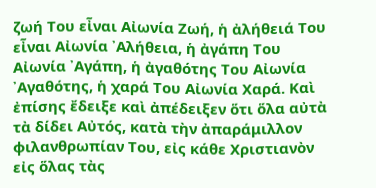ζωή Του εἶναι Αἰωνία Ζωή, ἡ ἀλήθειά Του εἶναι Αἰωνία ᾿Αλήθεια, ἡ ἀγάπη Του Αἰωνία ᾿Αγάπη, ἡ ἀγαθότης Του Αἰωνία ᾿Αγαθότης, ἡ χαρά Του Αἰωνία Χαρά. Καὶ ἐπίσης ἔδειξε καὶ ἀπέδειξεν ὅτι ὅλα αὐτὰ τὰ δίδει Αὐτός, κατὰ τὴν ἀπαράμιλλον φιλανθρωπίαν Του, εἰς κάθε Χριστιανὸν εἰς ὅλας τὰς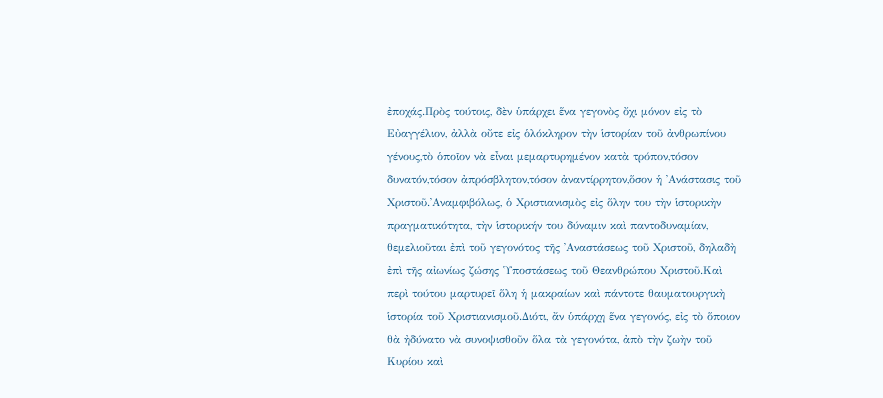ἐποχάς.Πρὸς τούτοις, δὲν ὑπάρχει ἕνα γεγονὸς ὄχι μόνον εἰς τὸ Εὐαγγέλιον, ἀλλὰ οὔτε εἰς ὁλόκληρον τὴν ἱστορίαν τοῦ ἀνθρωπίνου γένους,τὸ ὁποῖον νὰ εἶναι μεμαρτυρημένον κατὰ τρόπον,τόσον δυνατόν,τόσον ἀπρόσβλητον,τόσον ἀναντίρρητον,ὅσον ἡ ᾿Ανάστασις τοῦ Χριστοῦ.᾿Αναμφιβόλως, ὁ Χριστιανισμὸς εἰς ὅλην του τὴν ἱστορικὴν πραγματικότητα, τὴν ἱστορικήν του δύναμιν καὶ παντοδυναμίαν, θεμελιοῦται ἐπὶ τοῦ γεγονότος τῆς ᾿Αναστάσεως τοῦ Χριστοῦ, δηλαδὴ ἐπὶ τῆς αἰωνίως ζώσης ῾Υποστάσεως τοῦ Θεανθρώπου Χριστοῦ.Καὶ περὶ τούτου μαρτυρεῖ ὅλη ἡ μακραίων καὶ πάντοτε θαυματουργικὴ ἱστορία τοῦ Χριστιανισμοῦ.Διότι, ἄν ὑπάρχῃ ἕνα γεγονός, εἰς τὸ ὅποιον θὰ ἠδύνατο νὰ συνοψισθοῦν ὅλα τὰ γεγονότα, ἀπὸ τὴν ζωὴν τοῦ Κυρίου καὶ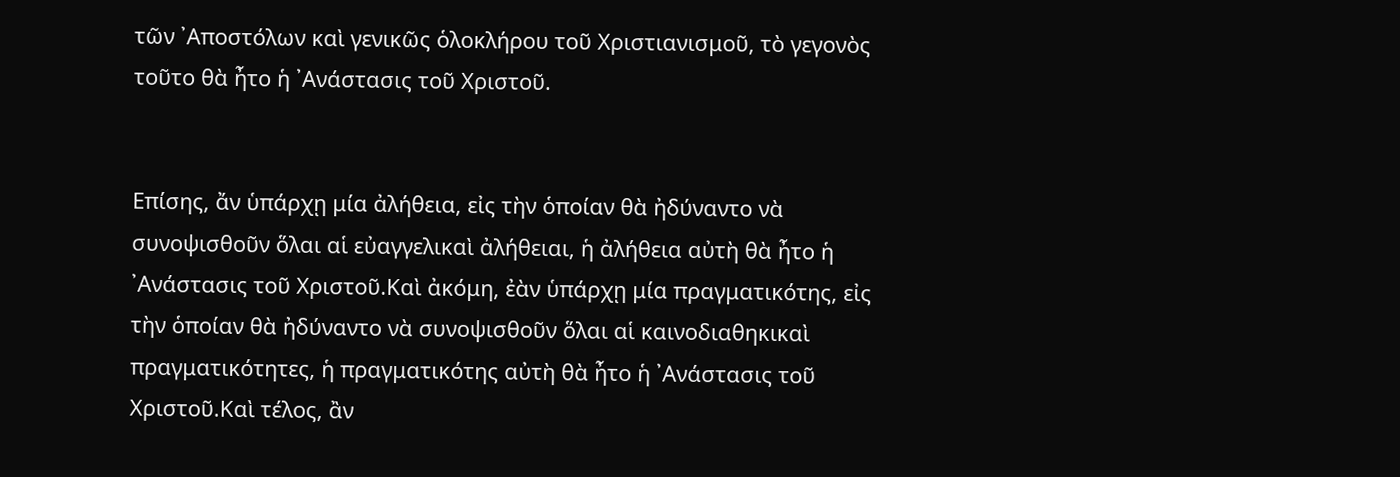τῶν ᾿Αποστόλων καὶ γενικῶς ὁλοκλήρου τοῦ Χριστιανισμοῦ, τὸ γεγονὸς τοῦτο θὰ ἦτο ἡ ᾿Ανάστασις τοῦ Χριστοῦ.


Επίσης, ἄν ὑπάρχῃ μία ἀλήθεια, εἰς τὴν ὁποίαν θὰ ἠδύναντο νὰ συνοψισθοῦν ὅλαι αἱ εὐαγγελικαὶ ἀλήθειαι, ἡ ἀλήθεια αὐτὴ θὰ ἦτο ἡ ᾿Ανάστασις τοῦ Χριστοῦ.Καὶ ἀκόμη, ἐὰν ὑπάρχῃ μία πραγματικότης, εἰς τὴν ὁποίαν θὰ ἠδύναντο νὰ συνοψισθοῦν ὅλαι αἱ καινοδιαθηκικαὶ πραγματικότητες, ἡ πραγματικότης αὐτὴ θὰ ἦτο ἡ ᾿Ανάστασις τοῦ Χριστοῦ.Καὶ τέλος, ἂν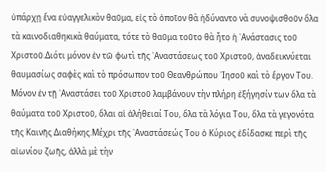ὑπάρχῃ ἕνα εὐαγγελικὸν θαῦμα, εἰς τὸ ὁποῖον θὰ ἠδύναντο νὰ συνοψισθοῦν ὅλα τὰ καινοδιαθηκικὰ θαύματα, τότε τὸ θαῦμα τοῦτο θὰ ἦτο ἡ ᾿Ανάστασις τοῦ Χριστοῦ.Διότι μόνον ἐν τῶ φωτὶ τῆς ᾿Αναστάσεως τοῦ Χριστοῦ, ἀναδεικνύεται θαυμασίως σαφὲς καὶ τὸ πρόσωπον τοῦ Θεανθρώπου ᾿Ιησοῦ καὶ τὸ ἔργον Του. Μόνον ἐν τῇ ᾿Αναστάσει τοῦ Χριστοῦ λαμβάνουν τὴν πλήρη ἐξήγησίν των ὅλα τὰ θαύματα τοῦ Χριστοῦ, ὅλαι αἱ ἀλήθειαί Του, ὅλα τὰ λόγια Του, ὅλα τὰ γεγονότα τῆς Καινῆς Διαθήκης.Μέχρι τῆς ᾿Αναστάσεώς Του ὁ Κύριος ἐδίδασκε περὶ τῆς αἰωνίου ζωῆς, ἀλλὰ μὲ τὴν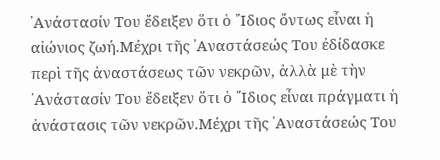᾿Ανάστασίν Του ἔδειξεν ὅτι ὁ ῎Ιδιος ὄντως εἶναι ἡ αἰώνιος ζωή.Μέχρι τῆς ᾿Αναστάσεώς Του ἐδίδασκε περὶ τῆς ἀναστάσεως τῶν νεκρῶν, ἀλλὰ μὲ τὴν ᾿Ανάστασίν Του ἔδειξεν ὅτι ὁ ῎Ιδιος εἶναι πράγματι ἡ ἀνάστασις τῶν νεκρῶν.Μέχρι τῆς ᾿Αναστάσεώς Του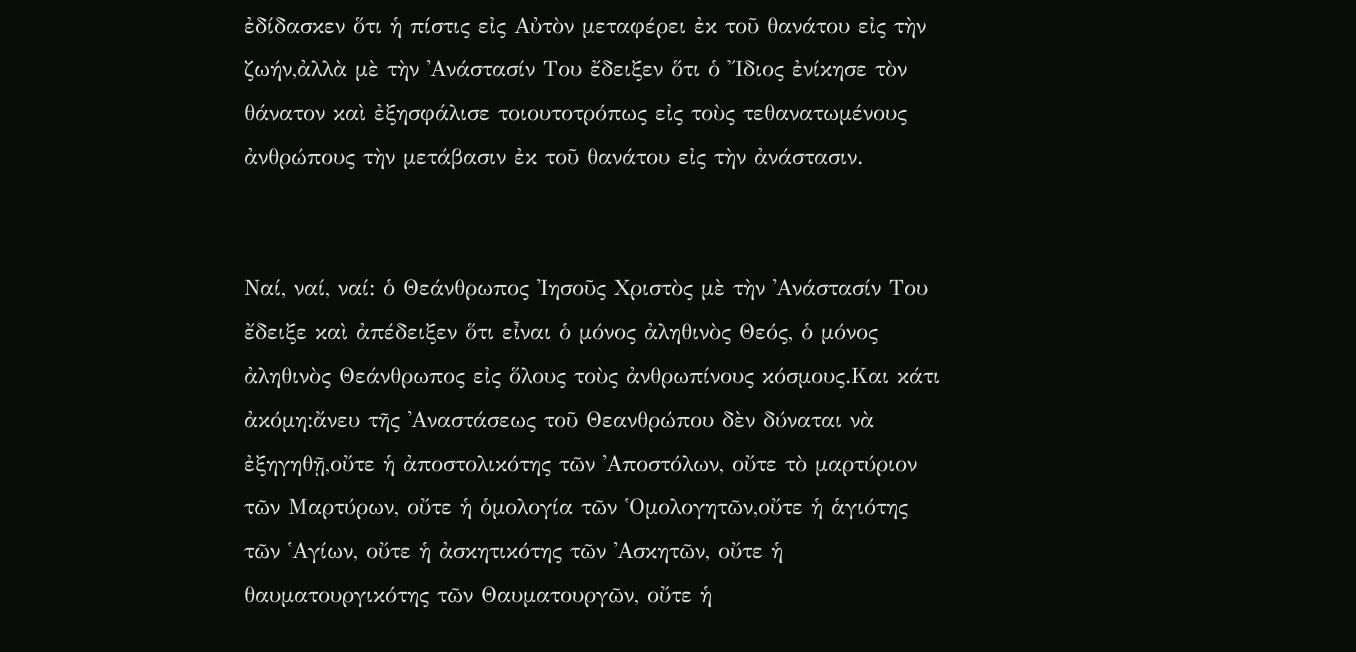ἐδίδασκεν ὅτι ἡ πίστις εἰς Αὐτὸν μεταφέρει ἐκ τοῦ θανάτου εἰς τὴν ζωήν,ἀλλὰ μὲ τὴν ᾿Ανάστασίν Του ἔδειξεν ὅτι ὁ ῎Ιδιος ἐνίκησε τὸν θάνατον καὶ ἐξησφάλισε τοιουτοτρόπως εἰς τοὺς τεθανατωμένους ἀνθρώπους τὴν μετάβασιν ἐκ τοῦ θανάτου εἰς τὴν ἀνάστασιν.


Ναί, ναί, ναί: ὁ Θεάνθρωπος ᾿Ιησοῦς Χριστὸς μὲ τὴν ᾿Ανάστασίν Του ἔδειξε καὶ ἀπέδειξεν ὅτι εἶναι ὁ μόνος ἀληθινὸς Θεός, ὁ μόνος ἀληθινὸς Θεάνθρωπος εἰς ὅλους τοὺς ἀνθρωπίνους κόσμους.Και κάτι ἀκόμη:ἄνευ τῆς ᾿Αναστάσεως τοῦ Θεανθρώπου δὲν δύναται νὰ ἐξηγηθῇ,οὔτε ἡ ἀποστολικότης τῶν ᾿Αποστόλων, οὔτε τὸ μαρτύριον τῶν Μαρτύρων, οὔτε ἡ ὁμολογία τῶν ῾Ομολογητῶν,οὔτε ἡ ἁγιότης τῶν ῾Αγίων, οὔτε ἡ ἀσκητικότης τῶν ᾿Ασκητῶν, οὔτε ἡ θαυματουργικότης τῶν Θαυματουργῶν, οὔτε ἡ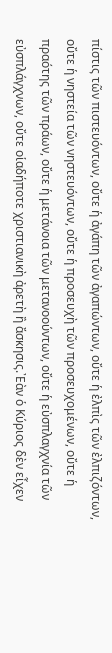πίστις τῶν πιστευόντων, οὔτε ἡ ἀγάπη τῶν ἀγαπώντων, οὔτε ἡ ἐλπὶς τῶν ἐλπιζόντων, οὔτε ἡ νηστεία τῶν νηστευόντων, οὔτε ἡ προσευχὴ τῶν προσευχομένων, οὔτε ἡ πραότης τῶν πράων, οὔτε ἡ μετάνοια τῶν μετανοούντων, οὔτε ἡ εὐσπλαγχνία τῶν εὐσπλάγχνων, οὔτε οἱαδήποτε χριστιανικὴ ἀρετὴ ἢ ἄσκησις.᾿Εὰν ὁ Κύριος δὲν εἶχεν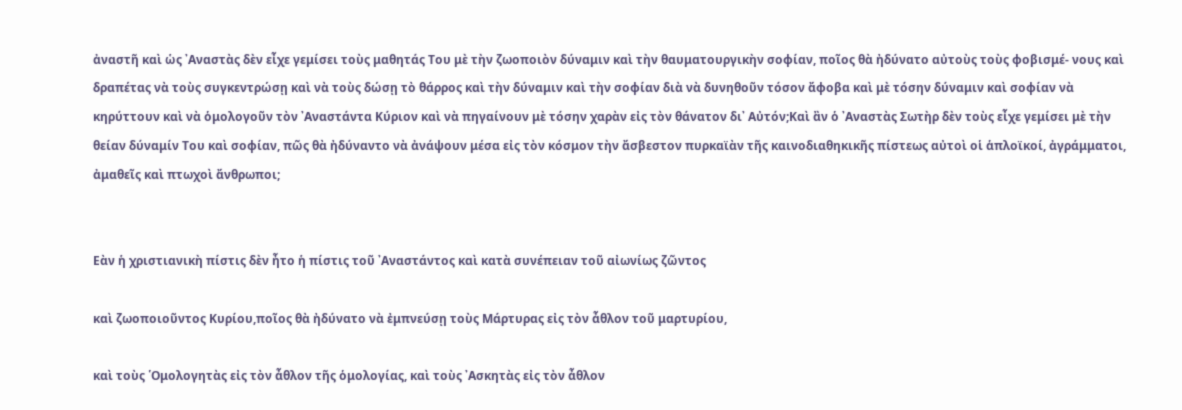ἀναστῆ καὶ ὡς ᾿Αναστὰς δὲν εἶχε γεμίσει τοὺς μαθητάς Του μὲ τὴν ζωοποιὸν δύναμιν καὶ τὴν θαυματουργικὴν σοφίαν, ποῖος θὰ ἠδύνατο αὐτοὺς τοὺς φοβισμέ- νους καὶ δραπέτας νὰ τοὺς συγκεντρώσῃ καὶ νὰ τοὺς δώσῃ τὸ θάρρος καὶ τὴν δύναμιν καὶ τὴν σοφίαν διὰ νὰ δυνηθοῦν τόσον ἄφοβα καὶ μὲ τόσην δύναμιν καὶ σοφίαν νὰ κηρύττουν καὶ νὰ ὁμολογοῦν τὸν ᾿Αναστάντα Κύριον καὶ νὰ πηγαίνουν μὲ τόσην χαρὰν εἰς τὸν θάνατον δι᾿ Αὐτόν;Καὶ ἂν ὁ ᾿Αναστὰς Σωτὴρ δὲν τοὺς εἶχε γεμίσει μὲ τὴν θείαν δύναμίν Του καὶ σοφίαν, πῶς θὰ ἠδύναντο νὰ ἀνάψουν μέσα εἰς τὸν κόσμον τὴν ἄσβεστον πυρκαϊὰν τῆς καινοδιαθηκικῆς πίστεως αὐτοὶ οἱ ἁπλοϊκοί, ἀγράμματοι, ἀμαθεῖς καὶ πτωχοὶ ἄνθρωποι;


Εὰν ἡ χριστιανικὴ πίστις δὲν ἦτο ἡ πίστις τοῦ ᾿Αναστάντος καὶ κατὰ συνέπειαν τοῦ αἰωνίως ζῶντος

καὶ ζωοποιοῦντος Κυρίου,ποῖος θὰ ἠδύνατο νὰ ἐμπνεύσῃ τοὺς Μάρτυρας εἰς τὸν ἆθλον τοῦ μαρτυρίου,

καὶ τοὺς ῾Ομολογητὰς εἰς τὸν ἆθλον τῆς ὁμολογίας, καὶ τοὺς ᾿Ασκητὰς εἰς τὸν ἆθλον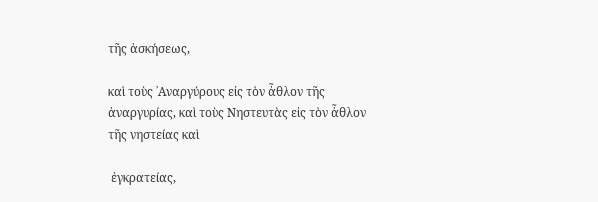τῆς ἀσκήσεως,

καὶ τοὺς ᾿Αναργύρους εἰς τὸν ἆθλον τῆς ἀναργυρίας, καὶ τοὺς Νηστευτὰς εἰς τὸν ἆθλον τῆς νηστείας καὶ

 ἐγκρατείας,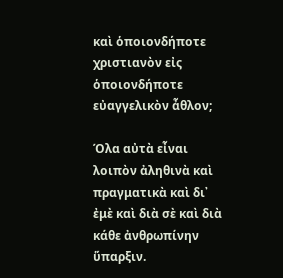καὶ ὁποιονδήποτε χριστιανὸν εἰς ὁποιονδήποτε εὐαγγελικὸν ἆθλον;

Όλα αὐτὰ εἶναι λοιπὸν ἀληθινὰ καὶ πραγματικὰ καὶ δι᾿ ἐμὲ καὶ διὰ σὲ καὶ διὰ κάθε ἀνθρωπίνην ὕπαρξιν.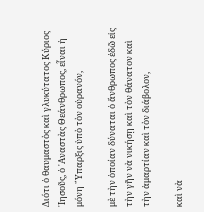Διότι ὁ θαυμαστὸς καὶ γλυκύτατος Κύριος ᾿Ιησοῦς, ὁ ᾿Αναστὰς Θεάνθρωπος, εἶναι ἡ μόνη ῞Υπαρξις ὑπὸ τὸν οὐρανόν,

μὲ τὴν ὁποίαν δύναται ὁ ἄνθρωπος ἐδῶ εἰς τὴν γῆν νὰ νικήσῃ καὶ τὸν θάνατον καὶ τὴν ἁμαρτίαν καὶ τὸν διάβολον,

καὶ νὰ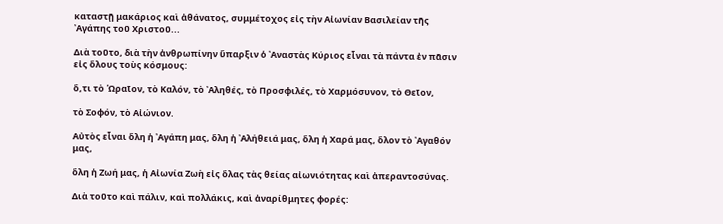καταστῇ μακάριος καὶ ἀθάνατος, συμμέτοχος εἰς τὴν Αἰωνίαν Βασιλείαν τῆς ᾿Αγάπης τοῦ Χριστοῦ...

Διὰ τοῦτο, διὰ τὴν ἀνθρωπίνην ὕπαρξιν ὁ ᾿Αναστὰς Κύριος εἶναι τὰ πάντα ἐν πᾶσιν εἰς ὅλους τοὺς κόσμους:

ὅ,τι τὸ ῾Ωραῖον, τὸ Καλόν, τὸ ᾿Αληθές, τὸ Προσφιλές, τὸ Χαρμόσυνον, τὸ Θεῖον,

τὸ Σοφόν, τὸ Αἰώνιον.

Αὐτὸς εἶναι ὅλη ἡ ᾿Αγάπη μας, ὅλη ἡ ᾿Αλήθειά μας, ὅλη ἡ Χαρά μας, ὅλον τὸ ᾿Αγαθόν μας,

ὅλη ἡ Ζωή μας, ἡ Αἰωνία Ζωὴ εἰς ὅλας τὰς θείας αἰωνιότητας καὶ ἀπεραντοσύνας.

Διὰ τοῦτο καὶ πάλιν, καὶ πολλάκις, καὶ ἀναρίθμητες φορές: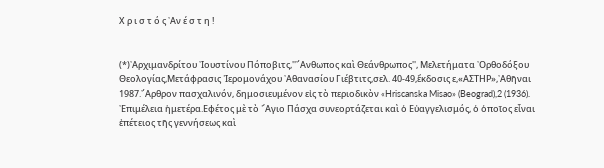Χ ρ ι σ τ ό ς ᾿Αν έ σ τ η !


(*)᾿Αρχιμανδρίτου ᾿Ιουστίνου Πόποβιτς,''῎Ανθωπος καὶ Θεάνθρωπος'', Μελετήματα ᾿Ορθοδόξου Θεολογίας,Μετάφρασις ῾Ιερομονάχου ᾿Αθανασίου Γιέβτιτς,σελ. 40-49,ἔκδοσις ε,«ΑΣΤΗΡ»,᾿Αθῆναι 1987.῎Αρθρον πασχαλινόν, δημοσιευμένον εἰς τὸ περιοδικὸν «Hriscanska Misao» (Beograd),2 (1936). ᾿Επιμέλεια ἡμετέρα.Εφέτος μὲ τὸ ῞Αγιο Πάσχα συνεορτάζεται καὶ ὁ Εὐαγγελισμός, ὁ ὁποῖος εἶναι ἐπέτειος τῆς γεννήσεως καὶ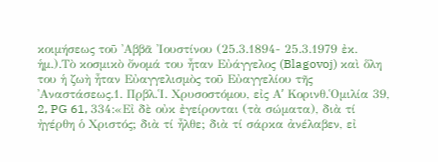κοιμήσεως τοῦ ᾿Αββᾶ ᾿Ιουστίνου (25.3.1894- 25.3.1979 ἐκ. ἡμ.).Τὸ κοσμικὸ ὄνομά του ἦταν Εὐάγγελος (Blagovoj) καὶ ὅλη του ἡ ζωὴ ἦταν Εὐαγγελισμὸς τοῦ Εὐαγγελίου τῆς ᾿Αναστάσεως.1. Πρβλ.῾Ι. Χρυσοστόμου, εἰς Αʹ Κορινθ.῾Ομιλία 39, 2, PG 61, 334:«Εἰ δὲ οὐκ ἐγείρονται (τὰ σώματα), διὰ τί ἠγέρθη ὁ Χριστός; διὰ τί ἦλθε; διὰ τί σάρκα ἀνέλαβεν, εἰ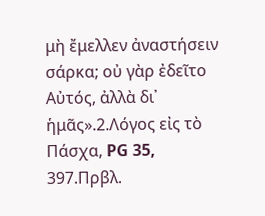μὴ ἔμελλεν ἀναστήσειν σάρκα; οὐ γὰρ ἐδεῖτο Αὐτός, ἀλλὰ δι᾿ ἡμᾶς».2.Λόγος εἰς τὸ Πάσχα, PG 35, 397.Πρβλ.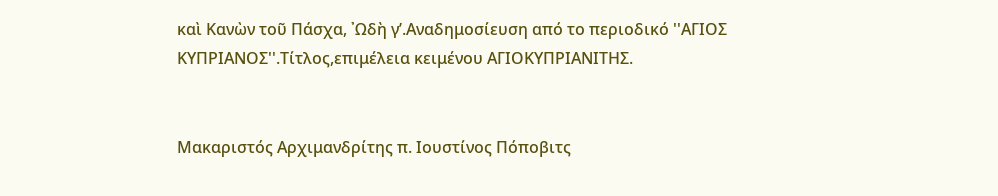καὶ Κανὼν τοῦ Πάσχα, ᾿Ωδὴ γʹ.Αναδημοσίευση από το περιοδικό ''ΑΓΙΟΣ ΚΥΠΡΙΑΝΟΣ''.Τίτλος,επιμέλεια κειμένου ΑΓΙΟΚΥΠΡΙΑΝΙΤΗΣ.


Μακαριστός Αρχιμανδρίτης π. Ιουστίνος Πόποβιτς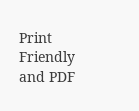Print Friendly and PDF